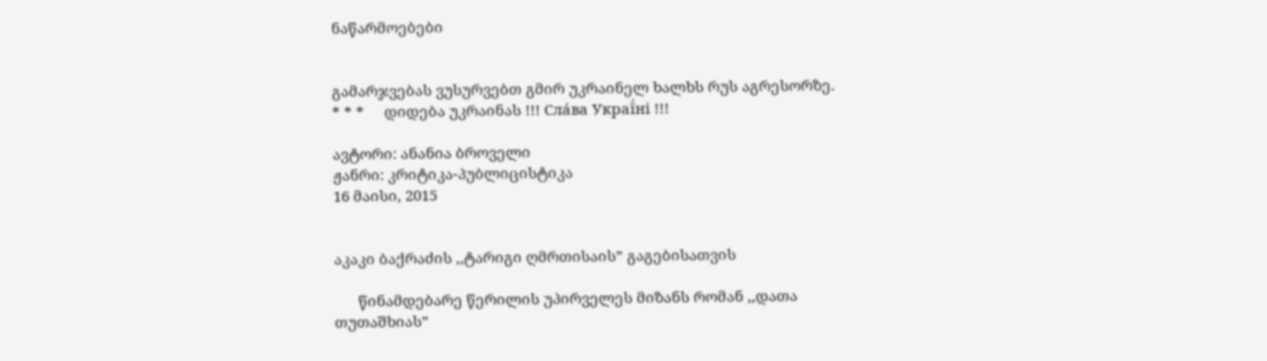ნაწარმოებები


გამარჯვებას ვუსურვებთ გმირ უკრაინელ ხალხს რუს აგრესორზე.     * * *     დიდება უკრაინას !!! Сла́ва Украї́ні !!!

ავტორი: ანანია ბროველი
ჟანრი: კრიტიკა-პუბლიცისტიკა
16 მაისი, 2015


აკაკი ბაქრაძის ,,ტარიგი ღმრთისაის” გაგებისათვის

      წინამდებარე წერილის უპირველეს მიზანს რომან ,,დათა თუთაშხიას”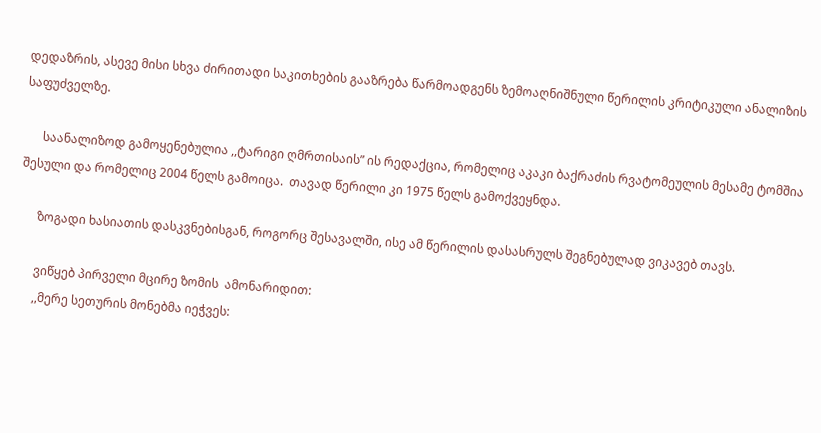დედაზრის, ასევე მისი სხვა ძირითადი საკითხების გააზრება წარმოადგენს ზემოაღნიშნული წერილის კრიტიკული ანალიზის საფუძველზე.

      საანალიზოდ გამოყენებულია ,,ტარიგი ღმრთისაის” ის რედაქცია, რომელიც აკაკი ბაქრაძის რვატომეულის მესამე ტომშია შესული და რომელიც 2004 წელს გამოიცა.  თავად წერილი კი 1975 წელს გამოქვეყნდა.

      ზოგადი ხასიათის დასკვნებისგან, როგორც შესავალში, ისე ამ წერილის დასასრულს შეგნებულად ვიკავებ თავს.

      ვიწყებ პირველი მცირე ზომის  ამონარიდით:
      ,,მერე სეთურის მონებმა იეჭვეს: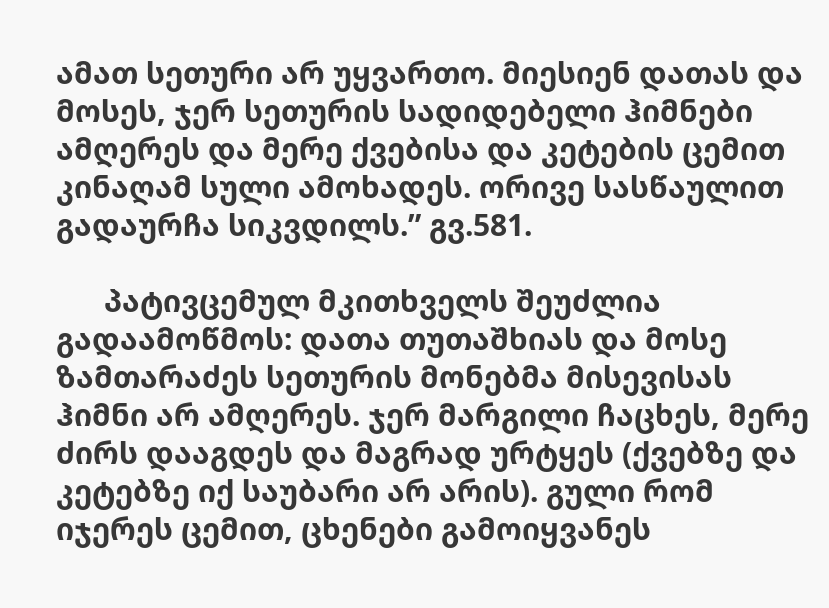ამათ სეთური არ უყვართო. მიესიენ დათას და მოსეს, ჯერ სეთურის სადიდებელი ჰიმნები ამღერეს და მერე ქვებისა და კეტების ცემით კინაღამ სული ამოხადეს. ორივე სასწაულით გადაურჩა სიკვდილს.” გვ.581.

      პატივცემულ მკითხველს შეუძლია გადაამოწმოს: დათა თუთაშხიას და მოსე ზამთარაძეს სეთურის მონებმა მისევისას ჰიმნი არ ამღერეს. ჯერ მარგილი ჩაცხეს, მერე ძირს დააგდეს და მაგრად ურტყეს (ქვებზე და კეტებზე იქ საუბარი არ არის). გული რომ იჯერეს ცემით, ცხენები გამოიყვანეს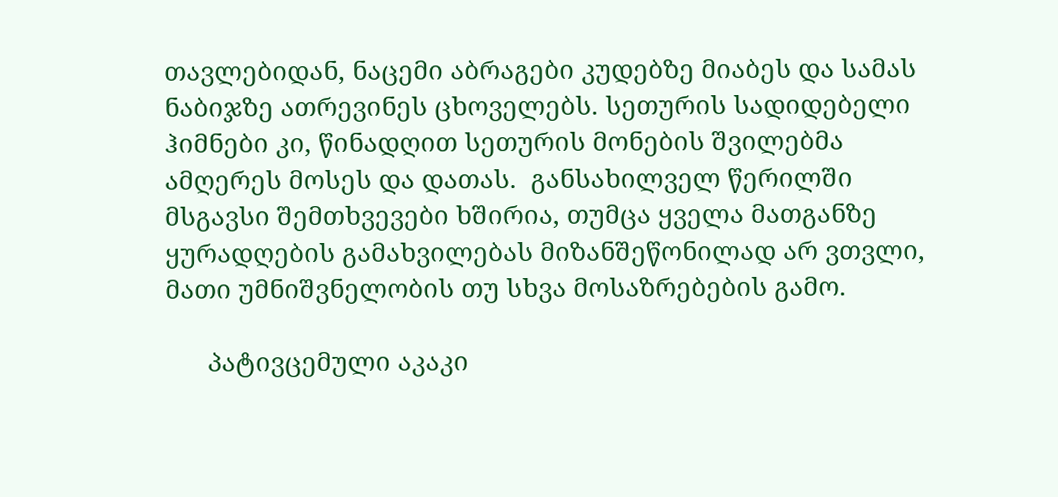თავლებიდან, ნაცემი აბრაგები კუდებზე მიაბეს და სამას ნაბიჯზე ათრევინეს ცხოველებს. სეთურის სადიდებელი ჰიმნები კი, წინადღით სეთურის მონების შვილებმა ამღერეს მოსეს და დათას.  განსახილველ წერილში მსგავსი შემთხვევები ხშირია, თუმცა ყველა მათგანზე ყურადღების გამახვილებას მიზანშეწონილად არ ვთვლი, მათი უმნიშვნელობის თუ სხვა მოსაზრებების გამო.

      პატივცემული აკაკი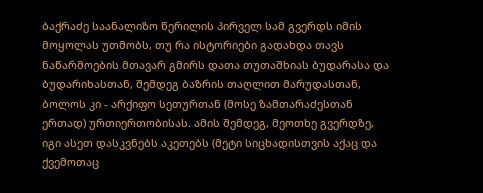ბაქრაძე საანალიზო წერილის პირველ სამ გვერდს იმის მოყოლას უთმობს, თუ რა ისტორიები გადახდა თავს ნაწარმოების მთავარ გმირს დათა თუთაშხიას ბუდარასა და ბუდარიხასთან, შემდეგ ბაზრის თაღლით მარუდასთან, ბოლოს კი - არქიფო სეთურთან (მოსე ზამთარაძესთან ერთად) ურთიერთობისას. ამის შემდეგ, მეოთხე გვერდზე, იგი ასეთ დასკვნებს აკეთებს (მეტი სიცხადისთვის აქაც და ქვემოთაც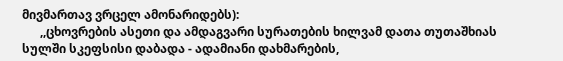მივმართავ ვრცელ ამონარიდებს):
      ,,ცხოვრების ასეთი და ამდაგვარი სურათების ხილვამ დათა თუთაშხიას სულში სკეფსისი დაბადა - ადამიანი დახმარების,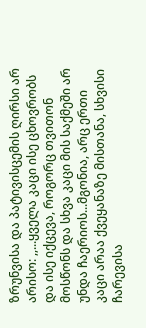ზრუნვისა და პატივისცემის ღირსი არ არისო: ,,...ყველა კაცი ისე ცხოვრობს და ისე იქცევა, როგორც თვითონ მოსწონს და სხვა კაცი მის საქმეში არ უნდა ჩაერიოს...მგონია, არც ერთი კაცი არაა ქვეყანაზე მისთანა, სხვისი ჩარევისა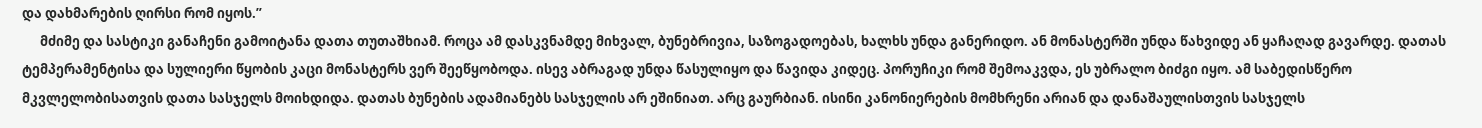და დახმარების ღირსი რომ იყოს.”
      მძიმე და სასტიკი განაჩენი გამოიტანა დათა თუთაშხიამ. როცა ამ დასკვნამდე მიხვალ, ბუნებრივია, საზოგადოებას, ხალხს უნდა განერიდო. ან მონასტერში უნდა წახვიდე ან ყაჩაღად გავარდე. დათას ტემპერამენტისა და სულიერი წყობის კაცი მონასტერს ვერ შეეწყობოდა. ისევ აბრაგად უნდა წასულიყო და წავიდა კიდეც. პორუჩიკი რომ შემოაკვდა, ეს უბრალო ბიძგი იყო. ამ საბედისწერო მკვლელობისათვის დათა სასჯელს მოიხდიდა. დათას ბუნების ადამიანებს სასჯელის არ ეშინიათ. არც გაურბიან. ისინი კანონიერების მომხრენი არიან და დანაშაულისთვის სასჯელს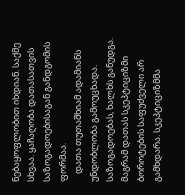ნებაყოფლობით იხდიან. საქმე სხვაა. ყაჩაღობა დათასათვის საზოგადოებისაგან განდგომის ფორმაა.
    დათა თუთაშხიამ ადამიანს უნდობლობა გამოუცხადა. საზოგადოებას, ხალხს განუდგა. მაგრამ დათას სკეპტიციზმი ბოროტების საფუძველი არ გამხდარა. სკეპტიციზმმა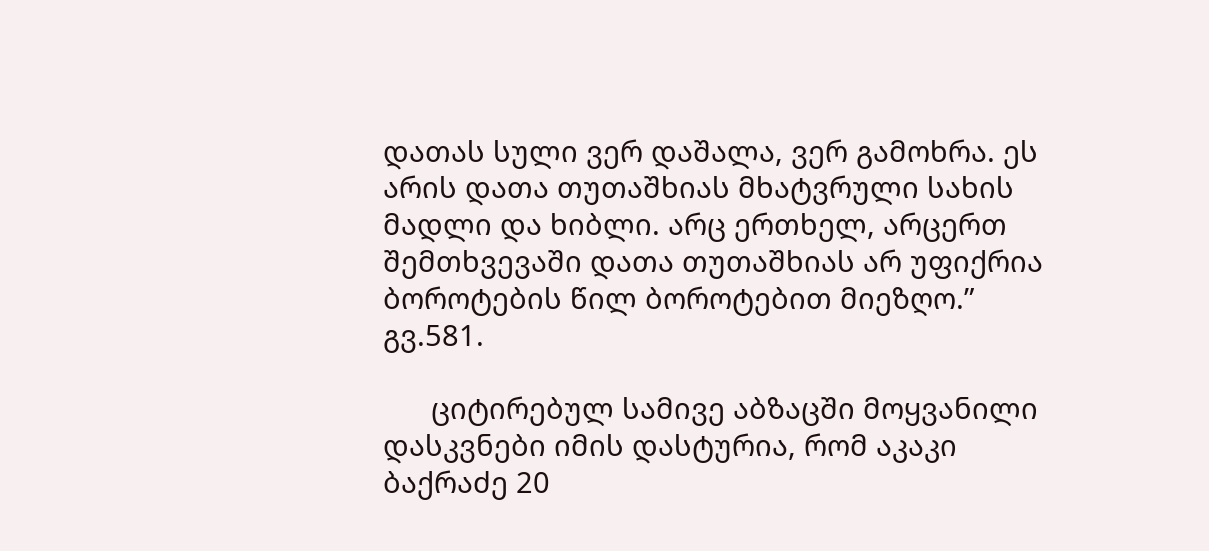დათას სული ვერ დაშალა, ვერ გამოხრა. ეს არის დათა თუთაშხიას მხატვრული სახის მადლი და ხიბლი. არც ერთხელ, არცერთ შემთხვევაში დათა თუთაშხიას არ უფიქრია ბოროტების წილ ბოროტებით მიეზღო.” გვ.581.

      ციტირებულ სამივე აბზაცში მოყვანილი დასკვნები იმის დასტურია, რომ აკაკი ბაქრაძე 20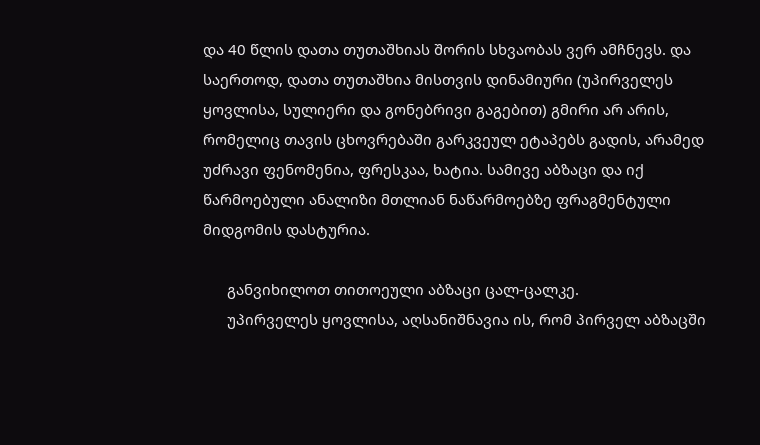და 40 წლის დათა თუთაშხიას შორის სხვაობას ვერ ამჩნევს. და საერთოდ, დათა თუთაშხია მისთვის დინამიური (უპირველეს ყოვლისა, სულიერი და გონებრივი გაგებით) გმირი არ არის, რომელიც თავის ცხოვრებაში გარკვეულ ეტაპებს გადის, არამედ უძრავი ფენომენია, ფრესკაა, ხატია. სამივე აბზაცი და იქ წარმოებული ანალიზი მთლიან ნაწარმოებზე ფრაგმენტული მიდგომის დასტურია.

      განვიხილოთ თითოეული აბზაცი ცალ-ცალკე.
      უპირველეს ყოვლისა, აღსანიშნავია ის, რომ პირველ აბზაცში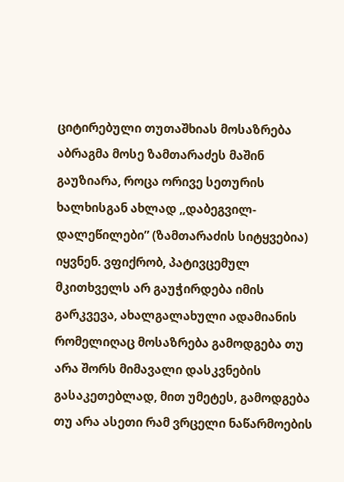ციტირებული თუთაშხიას მოსაზრება აბრაგმა მოსე ზამთარაძეს მაშინ გაუზიარა, როცა ორივე სეთურის ხალხისგან ახლად ,,დაბეგვილ-დალეწილები” (ზამთარაძის სიტყვებია) იყვნენ. ვფიქრობ, პატივცემულ მკითხველს არ გაუჭირდება იმის გარკვევა, ახალგალახული ადამიანის რომელიღაც მოსაზრება გამოდგება თუ არა შორს მიმავალი დასკვნების გასაკეთებლად, მით უმეტეს, გამოდგება თუ არა ასეთი რამ ვრცელი ნაწარმოების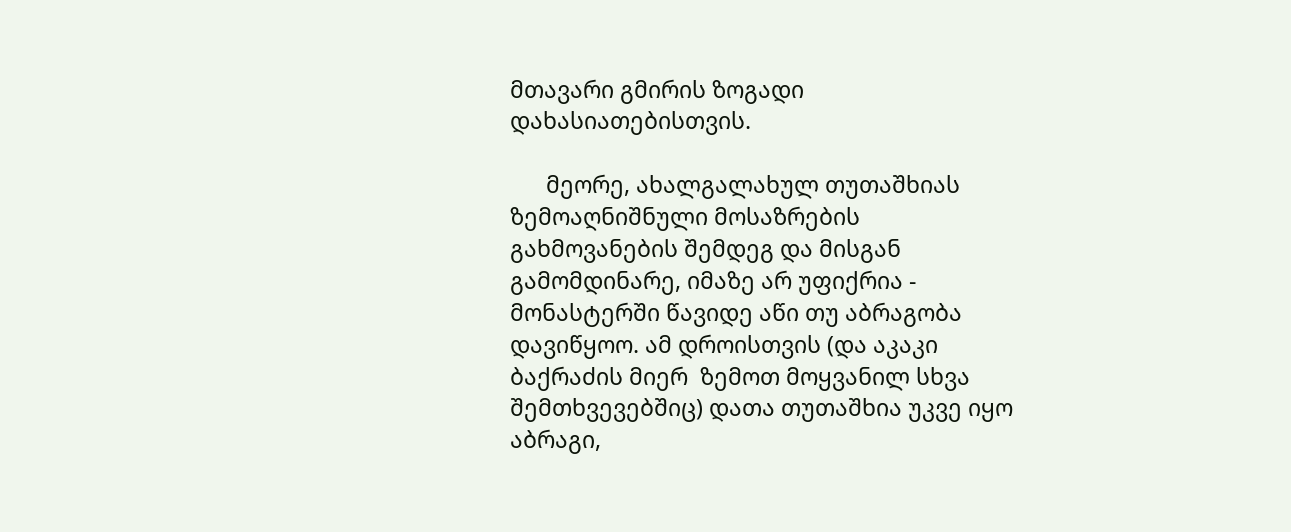მთავარი გმირის ზოგადი დახასიათებისთვის.

      მეორე, ახალგალახულ თუთაშხიას ზემოაღნიშნული მოსაზრების გახმოვანების შემდეგ და მისგან გამომდინარე, იმაზე არ უფიქრია - მონასტერში წავიდე აწი თუ აბრაგობა დავიწყოო. ამ დროისთვის (და აკაკი ბაქრაძის მიერ  ზემოთ მოყვანილ სხვა შემთხვევებშიც) დათა თუთაშხია უკვე იყო აბრაგი,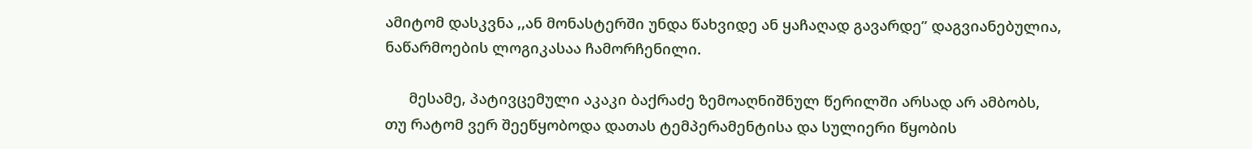ამიტომ დასკვნა ,,ან მონასტერში უნდა წახვიდე ან ყაჩაღად გავარდე” დაგვიანებულია, ნაწარმოების ლოგიკასაა ჩამორჩენილი.

      მესამე, პატივცემული აკაკი ბაქრაძე ზემოაღნიშნულ წერილში არსად არ ამბობს, თუ რატომ ვერ შეეწყობოდა დათას ტემპერამენტისა და სულიერი წყობის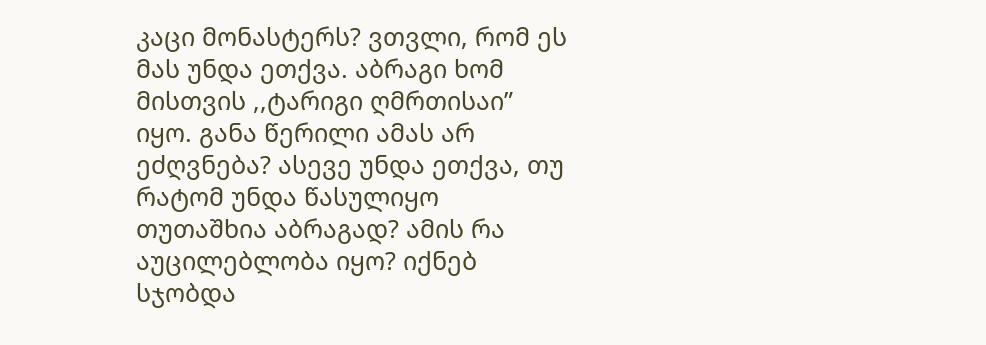კაცი მონასტერს? ვთვლი, რომ ეს მას უნდა ეთქვა. აბრაგი ხომ მისთვის ,,ტარიგი ღმრთისაი” იყო. განა წერილი ამას არ ეძღვნება? ასევე უნდა ეთქვა, თუ  რატომ უნდა წასულიყო თუთაშხია აბრაგად? ამის რა აუცილებლობა იყო? იქნებ სჯობდა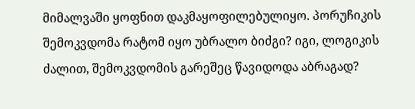მიმალვაში ყოფნით დაკმაყოფილებულიყო. პორუჩიკის შემოკვდომა რატომ იყო უბრალო ბიძგი? იგი, ლოგიკის ძალით, შემოკვდომის გარეშეც წავიდოდა აბრაგად?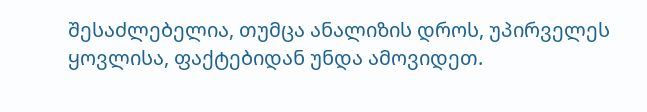შესაძლებელია, თუმცა ანალიზის დროს, უპირველეს ყოვლისა, ფაქტებიდან უნდა ამოვიდეთ.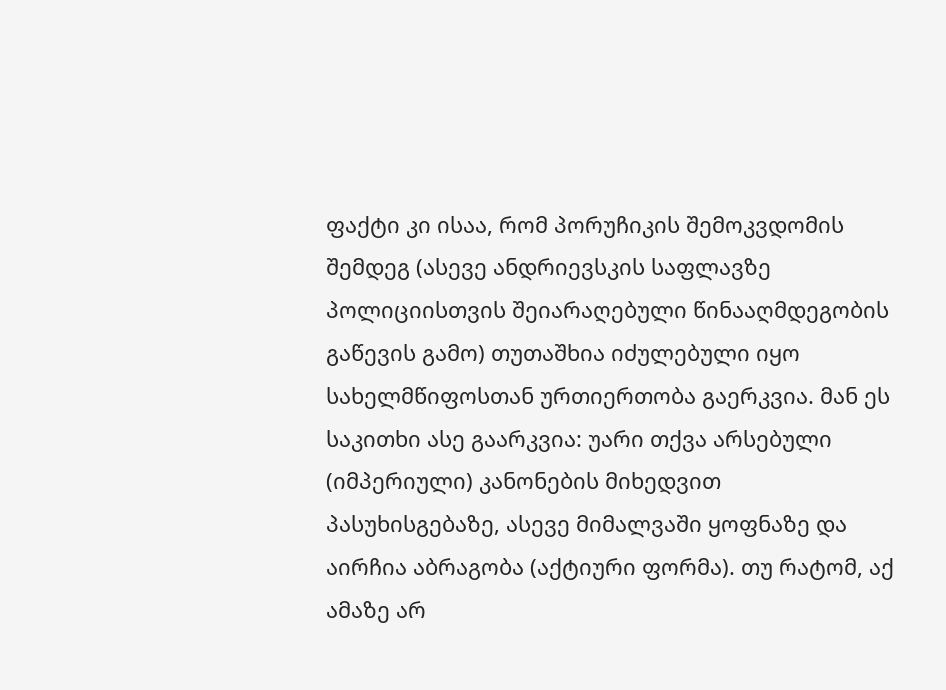ფაქტი კი ისაა, რომ პორუჩიკის შემოკვდომის შემდეგ (ასევე ანდრიევსკის საფლავზე პოლიციისთვის შეიარაღებული წინააღმდეგობის გაწევის გამო) თუთაშხია იძულებული იყო სახელმწიფოსთან ურთიერთობა გაერკვია. მან ეს საკითხი ასე გაარკვია: უარი თქვა არსებული (იმპერიული) კანონების მიხედვით პასუხისგებაზე, ასევე მიმალვაში ყოფნაზე და აირჩია აბრაგობა (აქტიური ფორმა). თუ რატომ, აქ ამაზე არ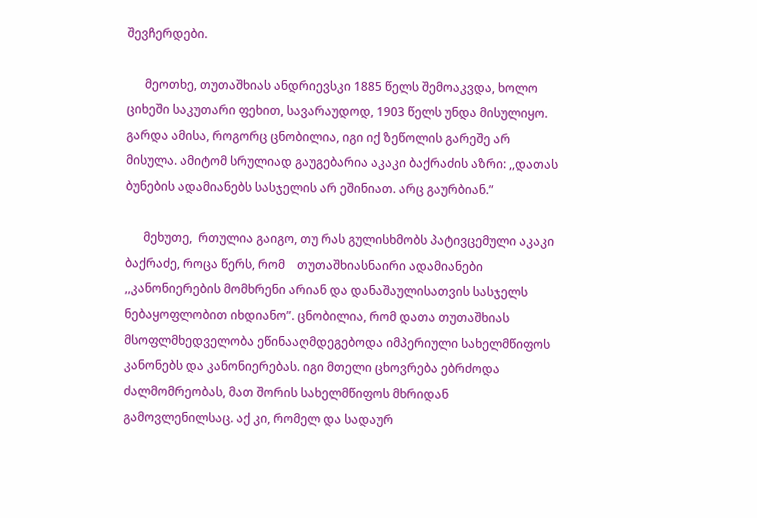შევჩერდები.

      მეოთხე, თუთაშხიას ანდრიევსკი 1885 წელს შემოაკვდა, ხოლო ციხეში საკუთარი ფეხით, სავარაუდოდ, 1903 წელს უნდა მისულიყო. გარდა ამისა, როგორც ცნობილია, იგი იქ ზეწოლის გარეშე არ მისულა. ამიტომ სრულიად გაუგებარია აკაკი ბაქრაძის აზრი: ,,დათას ბუნების ადამიანებს სასჯელის არ ეშინიათ. არც გაურბიან.”

      მეხუთე,  რთულია გაიგო, თუ რას გულისხმობს პატივცემული აკაკი ბაქრაძე, როცა წერს, რომ    თუთაშხიასნაირი ადამიანები ,,კანონიერების მომხრენი არიან და დანაშაულისათვის სასჯელს ნებაყოფლობით იხდიანო”. ცნობილია, რომ დათა თუთაშხიას მსოფლმხედველობა ეწინააღმდეგებოდა იმპერიული სახელმწიფოს კანონებს და კანონიერებას. იგი მთელი ცხოვრება ებრძოდა ძალმომრეობას, მათ შორის სახელმწიფოს მხრიდან გამოვლენილსაც. აქ კი, რომელ და სადაურ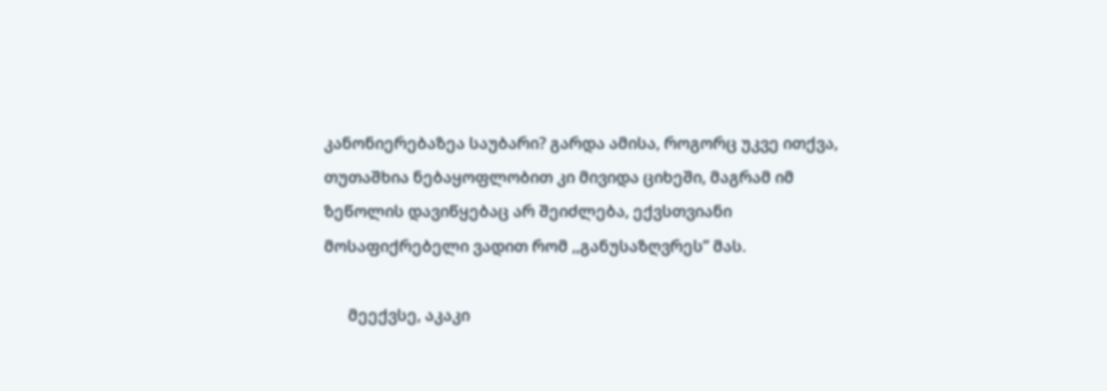კანონიერებაზეა საუბარი? გარდა ამისა, როგორც უკვე ითქვა, თუთაშხია ნებაყოფლობით კი მივიდა ციხეში, მაგრამ იმ ზეწოლის დავიწყებაც არ შეიძლება, ექვსთვიანი მოსაფიქრებელი ვადით რომ ,,განუსაზღვრეს” მას.

      მეექვსე, აკაკი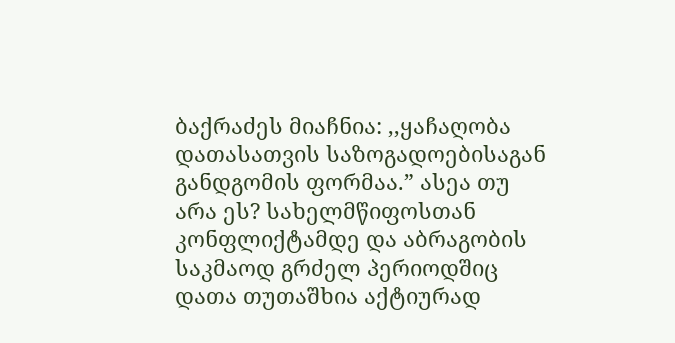ბაქრაძეს მიაჩნია: ,,ყაჩაღობა დათასათვის საზოგადოებისაგან განდგომის ფორმაა.” ასეა თუ არა ეს? სახელმწიფოსთან კონფლიქტამდე და აბრაგობის საკმაოდ გრძელ პერიოდშიც დათა თუთაშხია აქტიურად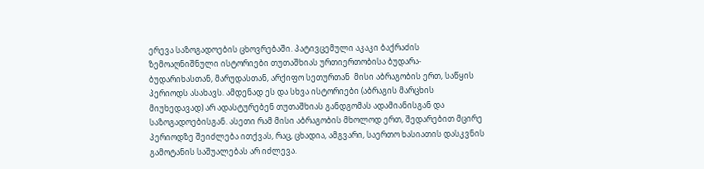ერევა საზოგადოების ცხოვრებაში. პატივცემული აკაკი ბაქრაძის ზემოაღნიშნული ისტორიები თუთაშხიას ურთიერთობისა ბუდარა-ბუდარიხასთან, მარუდასთან, არქიფო სეთურთან  მისი აბრაგობის ერთ, საწყის პერიოდს ასახავს. ამდენად ეს და სხვა ისტორიები (აბრაგის მარცხის მიუხედავად) არ ადასტურებენ თუთაშხიას განდგომას ადამიანისგან და საზოგადოებისგან. ასეთი რამ მისი აბრაგობის მხოლოდ ერთ, შედარებით მცირე პერიოდზე შეიძლება ითქვას, რაც, ცხადია, ამგვარი, საერთო ხასიათის დასკვნის გამოტანის საშუალებას არ იძლევა.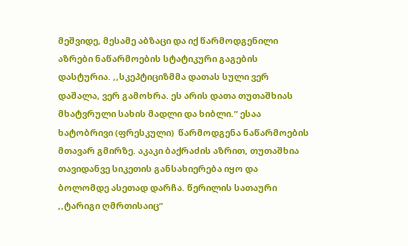მეშვიდე, მესამე აბზაცი და იქ წარმოდგენილი აზრები ნაწარმოების სტატიკური გაგების დასტურია. ,,სკეპტიციზმმა დათას სული ვერ დაშალა, ვერ გამოხრა. ეს არის დათა თუთაშხიას მხატვრული სახის მადლი და ხიბლი.” ესაა ხატობრივი (ფრესკული)  წარმოდგენა ნაწარმოების მთავარ გმირზე. აკაკი ბაქრაძის აზრით, თუთაშხია თავიდანვე სიკეთის განსახიერება იყო და ბოლომდე ასეთად დარჩა. წერილის სათაური ,,ტარიგი ღმრთისაიც”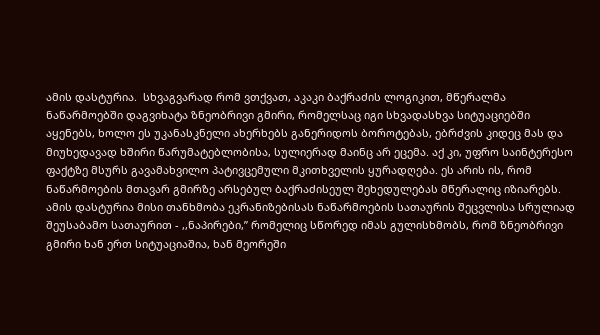ამის დასტურია.  სხვაგვარად რომ ვთქვათ, აკაკი ბაქრაძის ლოგიკით, მწერალმა ნაწარმოებში დაგვიხატა ზნეობრივი გმირი, რომელსაც იგი სხვადასხვა სიტუაციებში  აყენებს, ხოლო ეს უკანასკნელი ახერხებს განერიდოს ბოროტებას, ებრძვის კიდეც მას და მიუხედავად ხშირი წარუმატებლობისა, სულიერად მაინც არ ეცემა. აქ კი, უფრო საინტერესო ფაქტზე მსურს გავამახვილო პატივცემული მკითხველის ყურადღება. ეს არის ის, რომ ნაწარმოების მთავარ გმირზე არსებულ ბაქრაძისეულ შეხედულებას მწერალიც იზიარებს. ამის დასტურია მისი თანხმობა ეკრანიზებისას ნაწარმოების სათაურის შეცვლისა სრულიად შეუსაბამო სათაურით - ,,ნაპირები,” რომელიც სწორედ იმას გულისხმობს, რომ ზნეობრივი გმირი ხან ერთ სიტუაციაშია, ხან მეორეში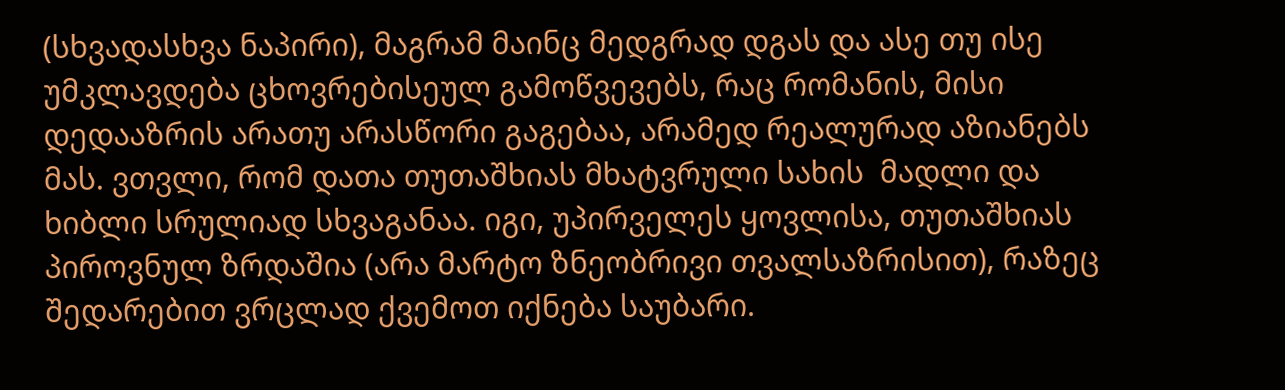(სხვადასხვა ნაპირი), მაგრამ მაინც მედგრად დგას და ასე თუ ისე უმკლავდება ცხოვრებისეულ გამოწვევებს, რაც რომანის, მისი დედააზრის არათუ არასწორი გაგებაა, არამედ რეალურად აზიანებს მას. ვთვლი, რომ დათა თუთაშხიას მხატვრული სახის  მადლი და ხიბლი სრულიად სხვაგანაა. იგი, უპირველეს ყოვლისა, თუთაშხიას პიროვნულ ზრდაშია (არა მარტო ზნეობრივი თვალსაზრისით), რაზეც შედარებით ვრცლად ქვემოთ იქნება საუბარი.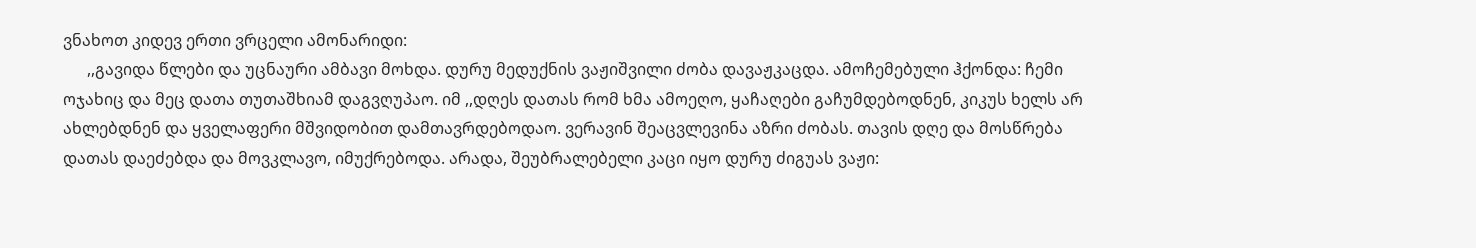ვნახოთ კიდევ ერთი ვრცელი ამონარიდი:
      ,,გავიდა წლები და უცნაური ამბავი მოხდა. დურუ მედუქნის ვაჟიშვილი ძობა დავაჟკაცდა. ამოჩემებული ჰქონდა: ჩემი ოჯახიც და მეც დათა თუთაშხიამ დაგვღუპაო. იმ ,,დღეს დათას რომ ხმა ამოეღო, ყაჩაღები გაჩუმდებოდნენ, კიკუს ხელს არ ახლებდნენ და ყველაფერი მშვიდობით დამთავრდებოდაო. ვერავინ შეაცვლევინა აზრი ძობას. თავის დღე და მოსწრება დათას დაეძებდა და მოვკლავო, იმუქრებოდა. არადა, შეუბრალებელი კაცი იყო დურუ ძიგუას ვაჟი: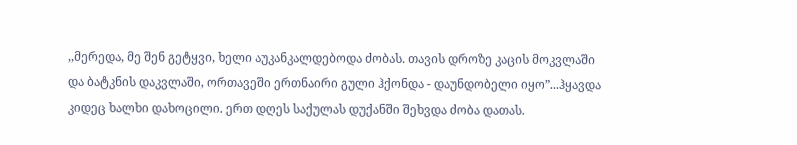,,მერედა, მე შენ გეტყვი, ხელი აუკანკალდებოდა ძობას. თავის დროზე კაცის მოკვლაში და ბატკნის დაკვლაში, ორთავეში ერთნაირი გული ჰქონდა - დაუნდობელი იყო”...ჰყავდა კიდეც ხალხი დახოცილი. ერთ დღეს საქულას დუქანში შეხვდა ძობა დათას.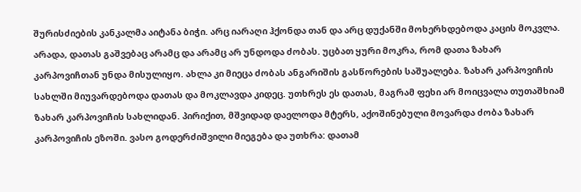შურისძიების კანკალმა აიტანა ბიჭი. არც იარაღი ჰქონდა თან და არც დუქანში მოხერხდებოდა კაცის მოკვლა. არადა, დათას გაშვებაც არამც და არამც არ უნდოდა ძობას. უცბათ ყური მოკრა, რომ დათა ზახარ კარპოვიჩთან უნდა მისულიყო. ახლა კი მიეცა ძობას ანგარიშის გასწორების საშუალება. ზახარ კარპოვიჩის სახლში მიუვარდებოდა დათას და მოკლავდა კიდეც. უთხრეს ეს დათას, მაგრამ ფეხი არ მოიცვალა თუთაშხიამ ზახარ კარპოვიჩის სახლიდან. პირიქით, მშვიდად დაელოდა მტერს, აქოშინებული მოვარდა ძობა ზახარ კარპოვიჩის ეზოში. ვასო გოდერძიშვილი მიეგება და უთხრა: დათამ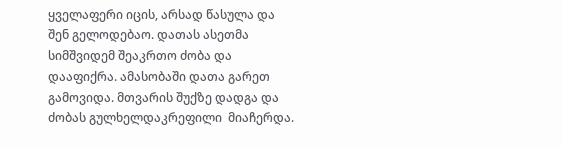ყველაფერი იცის, არსად წასულა და შენ გელოდებაო. დათას ასეთმა სიმშვიდემ შეაკრთო ძობა და დააფიქრა. ამასობაში დათა გარეთ გამოვიდა. მთვარის შუქზე დადგა და ძობას გულხელდაკრეფილი  მიაჩერდა.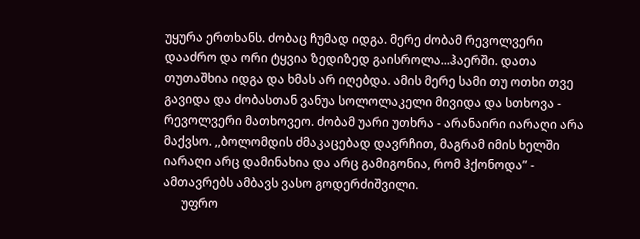უყურა ერთხანს. ძობაც ჩუმად იდგა. მერე ძობამ რევოლვერი დააძრო და ორი ტყვია ზედიზედ გაისროლა...ჰაერში. დათა თუთაშხია იდგა და ხმას არ იღებდა. ამის მერე სამი თუ ოთხი თვე გავიდა და ძობასთან ვანუა სოლოლაკელი მივიდა და სთხოვა - რევოლვერი მათხოვეო. ძობამ უარი უთხრა - არანაირი იარაღი არა მაქვსო. ,,ბოლომდის ძმაკაცებად დავრჩით, მაგრამ იმის ხელში იარაღი არც დამინახია და არც გამიგონია, რომ ჰქონოდა” - ამთავრებს ამბავს ვასო გოდერძიშვილი.
      უფრო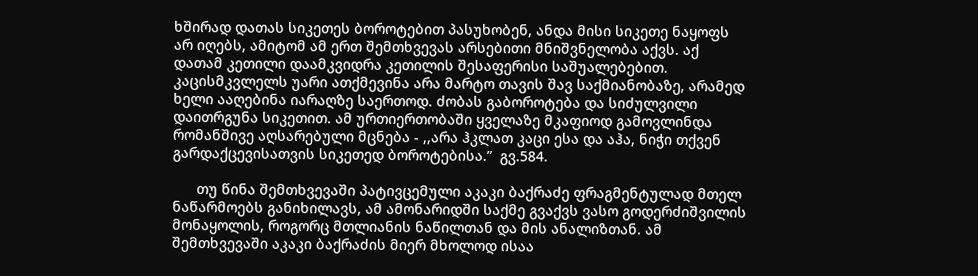ხშირად დათას სიკეთეს ბოროტებით პასუხობენ, ანდა მისი სიკეთე ნაყოფს არ იღებს, ამიტომ ამ ერთ შემთხვევას არსებითი მნიშვნელობა აქვს. აქ დათამ კეთილი დაამკვიდრა კეთილის შესაფერისი საშუალებებით. კაცისმკვლელს უარი ათქმევინა არა მარტო თავის შავ საქმიანობაზე, არამედ ხელი ააღებინა იარაღზე საერთოდ. ძობას გაბოროტება და სიძულვილი დაითრგუნა სიკეთით. ამ ურთიერთობაში ყველაზე მკაფიოდ გამოვლინდა რომანშივე აღსარებული მცნება - ,,არა ჰკლათ კაცი ესა და აჰა, ნიჭი თქვენ გარდაქცევისათვის სიკეთედ ბოროტებისა.”  გვ.584.

      თუ წინა შემთხვევაში პატივცემული აკაკი ბაქრაძე ფრაგმენტულად მთელ ნაწარმოებს განიხილავს, ამ ამონარიდში საქმე გვაქვს ვასო გოდერძიშვილის მონაყოლის, როგორც მთლიანის ნაწილთან და მის ანალიზთან. ამ შემთხვევაში აკაკი ბაქრაძის მიერ მხოლოდ ისაა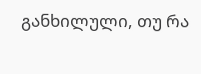განხილული, თუ რა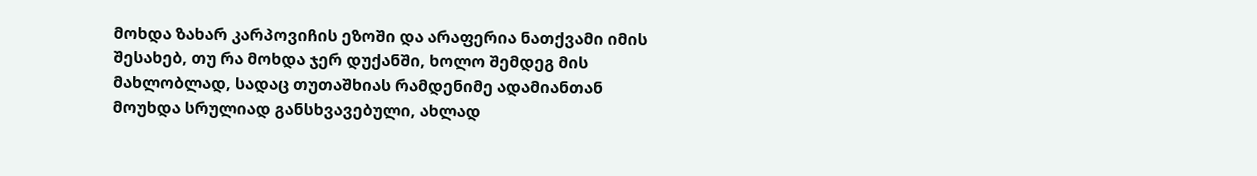მოხდა ზახარ კარპოვიჩის ეზოში და არაფერია ნათქვამი იმის შესახებ, თუ რა მოხდა ჯერ დუქანში, ხოლო შემდეგ მის მახლობლად, სადაც თუთაშხიას რამდენიმე ადამიანთან მოუხდა სრულიად განსხვავებული, ახლად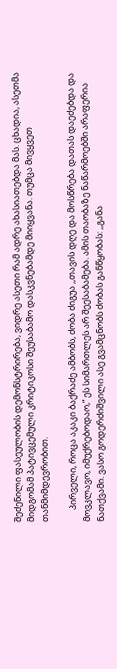შეძენილი ფასეულობის დემონსტრირება, ვიდრე ასეთი რამ ადრე ახასიათებდა მას. ცხადია, ასეთმა მიდგომამ პატივცემული კრიტიკოსი შეუსაბამო დასკვნებამდე მიიყვანა. თუმცა მივყვეთ თანმიმდევრობით.

      პირველი, როცა აკაკი ბაქრაძე ამბობს, ძობა ძიგუა ,,თავის დღე და მოსწრება დათას დაეძებდა და მოვკლავო, იმუქრებოდაო,” ეს სიმართლეს არ შეესაბამება. ამის თაობაზე ნაწარმოებში არაფერია ნათქვამი. ვასო გოდერძიშვილი ასე გვამცნობს ძობას განწყობას: ,,განა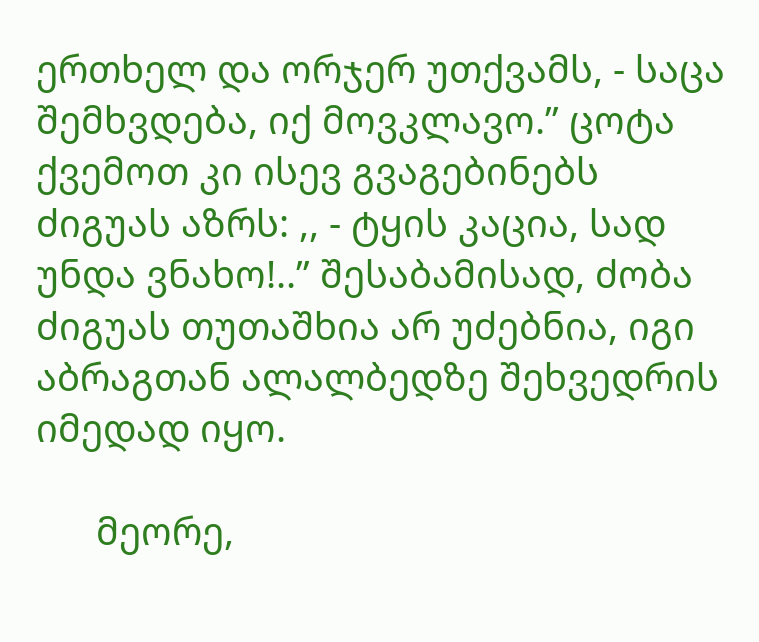ერთხელ და ორჯერ უთქვამს, - საცა შემხვდება, იქ მოვკლავო.” ცოტა ქვემოთ კი ისევ გვაგებინებს ძიგუას აზრს: ,, - ტყის კაცია, სად უნდა ვნახო!..” შესაბამისად, ძობა ძიგუას თუთაშხია არ უძებნია, იგი აბრაგთან ალალბედზე შეხვედრის იმედად იყო.

      მეორე,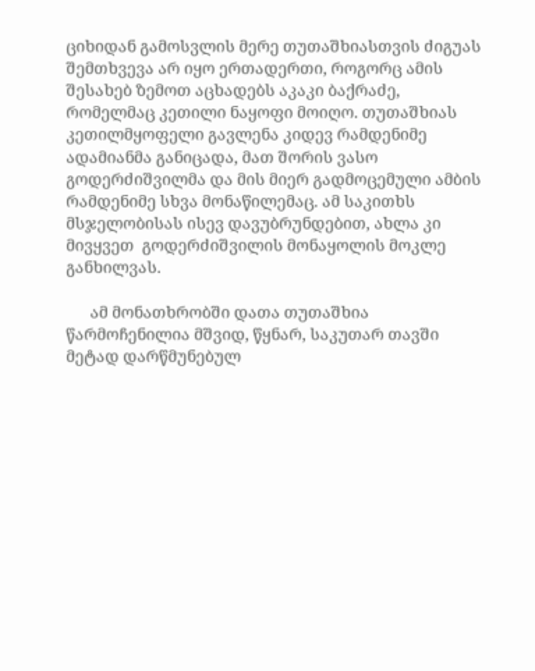ციხიდან გამოსვლის მერე თუთაშხიასთვის ძიგუას შემთხვევა არ იყო ერთადერთი, როგორც ამის შესახებ ზემოთ აცხადებს აკაკი ბაქრაძე, რომელმაც კეთილი ნაყოფი მოიღო. თუთაშხიას კეთილმყოფელი გავლენა კიდევ რამდენიმე ადამიანმა განიცადა, მათ შორის ვასო გოდერძიშვილმა და მის მიერ გადმოცემული ამბის რამდენიმე სხვა მონაწილემაც. ამ საკითხს მსჯელობისას ისევ დავუბრუნდებით, ახლა კი მივყვეთ  გოდერძიშვილის მონაყოლის მოკლე განხილვას.

      ამ მონათხრობში დათა თუთაშხია წარმოჩენილია მშვიდ, წყნარ, საკუთარ თავში მეტად დარწმუნებულ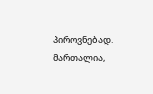პიროვნებად. მართალია,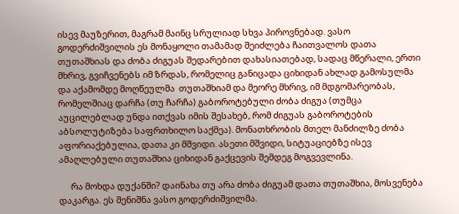ისევ მაუზერით, მაგრამ მაინც სრულიად სხვა პიროვნებად. ვასო გოდერძიშვილის ეს მონაყოლი თამამად შეიძლება ჩაითვალოს დათა თუთაშხიას და ძობა ძიგუას შედარებით დახასიათებად, სადაც მწერალი, ერთი მხრივ, გვიჩვენებს იმ ზრდას, რომელიც განიცადა ციხიდან ახლად გამოსულმა და აქამომდე მოღწეულმა  თუთაშხიამ და მეორე მხრივ, იმ მდგომარეობას, რომელშიაც დარჩა (თუ ჩარჩა) გაბოროტებული ძობა ძიგუა (თუმცა აუცილებლად უნდა ითქვას იმის შესახებ, რომ ძიგუას გაბოროტების აბსოლუტიზება საფრთხილო საქმეა). მონათხრობის მთელ მანძილზე ძობა აფორიაქებულია, დათა კი მშვიდი. ასეთი მშვიდი, სიტუაციებზე ისევ ამაღლებული თუთაშხია ციხიდან გაქცევის შემდეგ მოგვევლინა.

      რა მოხდა დუქანში? დაინახა თუ არა ძობა ძიგუამ დათა თუთაშხია, მოსვენება დაკარგა. ეს შენიშნა ვასო გოდერძიშვილმა.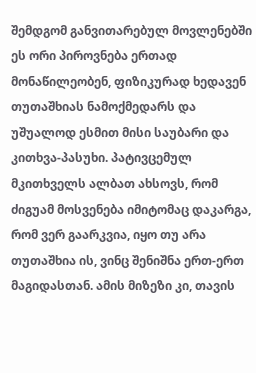შემდგომ განვითარებულ მოვლენებში ეს ორი პიროვნება ერთად მონაწილეობენ, ფიზიკურად ხედავენ თუთაშხიას ნამოქმედარს და უშუალოდ ესმით მისი საუბარი და კითხვა-პასუხი. პატივცემულ მკითხველს ალბათ ახსოვს, რომ ძიგუამ მოსვენება იმიტომაც დაკარგა, რომ ვერ გაარკვია, იყო თუ არა თუთაშხია ის, ვინც შენიშნა ერთ-ერთ მაგიდასთან. ამის მიზეზი კი, თავის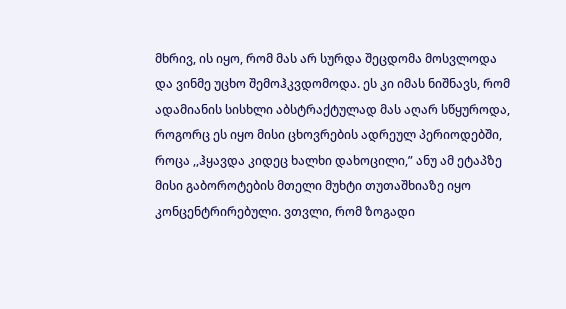მხრივ, ის იყო, რომ მას არ სურდა შეცდომა მოსვლოდა და ვინმე უცხო შემოჰკვდომოდა. ეს კი იმას ნიშნავს, რომ ადამიანის სისხლი აბსტრაქტულად მას აღარ სწყუროდა, როგორც ეს იყო მისი ცხოვრების ადრეულ პერიოდებში, როცა ,,ჰყავდა კიდეც ხალხი დახოცილი,” ანუ ამ ეტაპზე  მისი გაბოროტების მთელი მუხტი თუთაშხიაზე იყო კონცენტრირებული. ვთვლი, რომ ზოგადი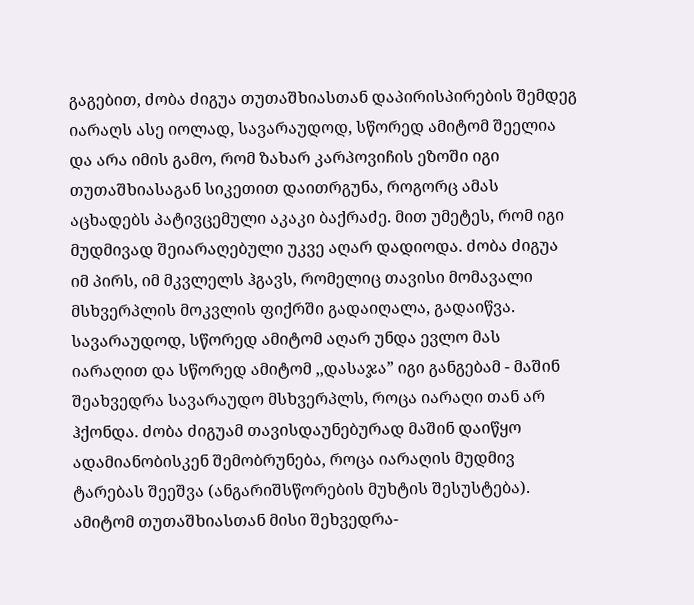გაგებით, ძობა ძიგუა თუთაშხიასთან დაპირისპირების შემდეგ იარაღს ასე იოლად, სავარაუდოდ, სწორედ ამიტომ შეელია და არა იმის გამო, რომ ზახარ კარპოვიჩის ეზოში იგი თუთაშხიასაგან სიკეთით დაითრგუნა, როგორც ამას აცხადებს პატივცემული აკაკი ბაქრაძე. მით უმეტეს, რომ იგი მუდმივად შეიარაღებული უკვე აღარ დადიოდა. ძობა ძიგუა იმ პირს, იმ მკვლელს ჰგავს, რომელიც თავისი მომავალი მსხვერპლის მოკვლის ფიქრში გადაიღალა, გადაიწვა. სავარაუდოდ, სწორედ ამიტომ აღარ უნდა ევლო მას იარაღით და სწორედ ამიტომ ,,დასაჯა” იგი განგებამ - მაშინ შეახვედრა სავარაუდო მსხვერპლს, როცა იარაღი თან არ ჰქონდა. ძობა ძიგუამ თავისდაუნებურად მაშინ დაიწყო ადამიანობისკენ შემობრუნება, როცა იარაღის მუდმივ ტარებას შეეშვა (ანგარიშსწორების მუხტის შესუსტება). ამიტომ თუთაშხიასთან მისი შეხვედრა-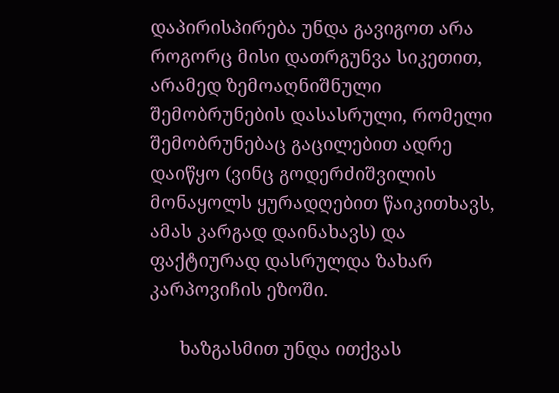დაპირისპირება უნდა გავიგოთ არა როგორც მისი დათრგუნვა სიკეთით, არამედ ზემოაღნიშნული შემობრუნების დასასრული, რომელი შემობრუნებაც გაცილებით ადრე დაიწყო (ვინც გოდერძიშვილის მონაყოლს ყურადღებით წაიკითხავს, ამას კარგად დაინახავს) და ფაქტიურად დასრულდა ზახარ კარპოვიჩის ეზოში.

      ხაზგასმით უნდა ითქვას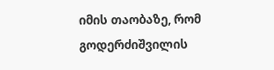იმის თაობაზე, რომ გოდერძიშვილის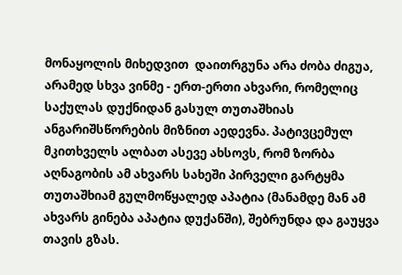მონაყოლის მიხედვით  დაითრგუნა არა ძობა ძიგუა, არამედ სხვა ვინმე - ერთ-ერთი ახვარი, რომელიც საქულას დუქნიდან გასულ თუთაშხიას ანგარიშსწორების მიზნით აედევნა. პატივცემულ  მკითხველს ალბათ ასევე ახსოვს, რომ ზორბა აღნაგობის ამ ახვარს სახეში პირველი გარტყმა თუთაშხიამ გულმოწყალედ აპატია (მანამდე მან ამ ახვარს გინება აპატია დუქანში), შებრუნდა და გაუყვა თავის გზას.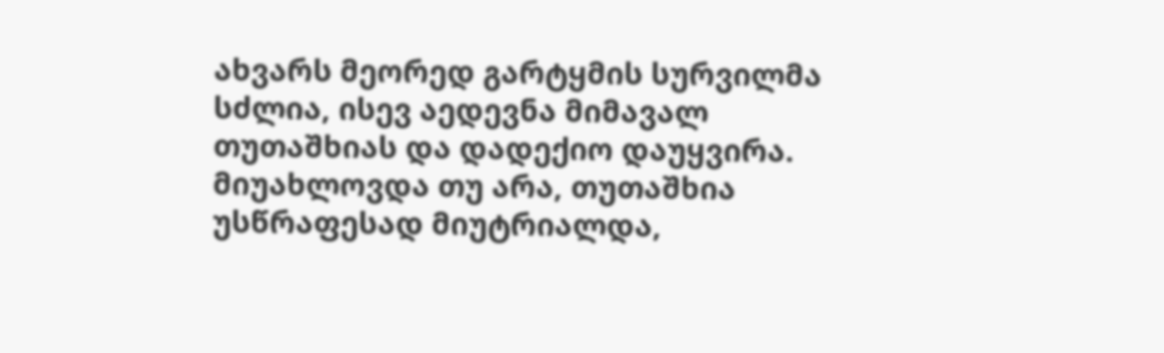ახვარს მეორედ გარტყმის სურვილმა სძლია, ისევ აედევნა მიმავალ თუთაშხიას და დადექიო დაუყვირა. მიუახლოვდა თუ არა, თუთაშხია უსწრაფესად მიუტრიალდა,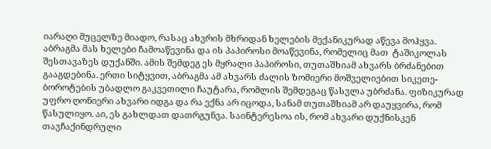იარაღი მუცელზე მიადო, რასაც ახვრის მხრიდან ხელების მექანიკურად აწევა მოჰყვა. აბრაგმა მას ხელები ჩამოაწევინა და ის პაპიროსი მოაწევინა, რომელიც მათ  ტაშიკოლას შესთავაზეს დუქანში. ამის შემდეგ ეს მყრალი პაპიროსი, თუთაშხიამ ახვარს ბრძანებით გააგდებინა. ერთი სიტყვით, აბრაგმა ამ ახვარს ძალის ზომიერი მოშველიებით სიკეთე-ბოროტების უბადლო გაკვეთილი ჩაუტარა, რომლის შემდეგაც წასვლა უბრძანა. ფიზიკურად უფრო ღონიერი ახვარი იდგა და რა ექნა არ იცოდა, სანამ თუთაშხიამ არ დაუყვირა, რომ წასულიყო. აი, ეს გახლდათ დათრგუნვა. საინტერესოა ის, რომ ახვარი დუქნისკენ თავჩაქინდრული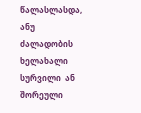წალასლასდა, ანუ ძალადობის ხელახალი სურვილი  ან შორეული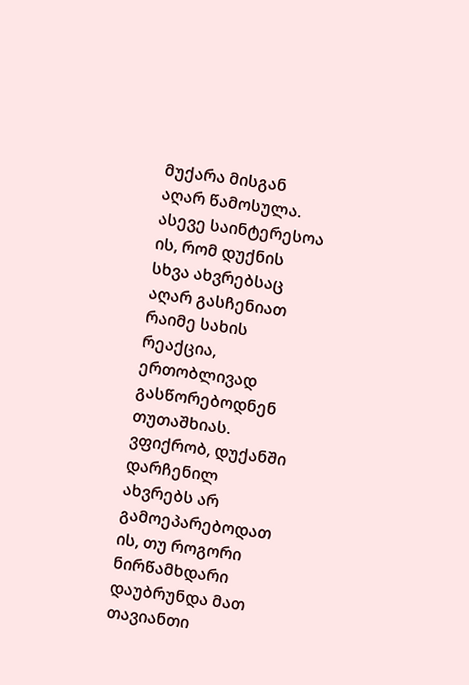მუქარა მისგან აღარ წამოსულა. ასევე საინტერესოა ის, რომ დუქნის სხვა ახვრებსაც აღარ გასჩენიათ რაიმე სახის რეაქცია, ერთობლივად გასწორებოდნენ თუთაშხიას.  ვფიქრობ, დუქანში დარჩენილ ახვრებს არ გამოეპარებოდათ ის, თუ როგორი ნირწამხდარი დაუბრუნდა მათ თავიანთი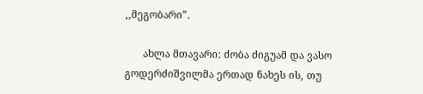,,მეგობარი”.

      ახლა მთავარი: ძობა ძიგუამ და ვასო გოდერძიშვილმა ერთად ნახეს ის, თუ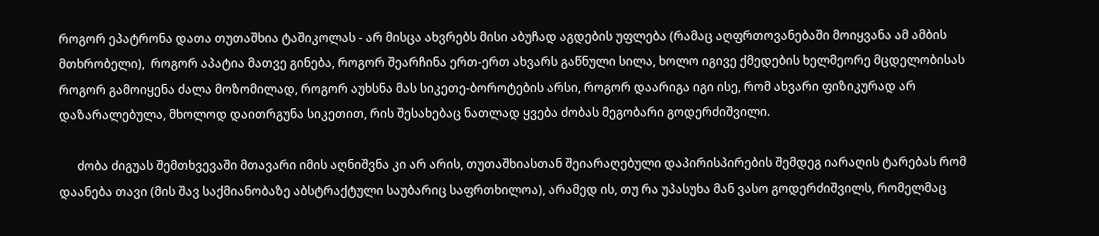როგორ ეპატრონა დათა თუთაშხია ტაშიკოლას - არ მისცა ახვრებს მისი აბუჩად აგდების უფლება (რამაც აღფრთოვანებაში მოიყვანა ამ ამბის მთხრობელი),  როგორ აპატია მათვე გინება, როგორ შეარჩინა ერთ-ერთ ახვარს გაწნული სილა, ხოლო იგივე ქმედების ხელმეორე მცდელობისას როგორ გამოიყენა ძალა მოზომილად, როგორ აუხსნა მას სიკეთე-ბოროტების არსი, როგორ დაარიგა იგი ისე, რომ ახვარი ფიზიკურად არ დაზარალებულა, მხოლოდ დაითრგუნა სიკეთით, რის შესახებაც ნათლად ყვება ძობას მეგობარი გოდერძიშვილი.

      ძობა ძიგუას შემთხვევაში მთავარი იმის აღნიშვნა კი არ არის, თუთაშხიასთან შეიარაღებული დაპირისპირების შემდეგ იარაღის ტარებას რომ დაანება თავი (მის შავ საქმიანობაზე აბსტრაქტული საუბარიც საფრთხილოა), არამედ ის, თუ რა უპასუხა მან ვასო გოდერძიშვილს, რომელმაც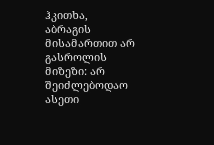ჰკითხა, აბრაგის მისამართით არ გასროლის მიზეზი: არ შეიძლებოდაო ასეთი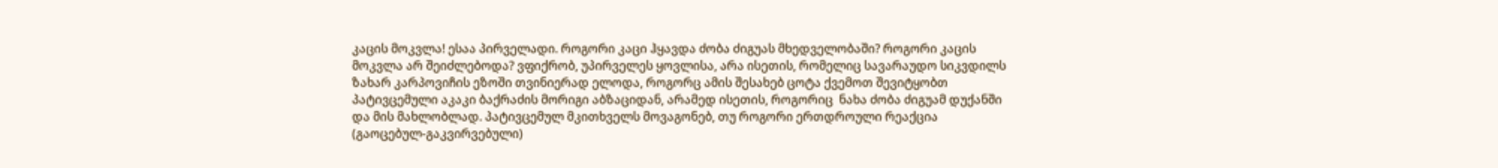კაცის მოკვლა! ესაა პირველადი. როგორი კაცი ჰყავდა ძობა ძიგუას მხედველობაში? როგორი კაცის მოკვლა არ შეიძლებოდა? ვფიქრობ, უპირველეს ყოვლისა, არა ისეთის, რომელიც სავარაუდო სიკვდილს ზახარ კარპოვიჩის ეზოში თვინიერად ელოდა, როგორც ამის შესახებ ცოტა ქვემოთ შევიტყობთ პატივცემული აკაკი ბაქრაძის მორიგი აბზაციდან, არამედ ისეთის, როგორიც  ნახა ძობა ძიგუამ დუქანში და მის მახლობლად. პატივცემულ მკითხველს მოვაგონებ, თუ როგორი ერთდროული რეაქცია (გაოცებულ-გაკვირვებული)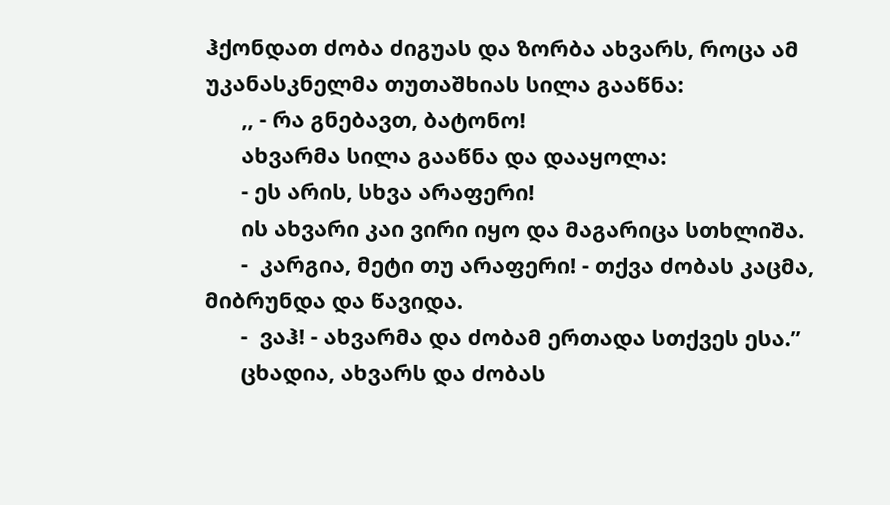ჰქონდათ ძობა ძიგუას და ზორბა ახვარს, როცა ამ უკანასკნელმა თუთაშხიას სილა გააწნა:
      ,, - რა გნებავთ, ბატონო!
      ახვარმა სილა გააწნა და დააყოლა:
      - ეს არის, სხვა არაფერი!
      ის ახვარი კაი ვირი იყო და მაგარიცა სთხლიშა.
      -  კარგია, მეტი თუ არაფერი! - თქვა ძობას კაცმა, მიბრუნდა და წავიდა.
      -  ვაჰ! - ახვარმა და ძობამ ერთადა სთქვეს ესა.”
      ცხადია, ახვარს და ძობას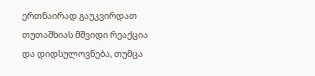ერთნაირად გაუკვირდათ თუთაშხიას მშვიდი რეაქცია და დიდსულოვნება, თუმცა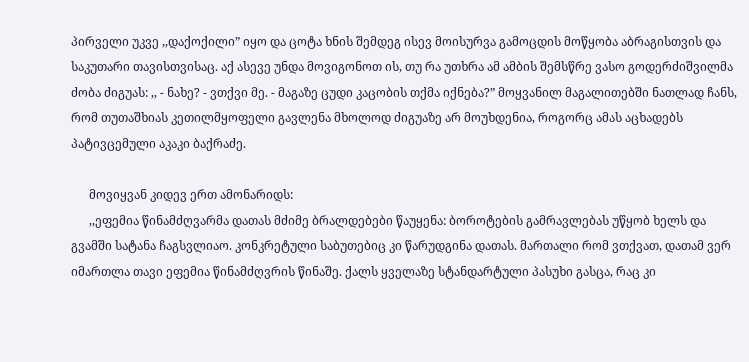პირველი უკვე ,,დაქოქილი” იყო და ცოტა ხნის შემდეგ ისევ მოისურვა გამოცდის მოწყობა აბრაგისთვის და საკუთარი თავისთვისაც. აქ ასევე უნდა მოვიგონოთ ის, თუ რა უთხრა ამ ამბის შემსწრე ვასო გოდერძიშვილმა ძობა ძიგუას: ,, - ნახე? - ვთქვი მე. - მაგაზე ცუდი კაცობის თქმა იქნება?” მოყვანილ მაგალითებში ნათლად ჩანს, რომ თუთაშხიას კეთილმყოფელი გავლენა მხოლოდ ძიგუაზე არ მოუხდენია, როგორც ამას აცხადებს პატივცემული აკაკი ბაქრაძე.

      მოვიყვან კიდევ ერთ ამონარიდს:
      ,,ეფემია წინამძღვარმა დათას მძიმე ბრალდებები წაუყენა: ბოროტების გამრავლებას უწყობ ხელს და გვამში სატანა ჩაგსვლიაო. კონკრეტული საბუთებიც კი წარუდგინა დათას. მართალი რომ ვთქვათ, დათამ ვერ იმართლა თავი ეფემია წინამძღვრის წინაშე. ქალს ყველაზე სტანდარტული პასუხი გასცა, რაც კი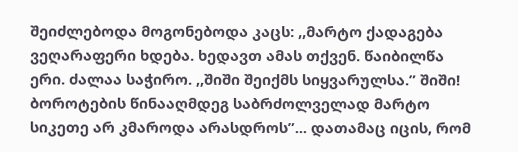შეიძლებოდა მოგონებოდა კაცს: ,,მარტო ქადაგება ვეღარაფერი ხდება. ხედავთ ამას თქვენ. წაიბილწა ერი. ძალაა საჭირო. ,,შიში შეიქმს სიყვარულსა.” შიში! ბოროტების წინააღმდეგ საბრძოლველად მარტო სიკეთე არ კმაროდა არასდროს”... დათამაც იცის, რომ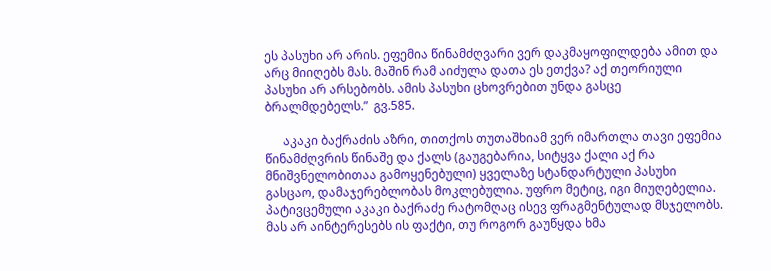ეს პასუხი არ არის. ეფემია წინამძღვარი ვერ დაკმაყოფილდება ამით და არც მიიღებს მას. მაშინ რამ აიძულა დათა ეს ეთქვა? აქ თეორიული პასუხი არ არსებობს. ამის პასუხი ცხოვრებით უნდა გასცე ბრალმდებელს.”  გვ.585.

      აკაკი ბაქრაძის აზრი, თითქოს თუთაშხიამ ვერ იმართლა თავი ეფემია წინამძღვრის წინაშე და ქალს (გაუგებარია, სიტყვა ქალი აქ რა მნიშვნელობითაა გამოყენებული) ყველაზე სტანდარტული პასუხი გასცაო, დამაჯერებლობას მოკლებულია. უფრო მეტიც, იგი მიუღებელია. პატივცემული აკაკი ბაქრაძე რატომღაც ისევ ფრაგმენტულად მსჯელობს. მას არ აინტერესებს ის ფაქტი, თუ როგორ გაუწყდა ხმა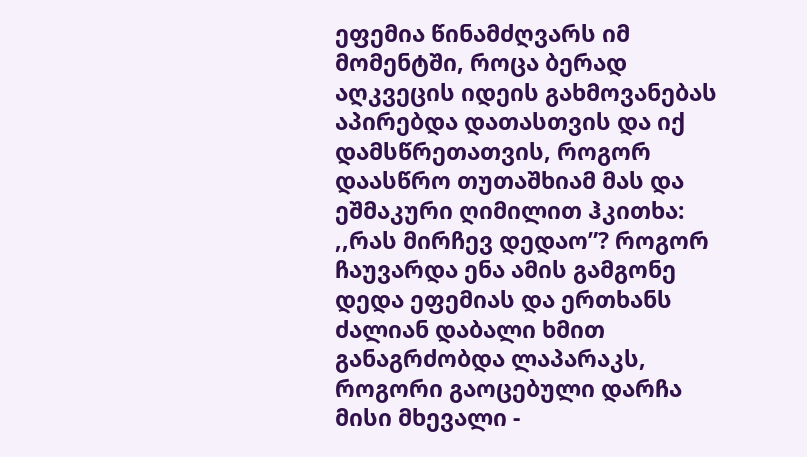ეფემია წინამძღვარს იმ მომენტში, როცა ბერად აღკვეცის იდეის გახმოვანებას აპირებდა დათასთვის და იქ დამსწრეთათვის, როგორ დაასწრო თუთაშხიამ მას და ეშმაკური ღიმილით ჰკითხა: ,,რას მირჩევ დედაო”? როგორ ჩაუვარდა ენა ამის გამგონე დედა ეფემიას და ერთხანს ძალიან დაბალი ხმით განაგრძობდა ლაპარაკს, როგორი გაოცებული დარჩა მისი მხევალი -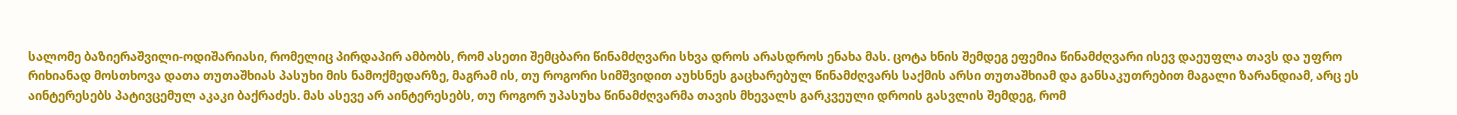სალომე ბაზიერაშვილი-ოდიშარიასი, რომელიც პირდაპირ ამბობს, რომ ასეთი შემცბარი წინამძღვარი სხვა დროს არასდროს ენახა მას. ცოტა ხნის შემდეგ ეფემია წინამძღვარი ისევ დაეუფლა თავს და უფრო რიხიანად მოსთხოვა დათა თუთაშხიას პასუხი მის ნამოქმედარზე, მაგრამ ის, თუ როგორი სიმშვიდით აუხსნეს გაცხარებულ წინამძღვარს საქმის არსი თუთაშხიამ და განსაკუთრებით მაგალი ზარანდიამ, არც ეს აინტერესებს პატივცემულ აკაკი ბაქრაძეს. მას ასევე არ აინტერესებს, თუ როგორ უპასუხა წინამძღვარმა თავის მხევალს გარკვეული დროის გასვლის შემდეგ, რომ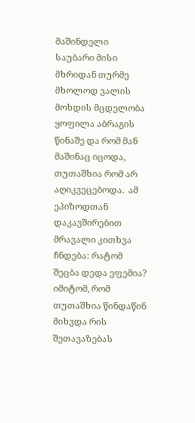მაშინდელი საუბარი მისი მხრიდან თურმე მხოლოდ ვალის მოხდის მცდელობა ყოფილა აბრაგის წინაშე და რომ მან მაშინაც იცოდა, თუთაშხია რომ არ აღიკვეცებოდა.  ამ ეპიზოდთან დაკავშირებით მრავალი კითხვა ჩნდება: რატომ შეცბა დედა ეფემია? იმიტომ, რომ თუთაშხია წინდაწინ მიხვდა რის შეთავაზებას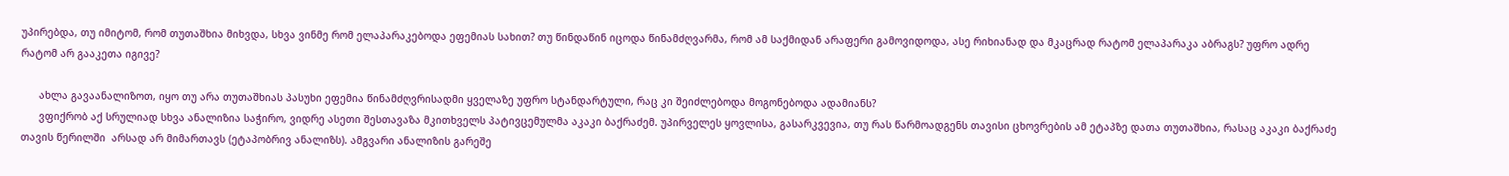უპირებდა, თუ იმიტომ, რომ თუთაშხია მიხვდა, სხვა ვინმე რომ ელაპარაკებოდა ეფემიას სახით? თუ წინდაწინ იცოდა წინამძღვარმა, რომ ამ საქმიდან არაფერი გამოვიდოდა, ასე რიხიანად და მკაცრად რატომ ელაპარაკა აბრაგს? უფრო ადრე რატომ არ გააკეთა იგივე?

      ახლა გავაანალიზოთ, იყო თუ არა თუთაშხიას პასუხი ეფემია წინამძღვრისადმი ყველაზე უფრო სტანდარტული, რაც კი შეიძლებოდა მოგონებოდა ადამიანს?
      ვფიქრობ აქ სრულიად სხვა ანალიზია საჭირო, ვიდრე ასეთი შესთავაზა მკითხველს პატივცემულმა აკაკი ბაქრაძემ. უპირველეს ყოვლისა, გასარკვევია, თუ რას წარმოადგენს თავისი ცხოვრების ამ ეტაპზე დათა თუთაშხია, რასაც აკაკი ბაქრაძე თავის წერილში  არსად არ მიმართავს (ეტაპობრივ ანალიზს). ამგვარი ანალიზის გარეშე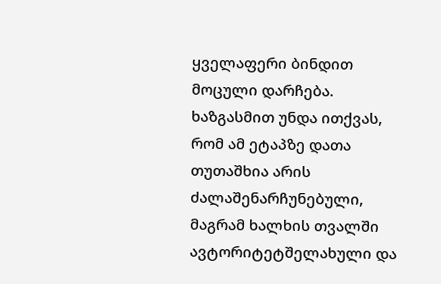ყველაფერი ბინდით მოცული დარჩება. ხაზგასმით უნდა ითქვას, რომ ამ ეტაპზე დათა თუთაშხია არის ძალაშენარჩუნებული, მაგრამ ხალხის თვალში ავტორიტეტშელახული და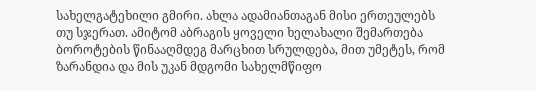სახელგატეხილი გმირი. ახლა ადამიანთაგან მისი ერთეულებს თუ სჯერათ. ამიტომ აბრაგის ყოველი ხელახალი შემართება ბოროტების წინააღმდეგ მარცხით სრულდება, მით უმეტეს, რომ ზარანდია და მის უკან მდგომი სახელმწიფო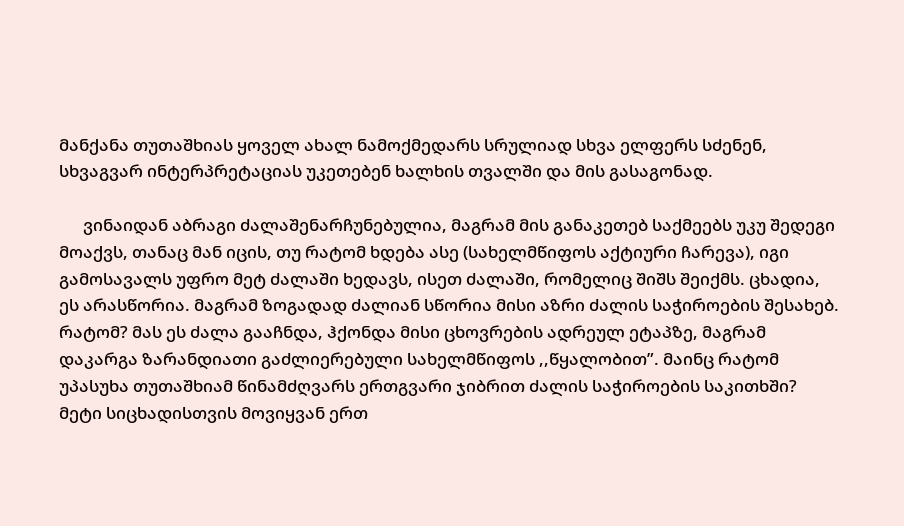მანქანა თუთაშხიას ყოველ ახალ ნამოქმედარს სრულიად სხვა ელფერს სძენენ, სხვაგვარ ინტერპრეტაციას უკეთებენ ხალხის თვალში და მის გასაგონად.

      ვინაიდან აბრაგი ძალაშენარჩუნებულია, მაგრამ მის განაკეთებ საქმეებს უკუ შედეგი მოაქვს, თანაც მან იცის, თუ რატომ ხდება ასე (სახელმწიფოს აქტიური ჩარევა), იგი გამოსავალს უფრო მეტ ძალაში ხედავს, ისეთ ძალაში, რომელიც შიშს შეიქმს. ცხადია, ეს არასწორია. მაგრამ ზოგადად ძალიან სწორია მისი აზრი ძალის საჭიროების შესახებ. რატომ? მას ეს ძალა გააჩნდა, ჰქონდა მისი ცხოვრების ადრეულ ეტაპზე, მაგრამ დაკარგა ზარანდიათი გაძლიერებული სახელმწიფოს ,,წყალობით”. მაინც რატომ უპასუხა თუთაშხიამ წინამძღვარს ერთგვარი ჯიბრით ძალის საჭიროების საკითხში? მეტი სიცხადისთვის მოვიყვან ერთ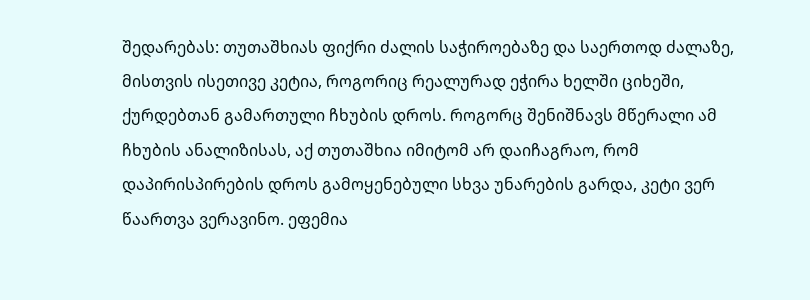შედარებას: თუთაშხიას ფიქრი ძალის საჭიროებაზე და საერთოდ ძალაზე, მისთვის ისეთივე კეტია, როგორიც რეალურად ეჭირა ხელში ციხეში, ქურდებთან გამართული ჩხუბის დროს. როგორც შენიშნავს მწერალი ამ ჩხუბის ანალიზისას, აქ თუთაშხია იმიტომ არ დაიჩაგრაო, რომ დაპირისპირების დროს გამოყენებული სხვა უნარების გარდა, კეტი ვერ წაართვა ვერავინო. ეფემია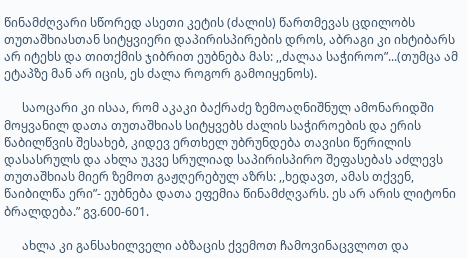წინამძღვარი სწორედ ასეთი კეტის (ძალის) წართმევას ცდილობს თუთაშხიასთან სიტყვიერი დაპირისპირების დროს, აბრაგი კი იხტიბარს არ იტეხს და თითქმის ჯიბრით ეუბნება მას: ,,ძალაა საჭიროო”...(თუმცა ამ ეტაპზე მან არ იცის, ეს ძალა როგორ გამოიყენოს).

      საოცარი კი ისაა, რომ აკაკი ბაქრაძე ზემოაღნიშნულ ამონარიდში მოყვანილ დათა თუთაშხიას სიტყვებს ძალის საჭიროების და ერის წაბილწვის შესახებ, კიდევ ერთხელ უბრუნდება თავისი წერილის დასასრულს და ახლა უკვე სრულიად საპირისპირო შეფასებას აძლევს თუთაშხიას მიერ ზემოთ გაჟღერებულ აზრს: ,,ხედავთ, ამას თქვენ, წაიბილწა ერი”- ეუბნება დათა ეფემია წინამძღვარს. ეს არ არის ლიტონი ბრალდება.” გვ.600-601.

      ახლა კი განსახილველი აბზაცის ქვემოთ ჩამოვინაცვლოთ და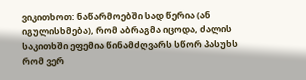ვიკითხოთ: ნაწარმოებში სად წერია (ან იგულისხმება), რომ აბრაგმა იცოდა, ძალის საკითხში ეფემია წინამძღვარს სწორ პასუხს რომ ვერ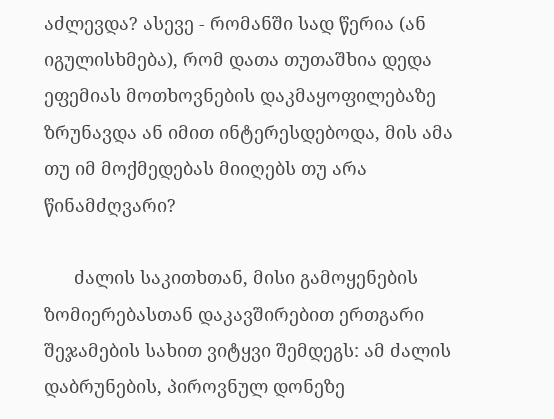აძლევდა? ასევე - რომანში სად წერია (ან იგულისხმება), რომ დათა თუთაშხია დედა ეფემიას მოთხოვნების დაკმაყოფილებაზე ზრუნავდა ან იმით ინტერესდებოდა, მის ამა თუ იმ მოქმედებას მიიღებს თუ არა წინამძღვარი?

      ძალის საკითხთან, მისი გამოყენების ზომიერებასთან დაკავშირებით ერთგარი შეჯამების სახით ვიტყვი შემდეგს: ამ ძალის დაბრუნების, პიროვნულ დონეზე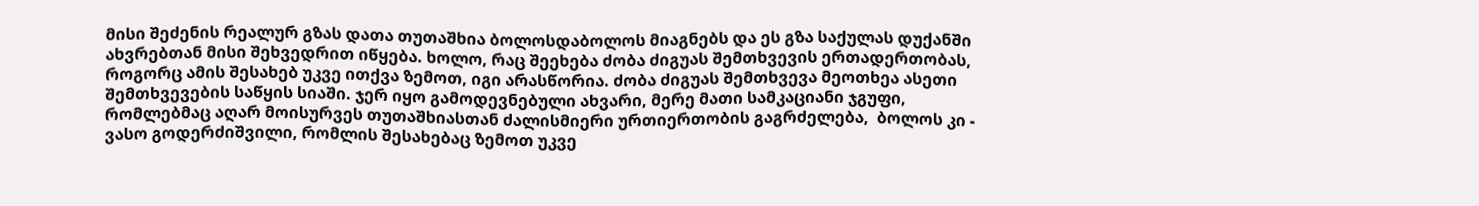მისი შეძენის რეალურ გზას დათა თუთაშხია ბოლოსდაბოლოს მიაგნებს და ეს გზა საქულას დუქანში ახვრებთან მისი შეხვედრით იწყება. ხოლო, რაც შეეხება ძობა ძიგუას შემთხვევის ერთადერთობას, როგორც ამის შესახებ უკვე ითქვა ზემოთ, იგი არასწორია. ძობა ძიგუას შემთხვევა მეოთხეა ასეთი შემთხვევების საწყის სიაში. ჯერ იყო გამოდევნებული ახვარი, მერე მათი სამკაციანი ჯგუფი, რომლებმაც აღარ მოისურვეს თუთაშხიასთან ძალისმიერი ურთიერთობის გაგრძელება,  ბოლოს კი - ვასო გოდერძიშვილი, რომლის შესახებაც ზემოთ უკვე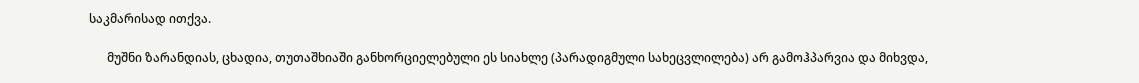საკმარისად ითქვა.

      მუშნი ზარანდიას, ცხადია, თუთაშხიაში განხორციელებული ეს სიახლე (პარადიგმული სახეცვლილება) არ გამოჰპარვია და მიხვდა,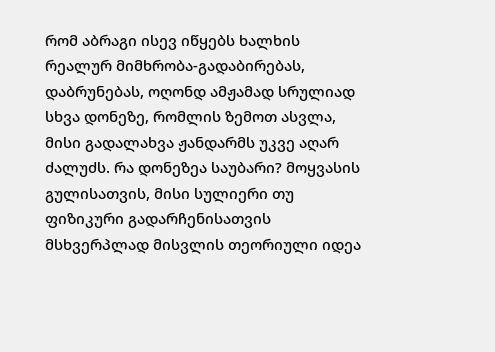რომ აბრაგი ისევ იწყებს ხალხის რეალურ მიმხრობა-გადაბირებას, დაბრუნებას, ოღონდ ამჟამად სრულიად სხვა დონეზე, რომლის ზემოთ ასვლა, მისი გადალახვა ჟანდარმს უკვე აღარ ძალუძს. რა დონეზეა საუბარი? მოყვასის გულისათვის, მისი სულიერი თუ ფიზიკური გადარჩენისათვის მსხვერპლად მისვლის თეორიული იდეა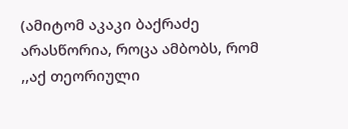(ამიტომ აკაკი ბაქრაძე არასწორია, როცა ამბობს, რომ ,,აქ თეორიული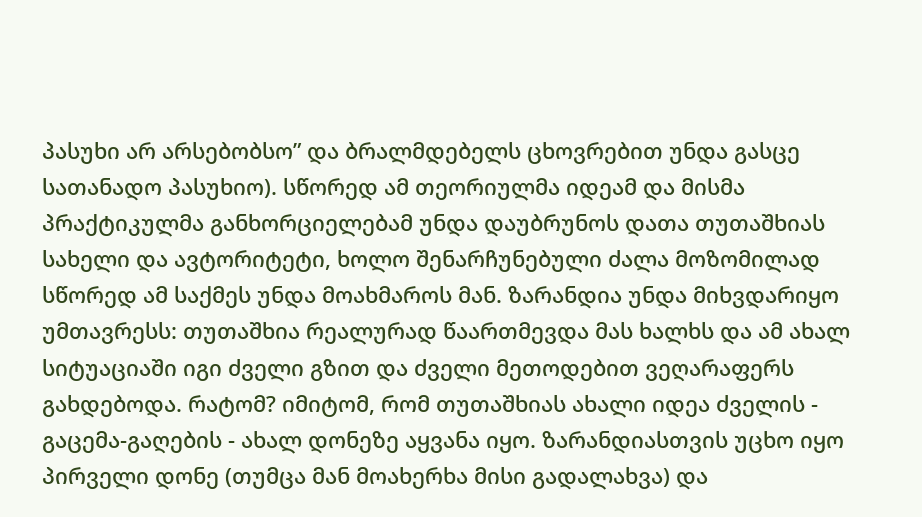პასუხი არ არსებობსო” და ბრალმდებელს ცხოვრებით უნდა გასცე სათანადო პასუხიო). სწორედ ამ თეორიულმა იდეამ და მისმა პრაქტიკულმა განხორციელებამ უნდა დაუბრუნოს დათა თუთაშხიას სახელი და ავტორიტეტი, ხოლო შენარჩუნებული ძალა მოზომილად სწორედ ამ საქმეს უნდა მოახმაროს მან. ზარანდია უნდა მიხვდარიყო უმთავრესს: თუთაშხია რეალურად წაართმევდა მას ხალხს და ამ ახალ სიტუაციაში იგი ძველი გზით და ძველი მეთოდებით ვეღარაფერს გახდებოდა. რატომ? იმიტომ, რომ თუთაშხიას ახალი იდეა ძველის - გაცემა-გაღების - ახალ დონეზე აყვანა იყო. ზარანდიასთვის უცხო იყო პირველი დონე (თუმცა მან მოახერხა მისი გადალახვა) და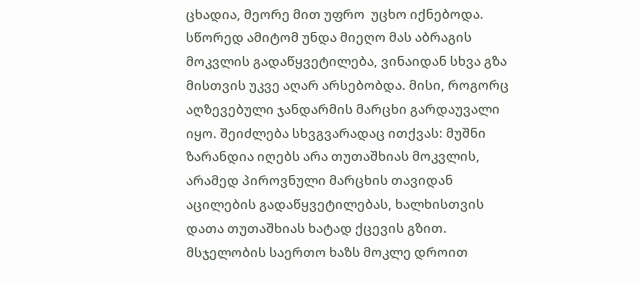ცხადია, მეორე მით უფრო  უცხო იქნებოდა.  სწორედ ამიტომ უნდა მიეღო მას აბრაგის მოკვლის გადაწყვეტილება, ვინაიდან სხვა გზა მისთვის უკვე აღარ არსებობდა. მისი, როგორც აღზევებული ჯანდარმის მარცხი გარდაუვალი იყო. შეიძლება სხვგვარადაც ითქვას: მუშნი ზარანდია იღებს არა თუთაშხიას მოკვლის, არამედ პიროვნული მარცხის თავიდან აცილების გადაწყვეტილებას, ხალხისთვის დათა თუთაშხიას ხატად ქცევის გზით. მსჯელობის საერთო ხაზს მოკლე დროით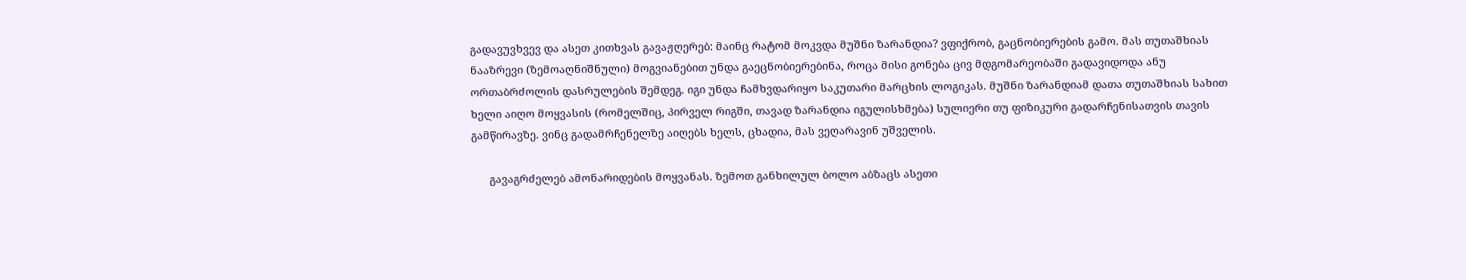გადავუვხვევ და ასეთ კითხვას გავაჟღერებ: მაინც რატომ მოკვდა მუშნი ზარანდია? ვფიქრობ, გაცნობიერების გამო. მას თუთაშხიას ნააზრევი (ზემოაღნიშნული) მოგვიანებით უნდა გაეცნობიერებინა, როცა მისი გონება ცივ მდგომარეობაში გადავიდოდა ანუ ორთაბრძოლის დასრულების შემდეგ. იგი უნდა ჩამხვდარიყო საკუთარი მარცხის ლოგიკას. მუშნი ზარანდიამ დათა თუთაშხიას სახით ხელი აიღო მოყვასის (რომელშიც, პირველ რიგში, თავად ზარანდია იგულისხმება) სულიერი თუ ფიზიკური გადარჩენისათვის თავის გამწირავზე. ვინც გადამრჩენელზე აიღებს ხელს, ცხადია, მას ვეღარავინ უშველის.

      გავაგრძელებ ამონარიდების მოყვანას. ზემოთ განხილულ ბოლო აბზაცს ასეთი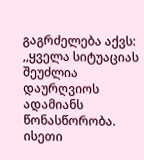გაგრძელება აქვს: ,,ყველა სიტუაციას შეუძლია დაურღვიოს ადამიანს წონასწორობა. ისეთი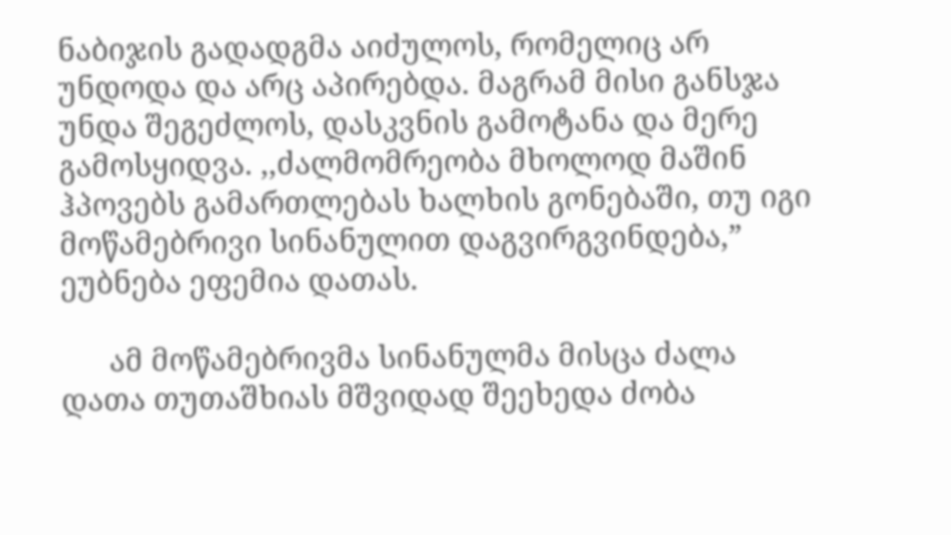ნაბიჯის გადადგმა აიძულოს, რომელიც არ უნდოდა და არც აპირებდა. მაგრამ მისი განსჯა უნდა შეგეძლოს, დასკვნის გამოტანა და მერე გამოსყიდვა. ,,ძალმომრეობა მხოლოდ მაშინ ჰპოვებს გამართლებას ხალხის გონებაში, თუ იგი მოწამებრივი სინანულით დაგვირგვინდება,” ეუბნება ეფემია დათას.

      ამ მოწამებრივმა სინანულმა მისცა ძალა დათა თუთაშხიას მშვიდად შეეხედა ძობა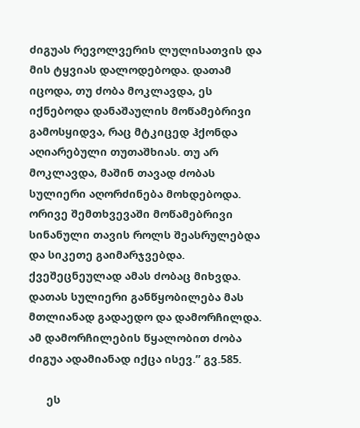ძიგუას რევოლვერის ლულისათვის და მის ტყვიას დალოდებოდა. დათამ იცოდა, თუ ძობა მოკლავდა, ეს იქნებოდა დანაშაულის მოწამებრივი გამოსყიდვა, რაც მტკიცედ ჰქონდა აღიარებული თუთაშხიას. თუ არ მოკლავდა, მაშინ თავად ძობას სულიერი აღორძინება მოხდებოდა. ორივე შემთხვევაში მოწამებრივი სინანული თავის როლს შეასრულებდა და სიკეთე გაიმარჯვებდა. ქვეშეცნეულად ამას ძობაც მიხვდა. დათას სულიერი განწყობილება მას მთლიანად გადაედო და დამორჩილდა. ამ დამორჩილების წყალობით ძობა ძიგუა ადამიანად იქცა ისევ.” გვ.585.

      ეს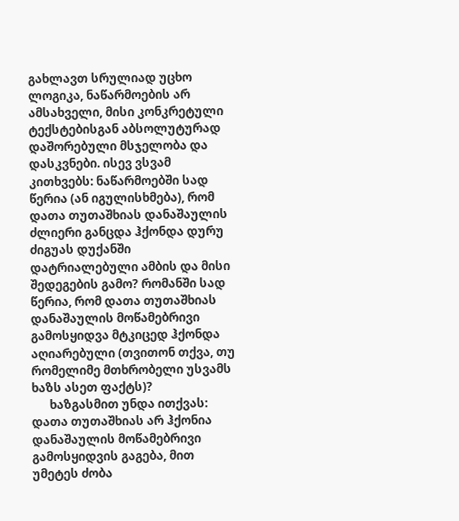გახლავთ სრულიად უცხო ლოგიკა, ნაწარმოების არ ამსახველი, მისი კონკრეტული ტექსტებისგან აბსოლუტურად დაშორებული მსჯელობა და დასკვნები. ისევ ვსვამ კითხვებს: ნაწარმოებში სად წერია (ან იგულისხმება), რომ დათა თუთაშხიას დანაშაულის ძლიერი განცდა ჰქონდა დურუ ძიგუას დუქანში დატრიალებული ამბის და მისი შედეგების გამო? რომანში სად წერია, რომ დათა თუთაშხიას დანაშაულის მოწამებრივი გამოსყიდვა მტკიცედ ჰქონდა აღიარებული (თვითონ თქვა, თუ  რომელიმე მთხრობელი უსვამს ხაზს ასეთ ფაქტს)?
      ხაზგასმით უნდა ითქვას: დათა თუთაშხიას არ ჰქონია დანაშაულის მოწამებრივი გამოსყიდვის გაგება, მით უმეტეს ძობა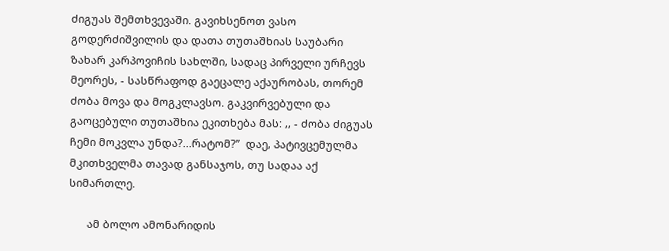ძიგუას შემთხვევაში. გავიხსენოთ ვასო გოდერძიშვილის და დათა თუთაშხიას საუბარი ზახარ კარპოვიჩის სახლში, სადაც პირველი ურჩევს მეორეს, - სასწრაფოდ გაეცალე აქაურობას, თორემ ძობა მოვა და მოგკლავსო. გაკვირვებული და გაოცებული თუთაშხია ეკითხება მას: ,, - ძობა ძიგუას ჩემი მოკვლა უნდა?...რატომ?”  დაე, პატივცემულმა მკითხველმა თავად განსაჯოს, თუ სადაა აქ სიმართლე.

      ამ ბოლო ამონარიდის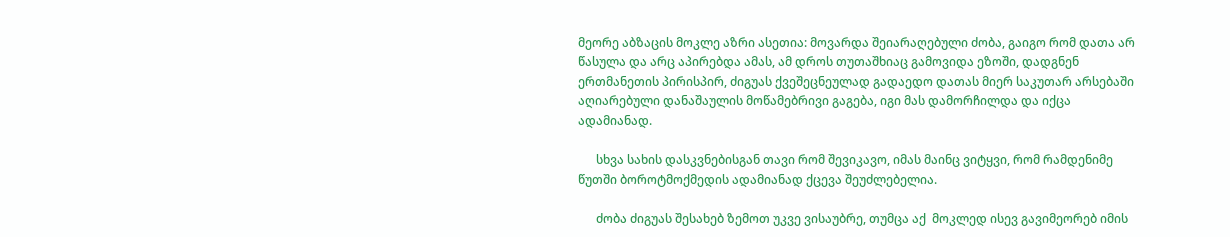მეორე აბზაცის მოკლე აზრი ასეთია: მოვარდა შეიარაღებული ძობა, გაიგო რომ დათა არ წასულა და არც აპირებდა ამას, ამ დროს თუთაშხიაც გამოვიდა ეზოში, დადგნენ ერთმანეთის პირისპირ, ძიგუას ქვეშეცნეულად გადაედო დათას მიერ საკუთარ არსებაში აღიარებული დანაშაულის მოწამებრივი გაგება, იგი მას დამორჩილდა და იქცა ადამიანად.

      სხვა სახის დასკვნებისგან თავი რომ შევიკავო, იმას მაინც ვიტყვი, რომ რამდენიმე წუთში ბოროტმოქმედის ადამიანად ქცევა შეუძლებელია.

      ძობა ძიგუას შესახებ ზემოთ უკვე ვისაუბრე, თუმცა აქ  მოკლედ ისევ გავიმეორებ იმის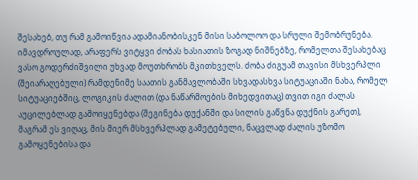შესახებ, თუ რამ გამოიწვია ადამიანობისკენ მისი საბოლოო და სრული შემობრუნება. იმავდროულად, არაფერს ვიტყვი ძობას ხასიათის ზოგად ნიშნებზე, რომელთა შესახებაც ვასო გოდერძიშვილი უხვად მოუთხრობს მკითხველს. ძობა ძიგუამ თავისი მსხვერპლი (შეიარაღებული) რამდენიმე საათის განმავლობაში სხვადასხვა სიტუაციაში ნახა, რომელ სიტუაციებშიც, ლოგიკის ძალით (და ნაწარმოების მიხედვითაც) თვით იგი ძალას  აუცილებლად გამოიყენებდა (შეგინება დუქანში და სილის გაწვნა დუქნის გარეთ), მაგრამ ეს ვიღაც, მის მიერ მსხვერპლად გამეტებული, ნაცვლად ძალის უზომო გამოყენებისა და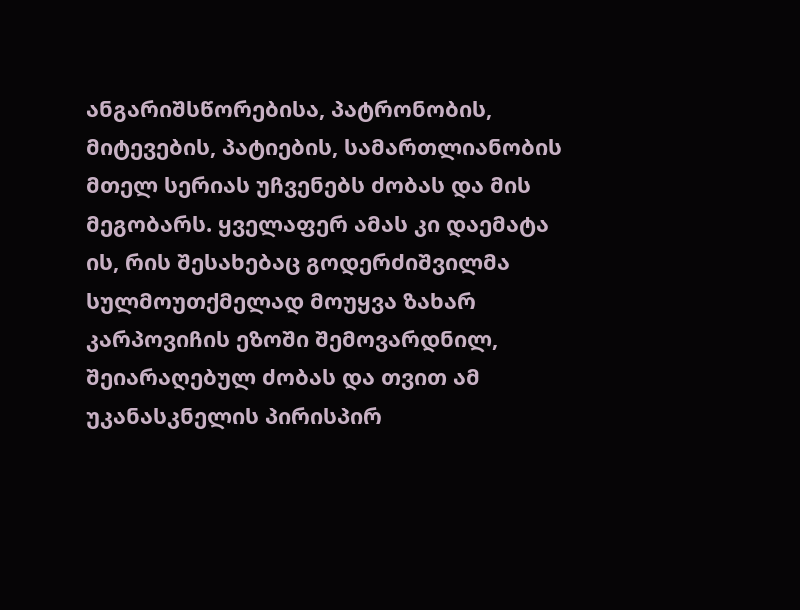ანგარიშსწორებისა, პატრონობის, მიტევების, პატიების, სამართლიანობის მთელ სერიას უჩვენებს ძობას და მის მეგობარს. ყველაფერ ამას კი დაემატა ის, რის შესახებაც გოდერძიშვილმა სულმოუთქმელად მოუყვა ზახარ კარპოვიჩის ეზოში შემოვარდნილ, შეიარაღებულ ძობას და თვით ამ უკანასკნელის პირისპირ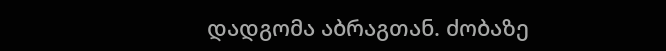დადგომა აბრაგთან. ძობაზე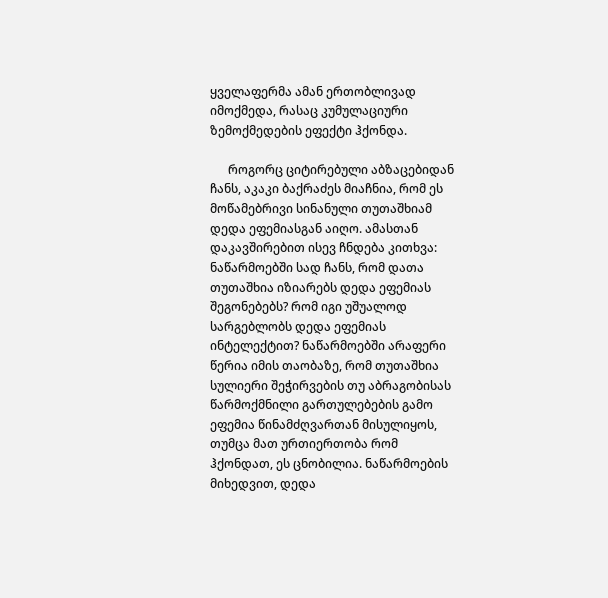ყველაფერმა ამან ერთობლივად იმოქმედა, რასაც კუმულაციური ზემოქმედების ეფექტი ჰქონდა.

      როგორც ციტირებული აბზაცებიდან ჩანს, აკაკი ბაქრაძეს მიაჩნია, რომ ეს მოწამებრივი სინანული თუთაშხიამ დედა ეფემიასგან აიღო. ამასთან დაკავშირებით ისევ ჩნდება კითხვა: ნაწარმოებში სად ჩანს, რომ დათა თუთაშხია იზიარებს დედა ეფემიას შეგონებებს? რომ იგი უშუალოდ სარგებლობს დედა ეფემიას ინტელექტით? ნაწარმოებში არაფერი წერია იმის თაობაზე, რომ თუთაშხია სულიერი შეჭირვების თუ აბრაგობისას  წარმოქმნილი გართულებების გამო ეფემია წინამძღვართან მისულიყოს, თუმცა მათ ურთიერთობა რომ ჰქონდათ, ეს ცნობილია. ნაწარმოების მიხედვით, დედა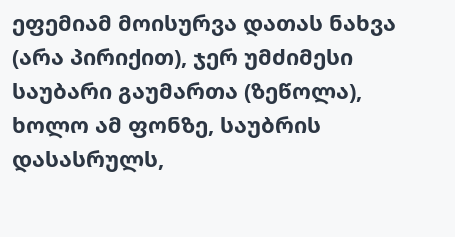ეფემიამ მოისურვა დათას ნახვა (არა პირიქით), ჯერ უმძიმესი საუბარი გაუმართა (ზეწოლა), ხოლო ამ ფონზე, საუბრის დასასრულს,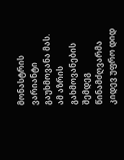მონასტრის ვარიანტი გაუხმოვანა მას. ამ აზრის გახმოვანების შემდეგ წინამძღვარმა კიდევ უფრო დიდ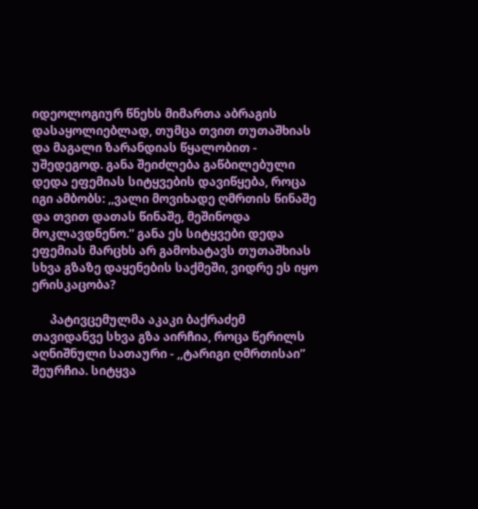იდეოლოგიურ წნეხს მიმართა აბრაგის დასაყოლიებლად, თუმცა თვით თუთაშხიას და მაგალი ზარანდიას წყალობით - უშედეგოდ. განა შეიძლება გაწბილებული დედა ეფემიას სიტყვების დავიწყება, როცა იგი ამბობს: ,,ვალი მოვიხადე ღმრთის წინაშე და თვით დათას წინაშე, მეშინოდა მოკლავდნენო.” განა ეს სიტყვები დედა ეფემიას მარცხს არ გამოხატავს თუთაშხიას სხვა გზაზე დაყენების საქმეში, ვიდრე ეს იყო ერისკაცობა?

      პატივცემულმა აკაკი ბაქრაძემ თავიდანვე სხვა გზა აირჩია, როცა წერილს აღნიშნული სათაური - ,,ტარიგი ღმრთისაი” შეურჩია. სიტყვა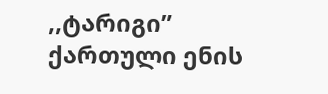,,ტარიგი” ქართული ენის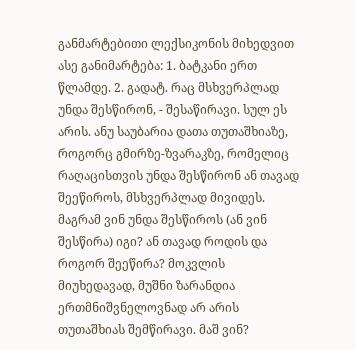განმარტებითი ლექსიკონის მიხედვით ასე განიმარტება: 1. ბატკანი ერთ წლამდე. 2. გადატ. რაც მსხვერპლად უნდა შესწირონ, - შესაწირავი. სულ ეს არის. ანუ საუბარია დათა თუთაშხიაზე, როგორც გმირზე-ზვარაკზე, რომელიც რაღაცისთვის უნდა შესწირონ ან თავად შეეწიროს, მსხვერპლად მივიდეს. მაგრამ ვინ უნდა შესწიროს (ან ვინ შესწირა) იგი? ან თავად როდის და როგორ შეეწირა? მოკვლის მიუხედავად, მუშნი ზარანდია ერთმნიშვნელოვნად არ არის თუთაშხიას შემწირავი. მაშ ვინ?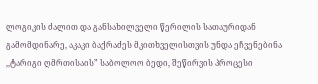ლოგიკის ძალით და განსახილველი წერილის სათაურიდან გამომდინარე, აკაკი ბაქრაძეს მკითხველისთვის უნდა ეჩვენებინა ,,ტარიგი ღმრთისაის” საბოლოო ბედი, შეწირვის პროცესი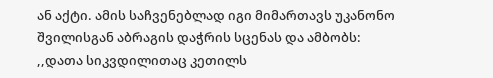ან აქტი. ამის საჩვენებლად იგი მიმართავს უკანონო შვილისგან აბრაგის დაჭრის სცენას და ამბობს: ,,დათა სიკვდილითაც კეთილს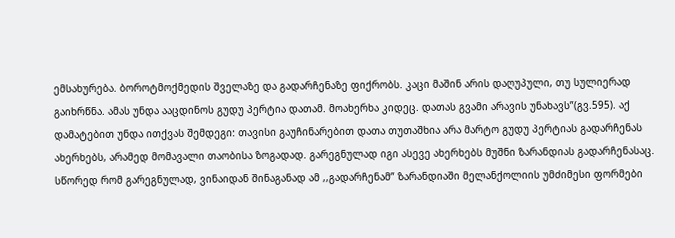ემსახურება. ბოროტმოქმედის შველაზე და გადარჩენაზე ფიქრობს. კაცი მაშინ არის დაღუპული, თუ სულიერად გაიხრწნა. ამას უნდა ააცდინოს გუდუ პერტია დათამ. მოახერხა კიდეც. დათას გვამი არავის უნახავს”(გვ.595). აქ დამატებით უნდა ითქვას შემდეგი: თავისი გაუჩინარებით დათა თუთაშხია არა მარტო გუდუ პერტიას გადარჩენას ახერხებს, არამედ მომავალი თაობისა ზოგადად. გარეგნულად იგი ასევე ახერხებს მუშნი ზარანდიას გადარჩენასაც. სწორედ რომ გარეგნულად, ვინაიდან შინაგანად ამ ,,გადარჩენამ” ზარანდიაში მელანქოლიის უმძიმესი ფორმები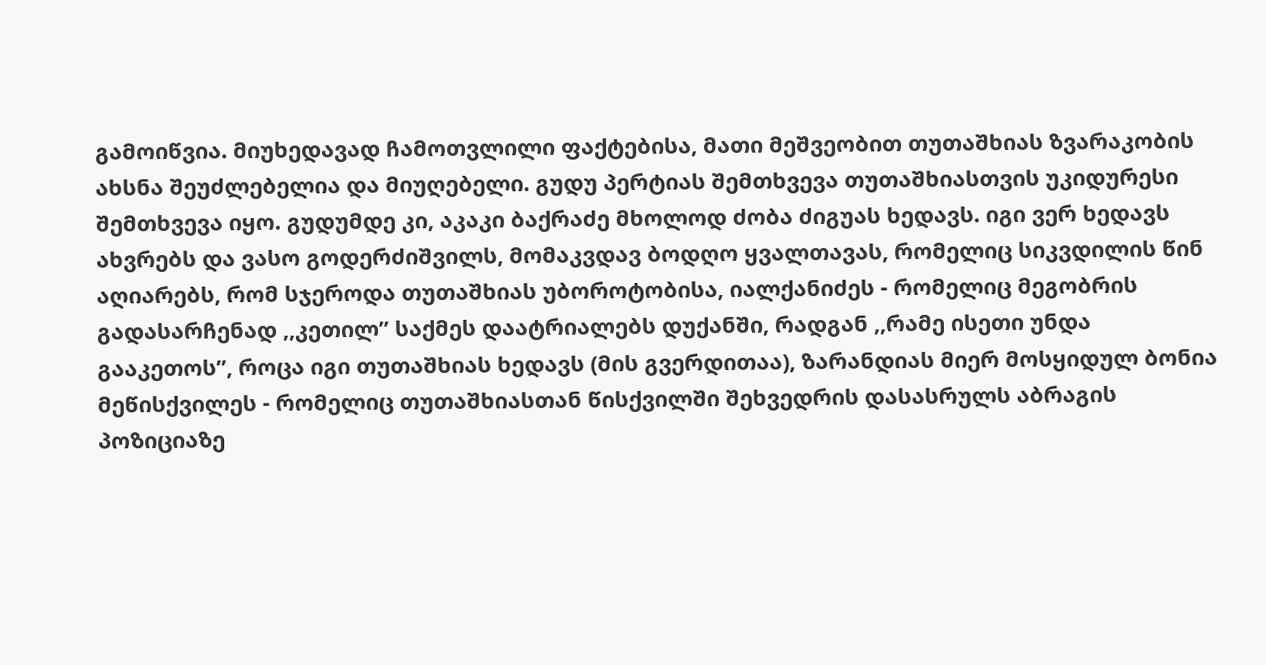გამოიწვია. მიუხედავად ჩამოთვლილი ფაქტებისა, მათი მეშვეობით თუთაშხიას ზვარაკობის ახსნა შეუძლებელია და მიუღებელი. გუდუ პერტიას შემთხვევა თუთაშხიასთვის უკიდურესი შემთხვევა იყო. გუდუმდე კი, აკაკი ბაქრაძე მხოლოდ ძობა ძიგუას ხედავს. იგი ვერ ხედავს ახვრებს და ვასო გოდერძიშვილს, მომაკვდავ ბოდღო ყვალთავას, რომელიც სიკვდილის წინ აღიარებს, რომ სჯეროდა თუთაშხიას უბოროტობისა, იალქანიძეს - რომელიც მეგობრის გადასარჩენად ,,კეთილ” საქმეს დაატრიალებს დუქანში, რადგან ,,რამე ისეთი უნდა გააკეთოს”, როცა იგი თუთაშხიას ხედავს (მის გვერდითაა), ზარანდიას მიერ მოსყიდულ ბონია მეწისქვილეს - რომელიც თუთაშხიასთან წისქვილში შეხვედრის დასასრულს აბრაგის პოზიციაზე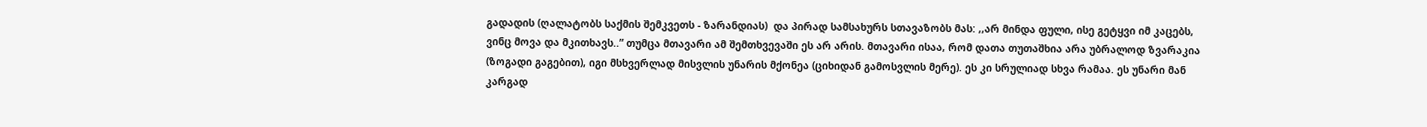გადადის (ღალატობს საქმის შემკვეთს - ზარანდიას)  და პირად სამსახურს სთავაზობს მას: ,,არ მინდა ფული, ისე გეტყვი იმ კაცებს, ვინც მოვა და მკითხავს..” თუმცა მთავარი ამ შემთხვევაში ეს არ არის. მთავარი ისაა, რომ დათა თუთაშხია არა უბრალოდ ზვარაკია (ზოგადი გაგებით), იგი მსხვერლად მისვლის უნარის მქონეა (ციხიდან გამოსვლის მერე). ეს კი სრულიად სხვა რამაა. ეს უნარი მან კარგად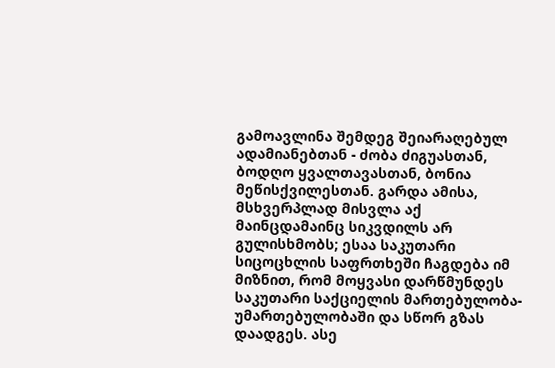გამოავლინა შემდეგ შეიარაღებულ ადამიანებთან - ძობა ძიგუასთან,  ბოდღო ყვალთავასთან, ბონია მეწისქვილესთან. გარდა ამისა, მსხვერპლად მისვლა აქ მაინცდამაინც სიკვდილს არ გულისხმობს; ესაა საკუთარი სიცოცხლის საფრთხეში ჩაგდება იმ მიზნით, რომ მოყვასი დარწმუნდეს საკუთარი საქციელის მართებულობა-უმართებულობაში და სწორ გზას დაადგეს. ასე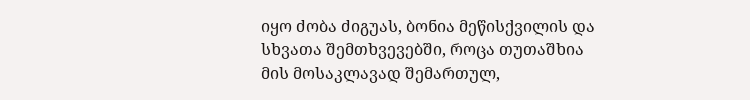იყო ძობა ძიგუას, ბონია მეწისქვილის და სხვათა შემთხვევებში, როცა თუთაშხია მის მოსაკლავად შემართულ,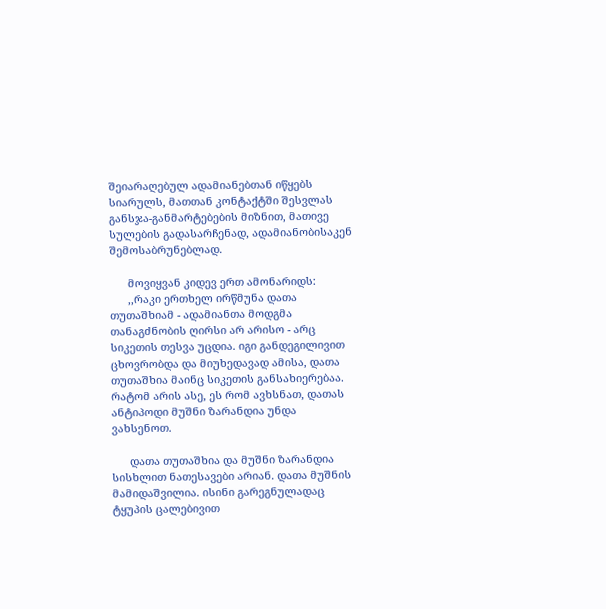შეიარაღებულ ადამიანებთან იწყებს სიარულს, მათთან კონტაქტში შესვლას განსჯა-განმარტებების მიზნით, მათივე სულების გადასარჩენად, ადამიანობისაკენ შემოსაბრუნებლად.

      მოვიყვან კიდევ ერთ ამონარიდს:
      ,,რაკი ერთხელ ირწმუნა დათა თუთაშხიამ - ადამიანთა მოდგმა თანაგძნობის ღირსი არ არისო - არც სიკეთის თესვა უცდია. იგი განდეგილივით ცხოვრობდა და მიუხედავად ამისა, დათა თუთაშხია მაინც სიკეთის განსახიერებაა. რატომ არის ასე, ეს რომ ავხსნათ, დათას ანტიპოდი მუშნი ზარანდია უნდა ვახსენოთ.

      დათა თუთაშხია და მუშნი ზარანდია სისხლით ნათესავები არიან. დათა მუშნის მამიდაშვილია. ისინი გარეგნულადაც ტყუპის ცალებივით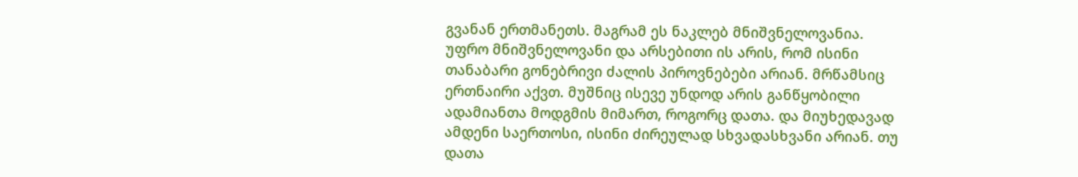გვანან ერთმანეთს. მაგრამ ეს ნაკლებ მნიშვნელოვანია. უფრო მნიშვნელოვანი და არსებითი ის არის, რომ ისინი თანაბარი გონებრივი ძალის პიროვნებები არიან. მრწამსიც ერთნაირი აქვთ. მუშნიც ისევე უნდოდ არის განწყობილი ადამიანთა მოდგმის მიმართ, როგორც დათა. და მიუხედავად ამდენი საერთოსი, ისინი ძირეულად სხვადასხვანი არიან. თუ დათა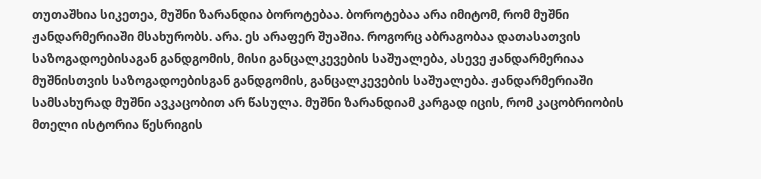თუთაშხია სიკეთეა, მუშნი ზარანდია ბოროტებაა. ბოროტებაა არა იმიტომ, რომ მუშნი ჟანდარმერიაში მსახურობს. არა. ეს არაფერ შუაშია. როგორც აბრაგობაა დათასათვის საზოგადოებისაგან განდგომის, მისი განცალკევების საშუალება, ასევე ჟანდარმერიაა მუშნისთვის საზოგადოებისგან განდგომის, განცალკევების საშუალება. ჟანდარმერიაში სამსახურად მუშნი ავკაცობით არ წასულა. მუშნი ზარანდიამ კარგად იცის, რომ კაცობრიობის მთელი ისტორია წესრიგის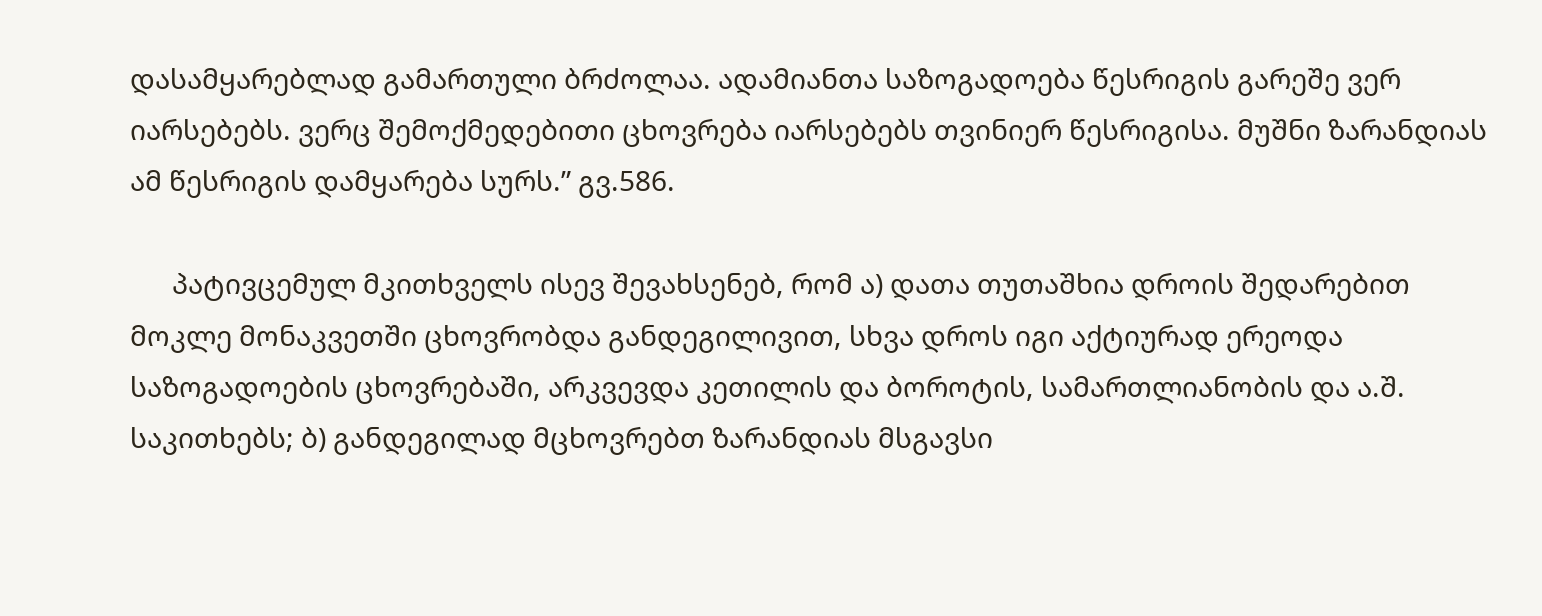დასამყარებლად გამართული ბრძოლაა. ადამიანთა საზოგადოება წესრიგის გარეშე ვერ იარსებებს. ვერც შემოქმედებითი ცხოვრება იარსებებს თვინიერ წესრიგისა. მუშნი ზარანდიას ამ წესრიგის დამყარება სურს.” გვ.586.

      პატივცემულ მკითხველს ისევ შევახსენებ, რომ ა) დათა თუთაშხია დროის შედარებით მოკლე მონაკვეთში ცხოვრობდა განდეგილივით, სხვა დროს იგი აქტიურად ერეოდა საზოგადოების ცხოვრებაში, არკვევდა კეთილის და ბოროტის, სამართლიანობის და ა.შ. საკითხებს; ბ) განდეგილად მცხოვრებთ ზარანდიას მსგავსი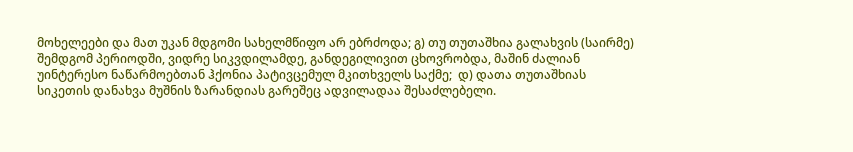მოხელეები და მათ უკან მდგომი სახელმწიფო არ ებრძოდა; გ) თუ თუთაშხია გალახვის (საირმე) შემდგომ პერიოდში, ვიდრე სიკვდილამდე, განდეგილივით ცხოვრობდა, მაშინ ძალიან უინტერესო ნაწარმოებთან ჰქონია პატივცემულ მკითხველს საქმე;  დ) დათა თუთაშხიას სიკეთის დანახვა მუშნის ზარანდიას გარეშეც ადვილადაა შესაძლებელი.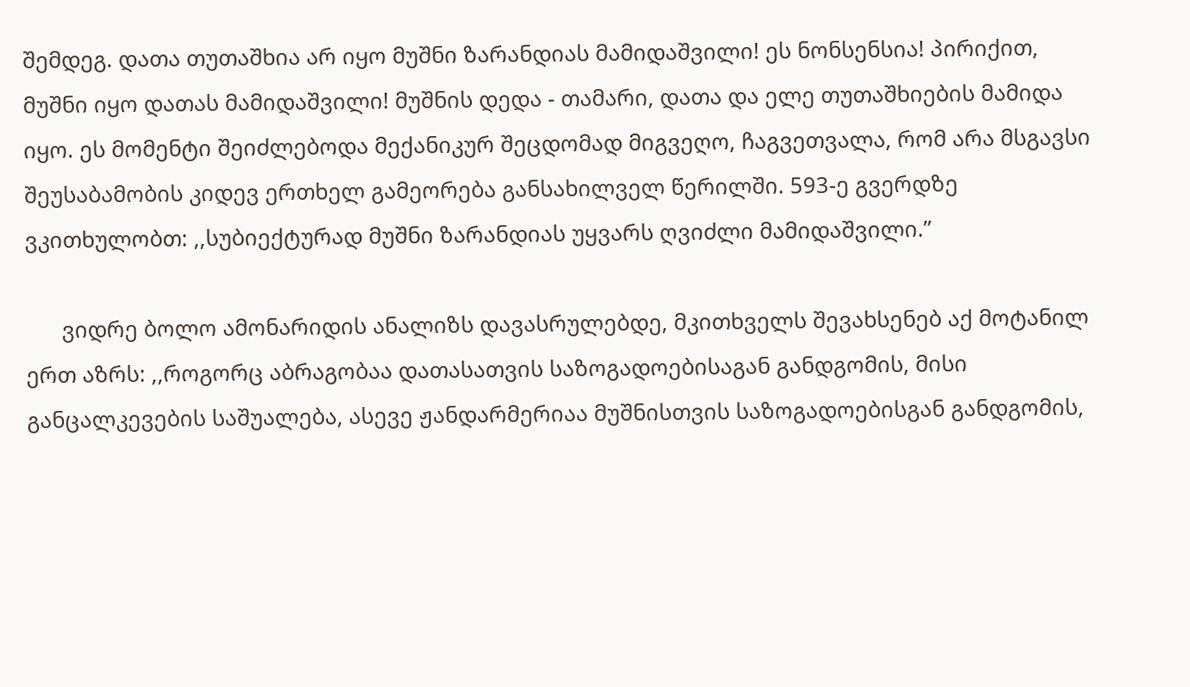შემდეგ. დათა თუთაშხია არ იყო მუშნი ზარანდიას მამიდაშვილი! ეს ნონსენსია! პირიქით, მუშნი იყო დათას მამიდაშვილი! მუშნის დედა - თამარი, დათა და ელე თუთაშხიების მამიდა იყო. ეს მომენტი შეიძლებოდა მექანიკურ შეცდომად მიგვეღო, ჩაგვეთვალა, რომ არა მსგავსი შეუსაბამობის კიდევ ერთხელ გამეორება განსახილველ წერილში. 593-ე გვერდზე ვკითხულობთ: ,,სუბიექტურად მუშნი ზარანდიას უყვარს ღვიძლი მამიდაშვილი.”

      ვიდრე ბოლო ამონარიდის ანალიზს დავასრულებდე, მკითხველს შევახსენებ აქ მოტანილ ერთ აზრს: ,,როგორც აბრაგობაა დათასათვის საზოგადოებისაგან განდგომის, მისი განცალკევების საშუალება, ასევე ჟანდარმერიაა მუშნისთვის საზოგადოებისგან განდგომის,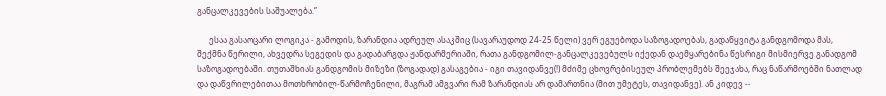განცალკევების საშუალება.”

      ესაა გასაოცარი ლოგიკა - გამოდის, ზარანდია ადრეულ ასაკშიც (სავარაუდოდ 24-25 წელი) ვერ ეგუებოდა საზოგადოებას, გადაწყვიტა განდგომოდა მას, შექმნა წერილი, ახვედრა სეგედის და გადაბარგდა ჟანდარმერიაში, რათა განდგომილ-განცალკევებულს იქედან დაემყარებინა წესრიგი მისმიერვე განადგომ საზოგადოებაში. თუთაშხიას განდგომის მიზეზი (ზოგადად) გასაგებია - იგი თავიდანვე(!) მძიმე ცხოვრებისეულ პრობლემებს შეეჯახა, რაც ნაწარმოებში ნათლად და დაწვრილებითაა მოთხრობილ-წარმოჩენილი, მაგრამ ამგვარი რამ ზარანდიას არ დამართნია (მით უმეტეს, თავიდანვე). ან კიდევ --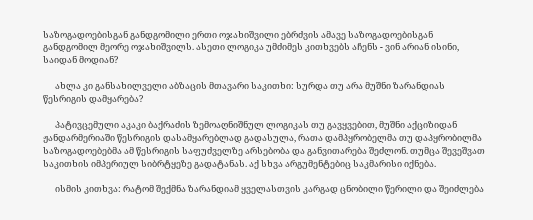საზოგადოებისგან განდგომილი ერთი ოჯახიშვილი ებრძვის ამავე საზოგადოებისგან განდგომილ მეორე ოჯახიშვილს. ასეთი ლოგიკა უმძიმეს კითხვებს აჩენს - ვინ არიან ისინი, საიდან მოდიან?

      ახლა კი განსახილველი აბზაცის მთავარი საკითხი: სურდა თუ არა მუშნი ზარანდიას წესრიგის დამყარება?

      პატივცემული აკაკი ბაქრაძის ზემოაღნიშნულ ლოგიკას თუ გავყვებით, მუშნი აქციზიდან ჟანდარმერიაში წესრიგის დასამყარებლად გადასულა, რათა დამპყრობელმა თუ დაპყრობილმა საზოგადოებებმა ამ წესრიგის საფუძველზე არსებობა და განვითარება შეძლონ. თუმცა შევეშვათ საკითხის იმპერიულ სიბრტყეზე გადატანას. აქ სხვა არგუმენტებიც საკმარისი იქნება.

      ისმის კითხვა: რატომ შექმნა ზარანდიამ ყველასთვის კარგად ცნობილი წერილი და შეიძლება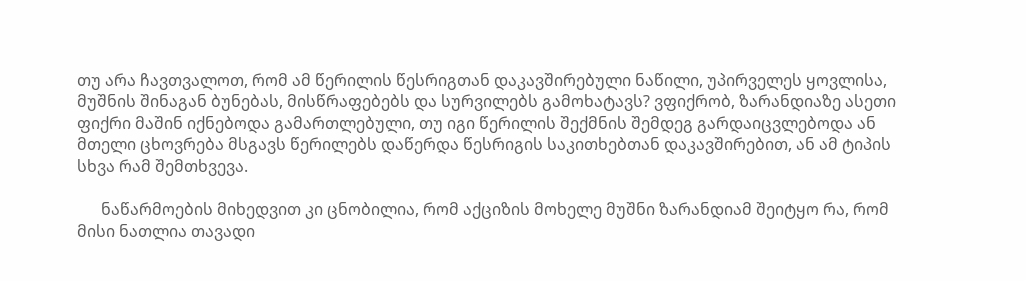თუ არა ჩავთვალოთ, რომ ამ წერილის წესრიგთან დაკავშირებული ნაწილი, უპირველეს ყოვლისა, მუშნის შინაგან ბუნებას, მისწრაფებებს და სურვილებს გამოხატავს? ვფიქრობ, ზარანდიაზე ასეთი ფიქრი მაშინ იქნებოდა გამართლებული, თუ იგი წერილის შექმნის შემდეგ გარდაიცვლებოდა ან მთელი ცხოვრება მსგავს წერილებს დაწერდა წესრიგის საკითხებთან დაკავშირებით, ან ამ ტიპის სხვა რამ შემთხვევა.

      ნაწარმოების მიხედვით კი ცნობილია, რომ აქციზის მოხელე მუშნი ზარანდიამ შეიტყო რა, რომ მისი ნათლია თავადი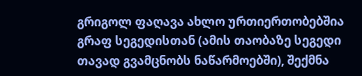გრიგოლ ფაღავა ახლო ურთიერთობებშია გრაფ სეგედისთან (ამის თაობაზე სეგედი თავად გვამცნობს ნაწარმოებში), შექმნა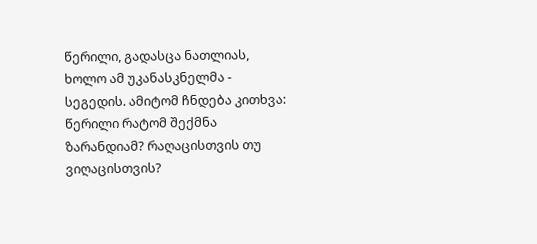წერილი, გადასცა ნათლიას, ხოლო ამ უკანასკნელმა - სეგედის. ამიტომ ჩნდება კითხვა: წერილი რატომ შექმნა ზარანდიამ? რაღაცისთვის თუ ვიღაცისთვის?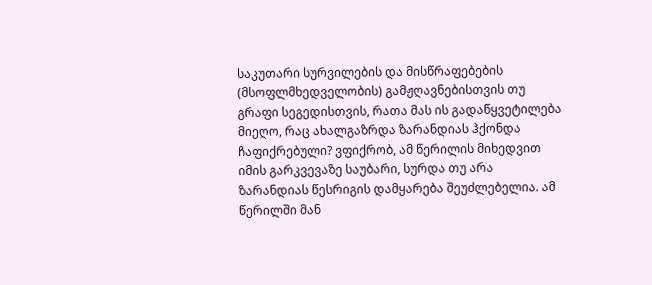საკუთარი სურვილების და მისწრაფებების (მსოფლმხედველობის) გამჟღავნებისთვის თუ გრაფი სეგედისთვის, რათა მას ის გადაწყვეტილება მიეღო, რაც ახალგაზრდა ზარანდიას ჰქონდა ჩაფიქრებული? ვფიქრობ, ამ წერილის მიხედვით იმის გარკვევაზე საუბარი, სურდა თუ არა ზარანდიას წესრიგის დამყარება შეუძლებელია. ამ წერილში მან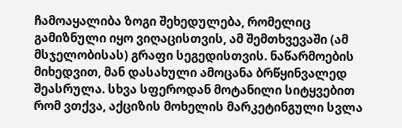ჩამოაყალიბა ზოგი შეხედულება, რომელიც გამიზნული იყო ვიღაცისთვის, ამ შემთხვევაში (ამ მსჯელობისას) გრაფი სეგედისთვის. ნაწარმოების მიხედვით, მან დასახული ამოცანა ბრწყინვალედ შეასრულა. სხვა სფეროდან მოტანილი სიტყვებით რომ ვთქვა, აქციზის მოხელის მარკეტინგული სვლა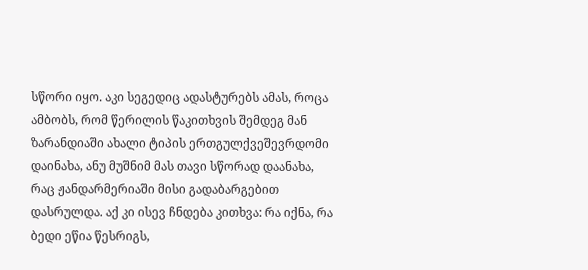სწორი იყო. აკი სეგედიც ადასტურებს ამას, როცა ამბობს, რომ წერილის წაკითხვის შემდეგ მან ზარანდიაში ახალი ტიპის ერთგულქვეშევრდომი დაინახა, ანუ მუშნიმ მას თავი სწორად დაანახა, რაც ჟანდარმერიაში მისი გადაბარგებით დასრულდა. აქ კი ისევ ჩნდება კითხვა: რა იქნა, რა ბედი ეწია წესრიგს,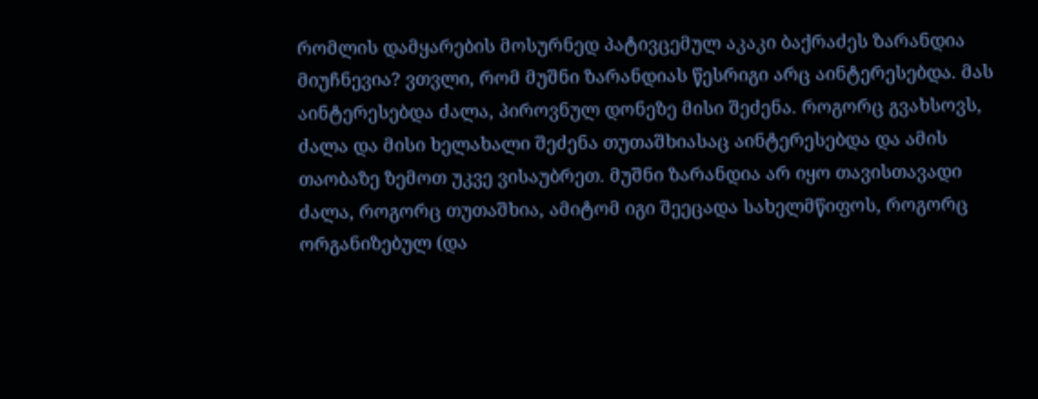რომლის დამყარების მოსურნედ პატივცემულ აკაკი ბაქრაძეს ზარანდია მიუჩნევია? ვთვლი, რომ მუშნი ზარანდიას წესრიგი არც აინტერესებდა. მას აინტერესებდა ძალა, პიროვნულ დონეზე მისი შეძენა. როგორც გვახსოვს, ძალა და მისი ხელახალი შეძენა თუთაშხიასაც აინტერესებდა და ამის თაობაზე ზემოთ უკვე ვისაუბრეთ. მუშნი ზარანდია არ იყო თავისთავადი ძალა, როგორც თუთაშხია, ამიტომ იგი შეეცადა სახელმწიფოს, როგორც ორგანიზებულ (და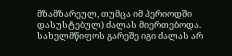მზამზარეულ, თუმცა იმ პერიოდში დასუსტებულ) ძალას მიერთებოდა. სახელმწიფოს გარეშე იგი ძალას არ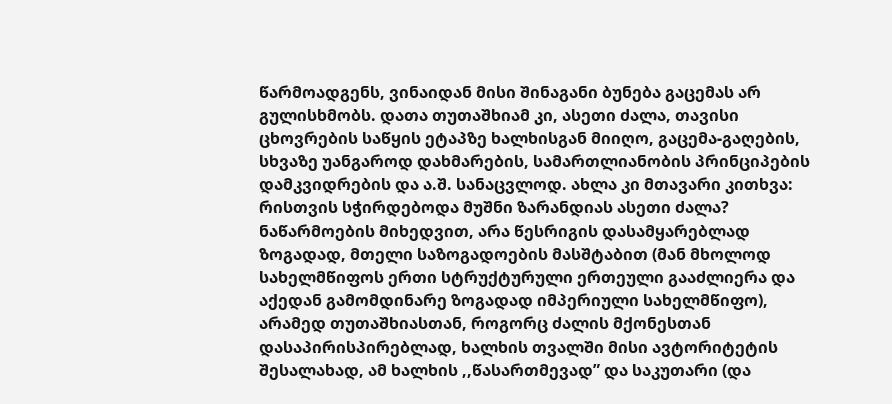წარმოადგენს, ვინაიდან მისი შინაგანი ბუნება გაცემას არ გულისხმობს. დათა თუთაშხიამ კი, ასეთი ძალა, თავისი ცხოვრების საწყის ეტაპზე ხალხისგან მიიღო, გაცემა-გაღების, სხვაზე უანგაროდ დახმარების, სამართლიანობის პრინციპების დამკვიდრების და ა.შ. სანაცვლოდ. ახლა კი მთავარი კითხვა: რისთვის სჭირდებოდა მუშნი ზარანდიას ასეთი ძალა? ნაწარმოების მიხედვით, არა წესრიგის დასამყარებლად ზოგადად, მთელი საზოგადოების მასშტაბით (მან მხოლოდ სახელმწიფოს ერთი სტრუქტურული ერთეული გააძლიერა და აქედან გამომდინარე ზოგადად იმპერიული სახელმწიფო), არამედ თუთაშხიასთან, როგორც ძალის მქონესთან დასაპირისპირებლად, ხალხის თვალში მისი ავტორიტეტის შესალახად, ამ ხალხის ,,წასართმევად” და საკუთარი (და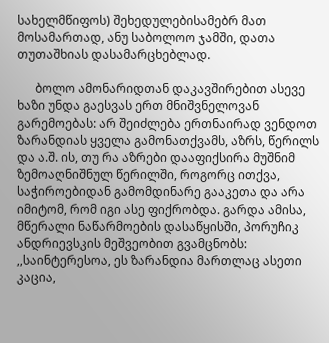სახელმწიფოს) შეხედულებისამებრ მათ მოსამართად, ანუ საბოლოო ჯამში, დათა თუთაშხიას დასამარცხებლად.

      ბოლო ამონარიდთან დაკავშირებით ასევე ხაზი უნდა გაესვას ერთ მნიშვნელოვან გარემოებას: არ შეიძლება ერთნაირად ვენდოთ ზარანდიას ყველა გამონათქვამს, აზრს, წერილს და ა.შ. ის, თუ რა აზრები დააფიქსირა მუშნიმ ზემოაღნიშნულ წერილში, როგორც ითქვა, საჭიროებიდან გამომდინარე გააკეთა და არა იმიტომ, რომ იგი ასე ფიქრობდა. გარდა ამისა, მწერალი ნაწარმოების დასაწყისში, პორუჩიკ ანდრიევსკის მეშვეობით გვამცნობს: ,,საინტერესოა, ეს ზარანდია მართლაც ასეთი კაცია,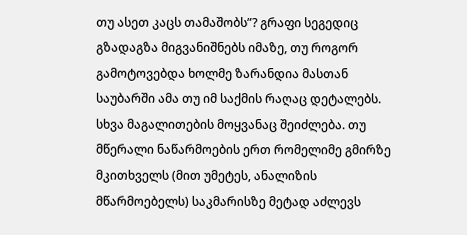თუ ასეთ კაცს თამაშობს”? გრაფი სეგედიც გზადაგზა მიგვანიშნებს იმაზე, თუ როგორ გამოტოვებდა ხოლმე ზარანდია მასთან საუბარში ამა თუ იმ საქმის რაღაც დეტალებს. სხვა მაგალითების მოყვანაც შეიძლება. თუ მწერალი ნაწარმოების ერთ რომელიმე გმირზე მკითხველს (მით უმეტეს, ანალიზის მწარმოებელს) საკმარისზე მეტად აძლევს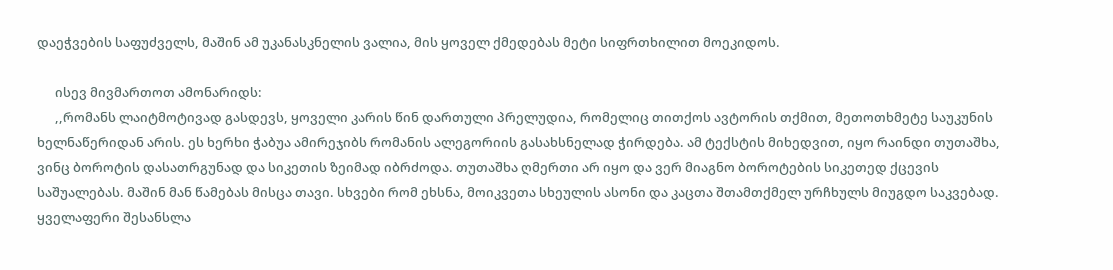დაეჭვების საფუძველს, მაშინ ამ უკანასკნელის ვალია, მის ყოველ ქმედებას მეტი სიფრთხილით მოეკიდოს.

      ისევ მივმართოთ ამონარიდს:
      ,,რომანს ლაიტმოტივად გასდევს, ყოველი კარის წინ დართული პრელუდია, რომელიც თითქოს ავტორის თქმით, მეთოთხმეტე საუკუნის ხელნაწერიდან არის. ეს ხერხი ჭაბუა ამირეჯიბს რომანის ალეგორიის გასახსნელად ჭირდება. ამ ტექსტის მიხედვით, იყო რაინდი თუთაშხა, ვინც ბოროტის დასათრგუნად და სიკეთის ზეიმად იბრძოდა. თუთაშხა ღმერთი არ იყო და ვერ მიაგნო ბოროტების სიკეთედ ქცევის საშუალებას. მაშინ მან წამებას მისცა თავი. სხვები რომ ეხსნა, მოიკვეთა სხეულის ასონი და კაცთა შთამთქმელ ურჩხულს მიუგდო საკვებად. ყველაფერი შესანსლა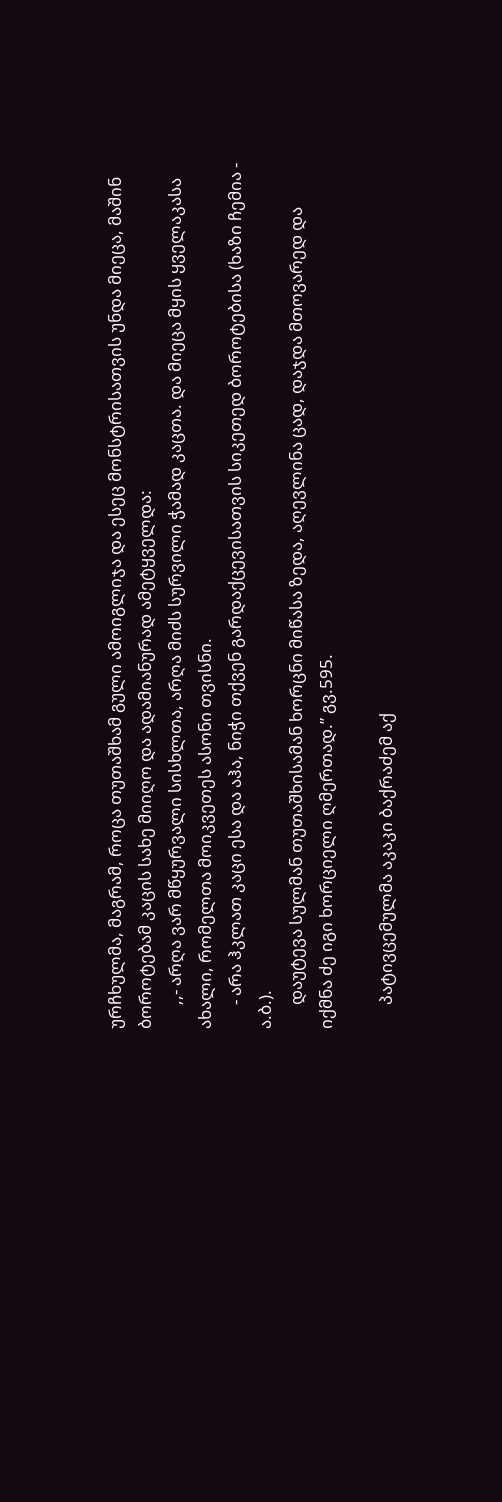ურჩხულმა, მაგრამ, როცა თუთაშხამ გული ამოიგლიჯა და ესეც მონსტრისათვის უნდა მიეცა, მაშინ ბოროტებამ კაცის სახე მიიღო და ადამიანურად ამეტყველდა:
      ,,- არღა ვარ მწყურვალი სისხლთა, არღა მიძს სურვილი ჭამად კაცთა. და მიეცა მყის ყველაკასა ახალი, რომელთა მოიკვეთეს ასონი თვისნი.
      - არა ჰკლათ კაცი ესა და აჰა, ნიჭი თქვენ გარდაქცევისათვის სიკეთედ ბოროტებისა (ხაზი ჩემია - ა.ბ.).
      დაუტევა სულმან თუთაშხისამან ხორცნი მიწასა ზედა, აღევლინა ცად, დაჯდა მთოვარედ და იქმნა ძე იგი ხორციელი ღმერთად.” გვ.595.

      პატივცემულმა აკაკი ბაქრაძემ აქ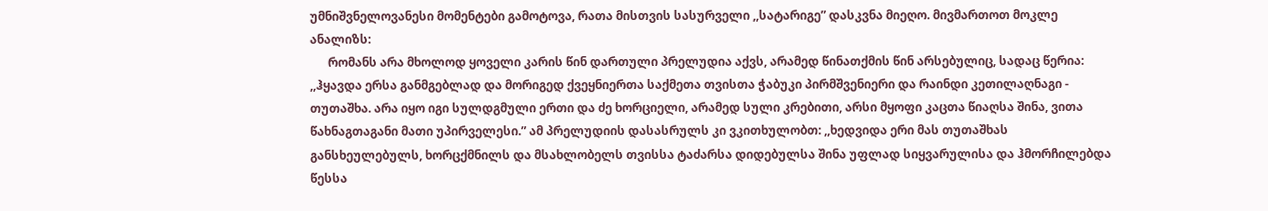უმნიშვნელოვანესი მომენტები გამოტოვა, რათა მისთვის სასურველი ,,სატარიგე” დასკვნა მიეღო. მივმართოთ მოკლე ანალიზს:
      რომანს არა მხოლოდ ყოველი კარის წინ დართული პრელუდია აქვს, არამედ წინათქმის წინ არსებულიც, სადაც წერია: ,,ჰყავდა ერსა განმგებლად და მორიგედ ქვეყნიერთა საქმეთა თვისთა ჭაბუკი პირმშვენიერი და რაინდი კეთილაღნაგი - თუთაშხა. არა იყო იგი სულდგმული ერთი და ძე ხორციელი, არამედ სული კრებითი, არსი მყოფი კაცთა წიაღსა შინა, ვითა წახნაგთაგანი მათი უპირველესი.” ამ პრელუდიის დასასრულს კი ვკითხულობთ: ,,ხედვიდა ერი მას თუთაშხას განსხეულებულს, ხორცქმნილს და მსახლობელს თვისსა ტაძარსა დიდებულსა შინა უფლად სიყვარულისა და ჰმორჩილებდა წესსა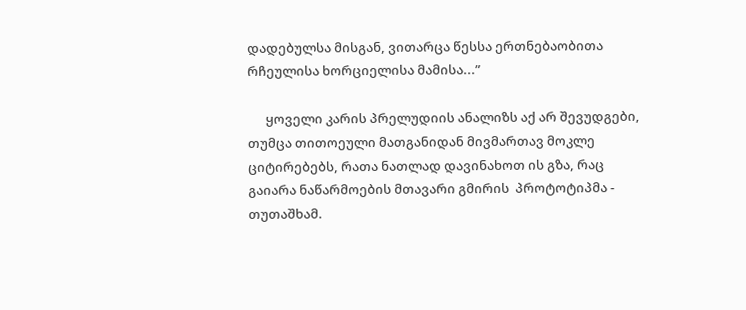დადებულსა მისგან, ვითარცა წესსა ერთნებაობითა რჩეულისა ხორციელისა მამისა...”

      ყოველი კარის პრელუდიის ანალიზს აქ არ შევუდგები, თუმცა თითოეული მათგანიდან მივმართავ მოკლე ციტირებებს, რათა ნათლად დავინახოთ ის გზა, რაც გაიარა ნაწარმოების მთავარი გმირის  პროტოტიპმა - თუთაშხამ.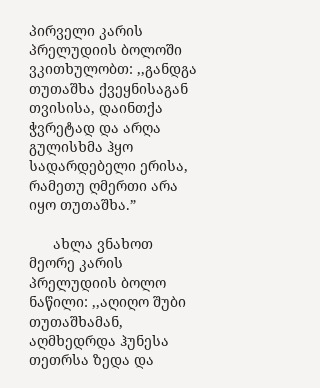პირველი კარის პრელუდიის ბოლოში ვკითხულობთ: ,,განდგა თუთაშხა ქვეყნისაგან თვისისა, დაინთქა ჭვრეტად და არღა გულისხმა ჰყო სადარდებელი ერისა, რამეთუ ღმერთი არა იყო თუთაშხა.”

      ახლა ვნახოთ მეორე კარის პრელუდიის ბოლო ნაწილი: ,,აღიღო შუბი თუთაშხამან, აღმხედრდა ჰუნესა თეთრსა ზედა და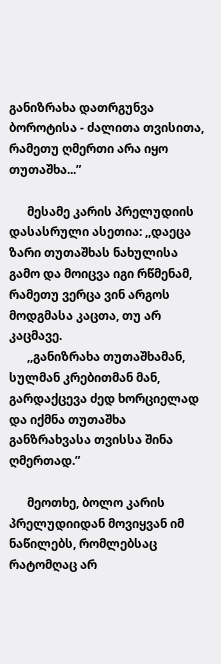განიზრახა დათრგუნვა ბოროტისა - ძალითა თვისითა, რამეთუ ღმერთი არა იყო თუთაშხა...”

      მესამე კარის პრელუდიის დასასრული ასეთია: ,,დაეცა ზარი თუთაშხას ნახულისა გამო და მოიცვა იგი რწმენამ, რამეთუ ვერცა ვინ არგოს მოდგმასა კაცთა, თუ არ კაცმავე.
      ,,განიზრახა თუთაშხამან, სულმან კრებითმან მან, გარდაქცევა ძედ ხორციელად და იქმნა თუთაშხა განზრახვასა თვისსა შინა ღმერთად.”

      მეოთხე, ბოლო კარის პრელუდიიდან მოვიყვან იმ ნაწილებს, რომლებსაც რატომღაც არ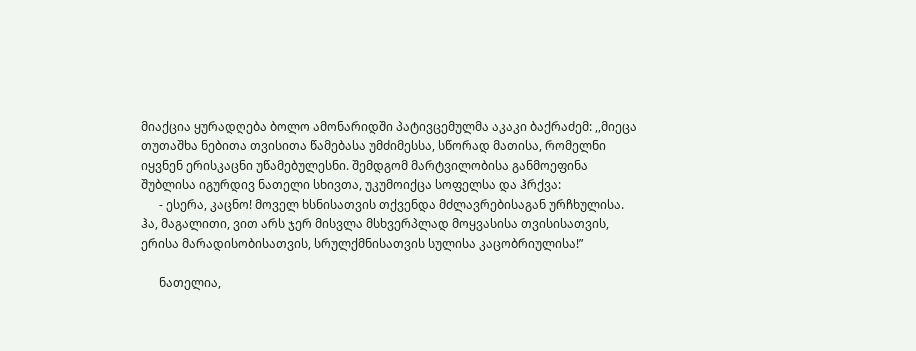მიაქცია ყურადღება ბოლო ამონარიდში პატივცემულმა აკაკი ბაქრაძემ: ,,მიეცა თუთაშხა ნებითა თვისითა წამებასა უმძიმესსა, სწორად მათისა, რომელნი იყვნენ ერისკაცნი უწამებულესნი. შემდგომ მარტვილობისა განმოეფინა შუბლისა იგურდივ ნათელი სხივთა, უკუმოიქცა სოფელსა და ჰრქვა:
      - ესერა, კაცნო! მოველ ხსნისათვის თქვენდა მძლავრებისაგან ურჩხულისა. ჰა, მაგალითი, ვით არს ჯერ მისვლა მსხვერპლად მოყვასისა თვისისათვის, ერისა მარადისობისათვის, სრულქმნისათვის სულისა კაცობრიულისა!”

      ნათელია,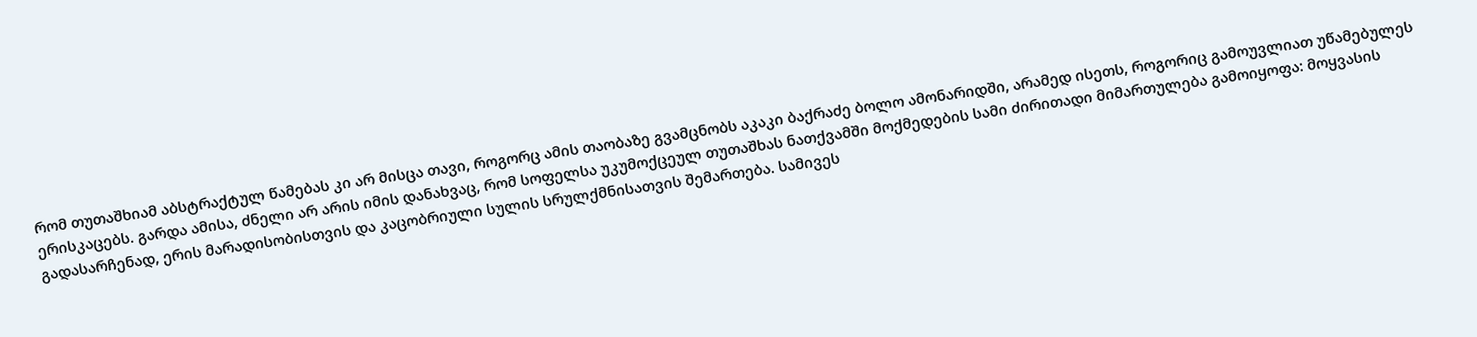რომ თუთაშხიამ აბსტრაქტულ წამებას კი არ მისცა თავი, როგორც ამის თაობაზე გვამცნობს აკაკი ბაქრაძე ბოლო ამონარიდში, არამედ ისეთს, როგორიც გამოუვლიათ უწამებულეს ერისკაცებს. გარდა ამისა, ძნელი არ არის იმის დანახვაც, რომ სოფელსა უკუმოქცეულ თუთაშხას ნათქვამში მოქმედების სამი ძირითადი მიმართულება გამოიყოფა: მოყვასის გადასარჩენად, ერის მარადისობისთვის და კაცობრიული სულის სრულქმნისათვის შემართება. სამივეს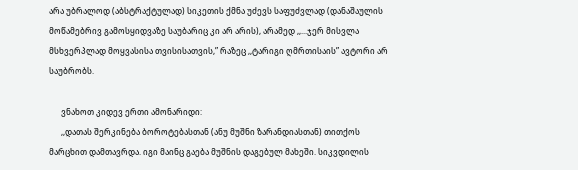არა უბრალოდ (აბსტრაქტულად) სიკეთის ქმნა უძევს საფუძვლად (დანაშაულის მოწამებრივ გამოსყიდვაზე საუბარიც კი არ არის), არამედ ,,...ჯერ მისვლა მსხვერპლად მოყვასისა თვისისათვის,” რაზეც ,,ტარიგი ღმრთისაის” ავტორი არ საუბრობს.

      ვნახოთ კიდევ ერთი ამონარიდი:
      ,,დათას შერკინება ბოროტებასთან (ანუ მუშნი ზარანდიასთან) თითქოს მარცხით დამთავრდა. იგი მაინც გაება მუშნის დაგებულ მახეში. სიკვდილის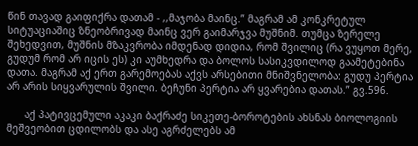წინ თავად გაიფიქრა დათამ - ,,მაჯობა მაინც.” მაგრამ ამ კონკრეტულ სიტუაციაშიც ზნეობრივად მაინც ვერ გაიმარჯვა მუშნიმ. თუმცა ზერელე შეხედვით, მუშნის მზაკვრობა იმდენად დიდია, რომ შვილიც (რა ვუყოთ მერე, გუდუმ რომ არ იცის ეს) კი აუმხედრა და ბოლოს სასიკვდილოდ გაამეტებინა დათა. მაგრამ აქ ერთ გარემოებას აქვს არსებითი მნიშვნელობა: გუდუ პერტია არ არის სიყვარულის შვილი. ბეჩუნი პერტია არ ყვარებია დათას.” გვ.596.

      აქ პატივცემული აკაკი ბაქრაძე სიკეთე-ბოროტების ახსნას ბიოლოგიის მეშვეობით ცდილობს და ასე აგრძელებს ამ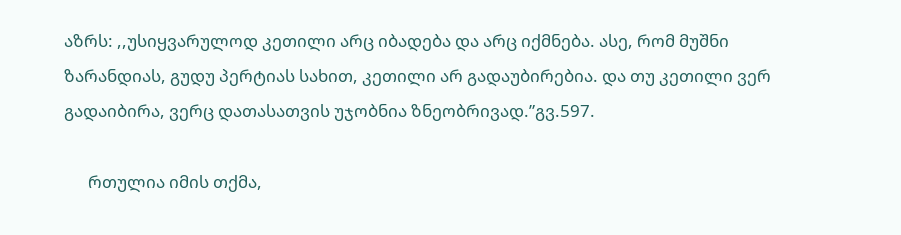აზრს: ,,უსიყვარულოდ კეთილი არც იბადება და არც იქმნება. ასე, რომ მუშნი ზარანდიას, გუდუ პერტიას სახით, კეთილი არ გადაუბირებია. და თუ კეთილი ვერ გადაიბირა, ვერც დათასათვის უჯობნია ზნეობრივად.”გვ.597.

      რთულია იმის თქმა,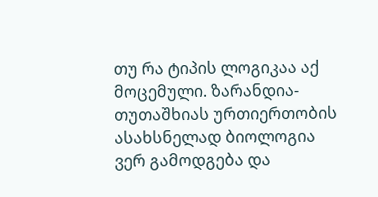თუ რა ტიპის ლოგიკაა აქ მოცემული. ზარანდია-თუთაშხიას ურთიერთობის ასახსნელად ბიოლოგია ვერ გამოდგება და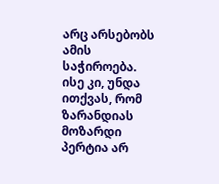არც არსებობს ამის საჭიროება. ისე კი, უნდა ითქვას, რომ ზარანდიას მოზარდი პერტია არ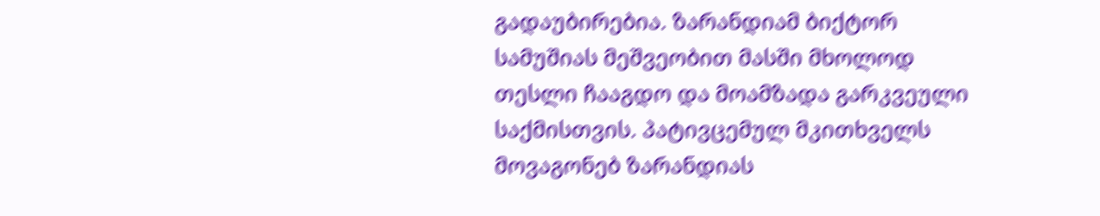გადაუბირებია. ზარანდიამ ბიქტორ სამუშიას მეშვეობით მასში მხოლოდ თესლი ჩააგდო და მოამზადა გარკვეული საქმისთვის. პატივცემულ მკითხველს მოვაგონებ ზარანდიას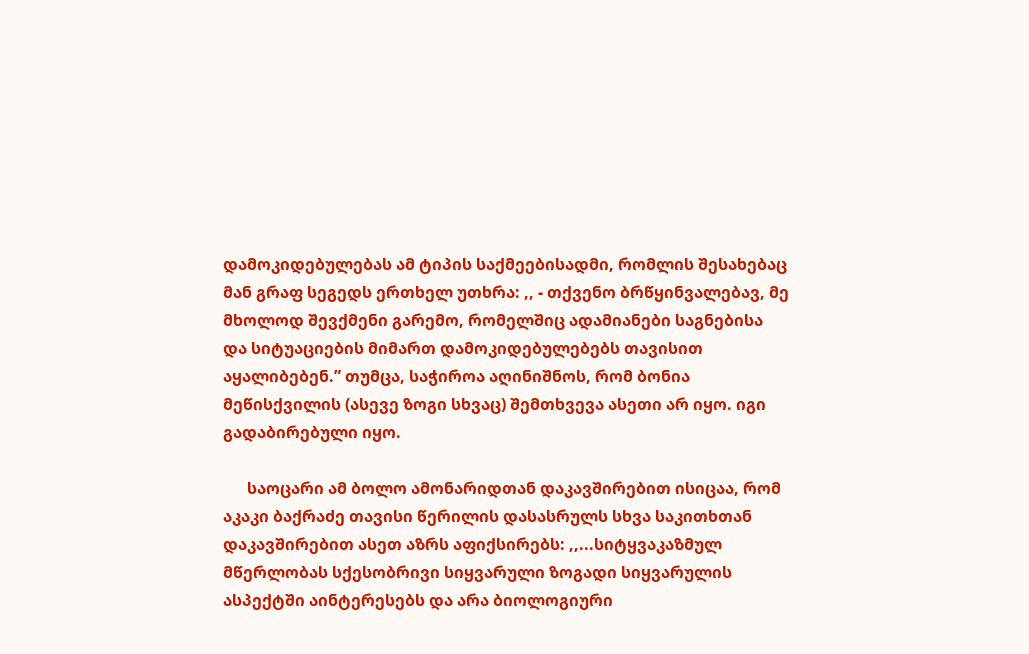დამოკიდებულებას ამ ტიპის საქმეებისადმი, რომლის შესახებაც მან გრაფ სეგედს ერთხელ უთხრა: ,, - თქვენო ბრწყინვალებავ, მე მხოლოდ შევქმენი გარემო, რომელშიც ადამიანები საგნებისა და სიტუაციების მიმართ დამოკიდებულებებს თავისით აყალიბებენ.” თუმცა, საჭიროა აღინიშნოს, რომ ბონია მეწისქვილის (ასევე ზოგი სხვაც) შემთხვევა ასეთი არ იყო. იგი გადაბირებული იყო.

      საოცარი ამ ბოლო ამონარიდთან დაკავშირებით ისიცაა, რომ აკაკი ბაქრაძე თავისი წერილის დასასრულს სხვა საკითხთან დაკავშირებით ასეთ აზრს აფიქსირებს: ,,...სიტყვაკაზმულ მწერლობას სქესობრივი სიყვარული ზოგადი სიყვარულის ასპექტში აინტერესებს და არა ბიოლოგიური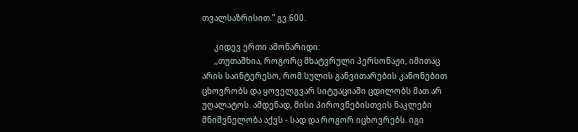თვალსაზრისით.” გვ.600.

      კიდევ ერთი ამონარიდი:
      ,,თუთაშხია, როგორც მხატვრული პერსონაჟი, იმითაც არის საინტერესო, რომ სულის განვითარების კანონებით ცხოვრობს და ყოველგვარ სიტუაციაში ცდილობს მათ არ უღალატოს. ამდენად, მისი პიროვნებისთვის ნაკლები მნიშვნელობა აქვს - სად და როგორ იცხოვრებს. იგი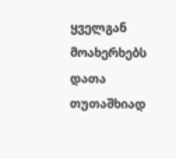ყველგან მოახერხებს დათა თუთაშხიად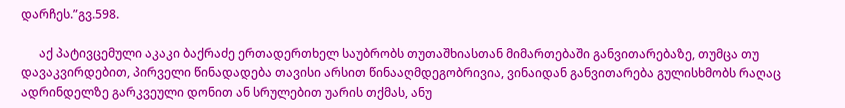დარჩეს.”გვ.598.

      აქ პატივცემული აკაკი ბაქრაძე ერთადერთხელ საუბრობს თუთაშხიასთან მიმართებაში განვითარებაზე, თუმცა თუ დავაკვირდებით, პირველი წინადადება თავისი არსით წინააღმდეგობრივია, ვინაიდან განვითარება გულისხმობს რაღაც ადრინდელზე გარკვეული დონით ან სრულებით უარის თქმას, ანუ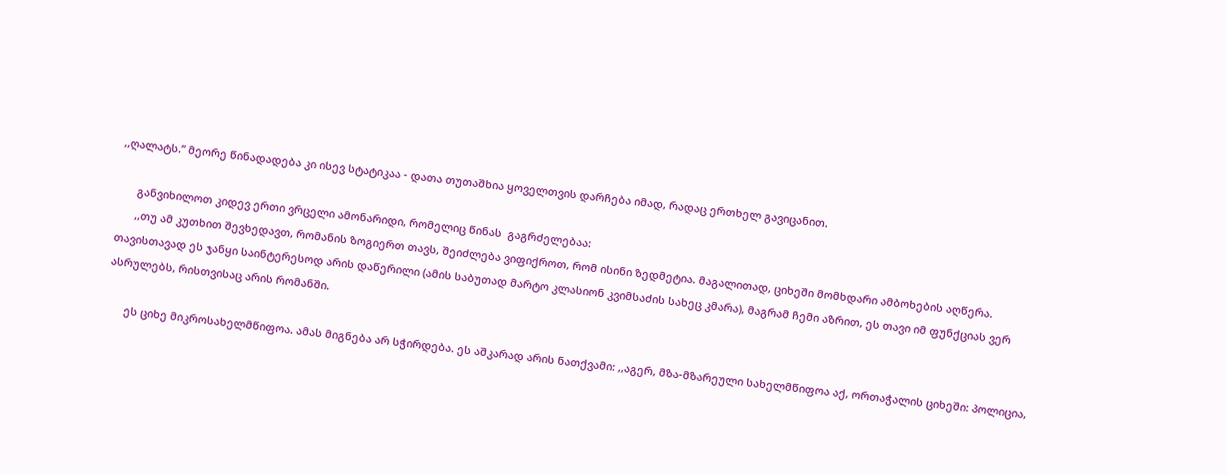,,ღალატს.” მეორე წინადადება კი ისევ სტატიკაა - დათა თუთაშხია ყოველთვის დარჩება იმად, რადაც ერთხელ გავიცანით.

      განვიხილოთ კიდევ ერთი ვრცელი ამონარიდი, რომელიც წინას  გაგრძელებაა:
      ,,თუ ამ კუთხით შევხედავთ, რომანის ზოგიერთ თავს, შეიძლება ვიფიქროთ, რომ ისინი ზედმეტია. მაგალითად, ციხეში მომხდარი ამბოხების აღწერა. თავისთავად ეს ჯანყი საინტერესოდ არის დაწერილი (ამის საბუთად მარტო კლასიონ კვიმსაძის სახეც კმარა), მაგრამ ჩემი აზრით, ეს თავი იმ ფუნქციას ვერ ასრულებს, რისთვისაც არის რომანში.

      ეს ციხე მიკროსახელმწიფოა. ამას მიგნება არ სჭირდება. ეს აშკარად არის ნათქვამი: ,,აგერ, მზა-მზარეული სახელმწიფოა აქ, ორთაჭალის ციხეში: პოლიცია,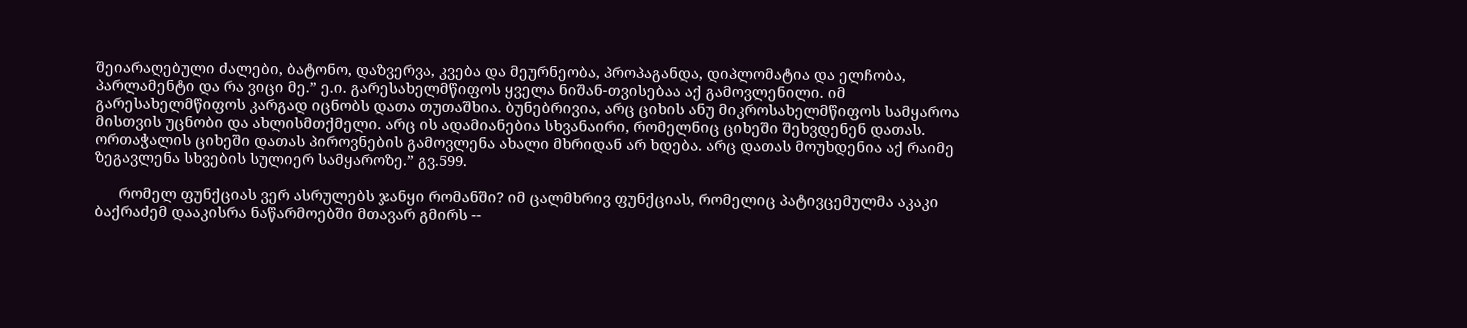შეიარაღებული ძალები, ბატონო, დაზვერვა, კვება და მეურნეობა, პროპაგანდა, დიპლომატია და ელჩობა, პარლამენტი და რა ვიცი მე.” ე.ი. გარესახელმწიფოს ყველა ნიშან-თვისებაა აქ გამოვლენილი. იმ გარესახელმწიფოს კარგად იცნობს დათა თუთაშხია. ბუნებრივია, არც ციხის ანუ მიკროსახელმწიფოს სამყაროა მისთვის უცნობი და ახლისმთქმელი. არც ის ადამიანებია სხვანაირი, რომელნიც ციხეში შეხვდენენ დათას. ორთაჭალის ციხეში დათას პიროვნების გამოვლენა ახალი მხრიდან არ ხდება. არც დათას მოუხდენია აქ რაიმე ზეგავლენა სხვების სულიერ სამყაროზე.” გვ.599.

      რომელ ფუნქციას ვერ ასრულებს ჯანყი რომანში? იმ ცალმხრივ ფუნქციას, რომელიც პატივცემულმა აკაკი ბაქრაძემ დააკისრა ნაწარმოებში მთავარ გმირს --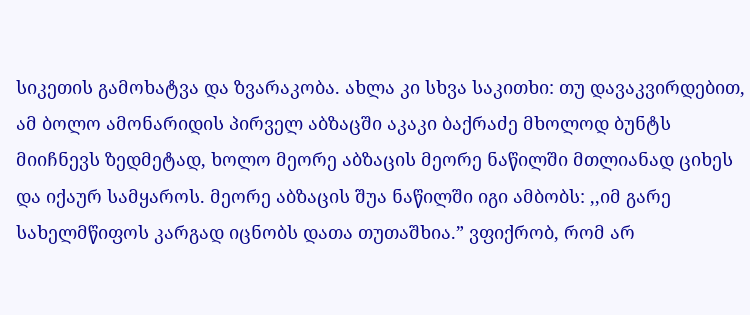სიკეთის გამოხატვა და ზვარაკობა. ახლა კი სხვა საკითხი: თუ დავაკვირდებით, ამ ბოლო ამონარიდის პირველ აბზაცში აკაკი ბაქრაძე მხოლოდ ბუნტს მიიჩნევს ზედმეტად, ხოლო მეორე აბზაცის მეორე ნაწილში მთლიანად ციხეს და იქაურ სამყაროს. მეორე აბზაცის შუა ნაწილში იგი ამბობს: ,,იმ გარე სახელმწიფოს კარგად იცნობს დათა თუთაშხია.” ვფიქრობ, რომ არ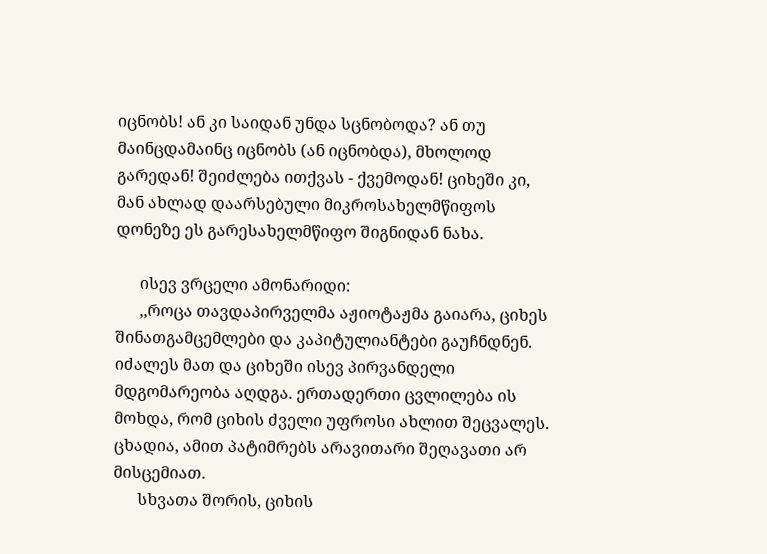იცნობს! ან კი საიდან უნდა სცნობოდა? ან თუ მაინცდამაინც იცნობს (ან იცნობდა), მხოლოდ გარედან! შეიძლება ითქვას - ქვემოდან! ციხეში კი, მან ახლად დაარსებული მიკროსახელმწიფოს დონეზე ეს გარესახელმწიფო შიგნიდან ნახა.

      ისევ ვრცელი ამონარიდი:
      ,,როცა თავდაპირველმა აჟიოტაჟმა გაიარა, ციხეს შინათგამცემლები და კაპიტულიანტები გაუჩნდნენ. იძალეს მათ და ციხეში ისევ პირვანდელი მდგომარეობა აღდგა. ერთადერთი ცვლილება ის მოხდა, რომ ციხის ძველი უფროსი ახლით შეცვალეს. ცხადია, ამით პატიმრებს არავითარი შეღავათი არ მისცემიათ.
      სხვათა შორის, ციხის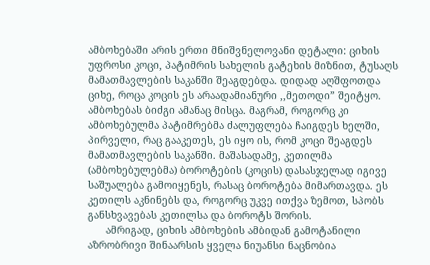ამბოხებაში არის ერთი მნიშვნელოვანი დეტალი: ციხის უფროსი კოცი, პატიმრის სახელის გატეხის მიზნით, ტუსაღს მამათმავლების საკანში შეაგდებდა. დიდად აღშფოთდა ციხე, როცა კოცის ეს არაადამიანური ,,მეთოდი” შეიტყო. ამბოხებას ბიძგი ამანაც მისცა. მაგრამ, როგორც კი ამბოხებულმა პატიმრებმა ძალუფლება ჩაიგდეს ხელში, პირველი, რაც გააკეთეს, ეს იყო ის, რომ კოცი შეაგდეს მამათმავლების საკანში. მაშასადამე, კეთილმა (ამბოხებულებმა) ბოროტების (კოცის) დასასჯელად იგივე საშუალება გამოიყენეს, რასაც ბოროტება მიმართავდა. ეს კეთილს აკნინებს და, როგორც უკვე ითქვა ზემოთ, სპობს განსხვავებას კეთილსა და ბოროტს შორის.
      ამრიგად, ციხის ამბოხების ამბიდან გამოტანილი აზრობრივი შინაარსის ყველა ნიუანსი ნაცნობია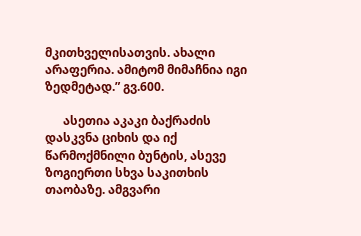მკითხველისათვის. ახალი არაფერია. ამიტომ მიმაჩნია იგი ზედმეტად.” გვ.600.

      ასეთია აკაკი ბაქრაძის დასკვნა ციხის და იქ წარმოქმნილი ბუნტის, ასევე ზოგიერთი სხვა საკითხის თაობაზე. ამგვარი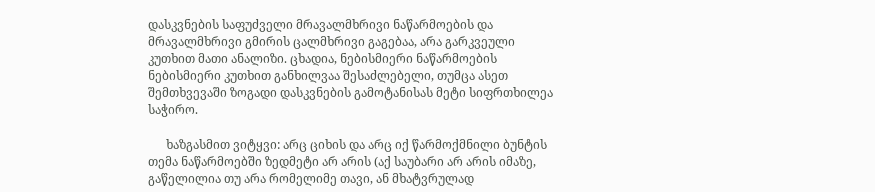დასკვნების საფუძველი მრავალმხრივი ნაწარმოების და მრავალმხრივი გმირის ცალმხრივი გაგებაა, არა გარკვეული კუთხით მათი ანალიზი. ცხადია, ნებისმიერი ნაწარმოების ნებისმიერი კუთხით განხილვაა შესაძლებელი, თუმცა ასეთ შემთხვევაში ზოგადი დასკვნების გამოტანისას მეტი სიფრთხილეა საჭირო.

      ხაზგასმით ვიტყვი: არც ციხის და არც იქ წარმოქმნილი ბუნტის თემა ნაწარმოებში ზედმეტი არ არის (აქ საუბარი არ არის იმაზე, გაწელილია თუ არა რომელიმე თავი, ან მხატვრულად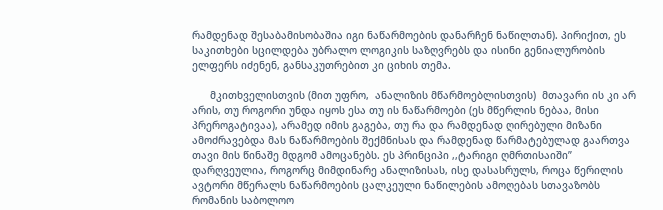რამდენად შესაბამისობაშია იგი ნაწარმოების დანარჩენ ნაწილთან). პირიქით, ეს საკითხები სცილდება უბრალო ლოგიკის საზღვრებს და ისინი გენიალურობის ელფერს იძენენ, განსაკუთრებით კი ციხის თემა.

      მკითხველისთვის (მით უფრო,  ანალიზის მწარმოებლისთვის)  მთავარი ის კი არ არის, თუ როგორი უნდა იყოს ესა თუ ის ნაწარმოები (ეს მწერლის ნებაა, მისი პრეროგატივაა), არამედ იმის გაგება, თუ რა და რამდენად ღირებული მიზანი ამოძრავებდა მას ნაწარმოების შექმნისას და რამდენად წარმატებულად გაართვა თავი მის წინაშე მდგომ ამოცანებს. ეს პრინციპი ,,ტარიგი ღმრთისაიში” დარღვეულია, როგორც მიმდინარე ანალიზისას, ისე დასასრულს, როცა წერილის ავტორი მწერალს ნაწარმოების ცალკეული ნაწილების ამოღებას სთავაზობს რომანის საბოლოო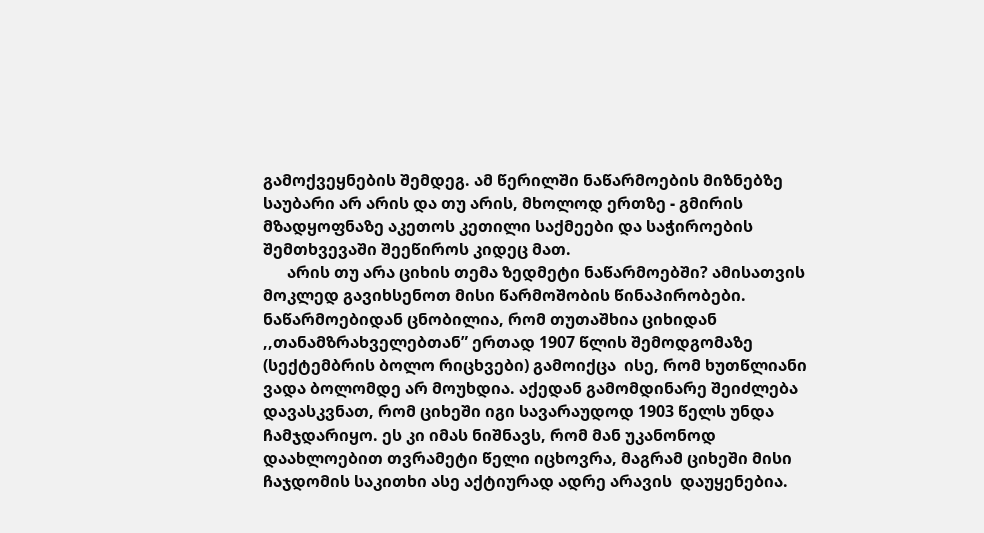გამოქვეყნების შემდეგ. ამ წერილში ნაწარმოების მიზნებზე საუბარი არ არის და თუ არის, მხოლოდ ერთზე - გმირის მზადყოფნაზე აკეთოს კეთილი საქმეები და საჭიროების შემთხვევაში შეეწიროს კიდეც მათ.
      არის თუ არა ციხის თემა ზედმეტი ნაწარმოებში? ამისათვის მოკლედ გავიხსენოთ მისი წარმოშობის წინაპირობები. ნაწარმოებიდან ცნობილია, რომ თუთაშხია ციხიდან  ,,თანამზრახველებთან” ერთად 1907 წლის შემოდგომაზე (სექტემბრის ბოლო რიცხვები) გამოიქცა  ისე, რომ ხუთწლიანი ვადა ბოლომდე არ მოუხდია. აქედან გამომდინარე შეიძლება დავასკვნათ, რომ ციხეში იგი სავარაუდოდ 1903 წელს უნდა ჩამჯდარიყო. ეს კი იმას ნიშნავს, რომ მან უკანონოდ დაახლოებით თვრამეტი წელი იცხოვრა, მაგრამ ციხეში მისი ჩაჯდომის საკითხი ასე აქტიურად ადრე არავის  დაუყენებია.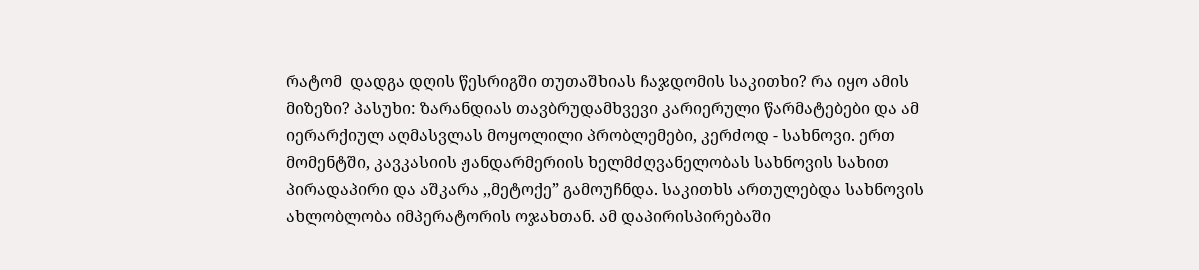რატომ  დადგა დღის წესრიგში თუთაშხიას ჩაჯდომის საკითხი? რა იყო ამის მიზეზი? პასუხი: ზარანდიას თავბრუდამხვევი კარიერული წარმატებები და ამ იერარქიულ აღმასვლას მოყოლილი პრობლემები, კერძოდ - სახნოვი. ერთ მომენტში, კავკასიის ჟანდარმერიის ხელმძღვანელობას სახნოვის სახით პირადაპირი და აშკარა ,,მეტოქე” გამოუჩნდა. საკითხს ართულებდა სახნოვის ახლობლობა იმპერატორის ოჯახთან. ამ დაპირისპირებაში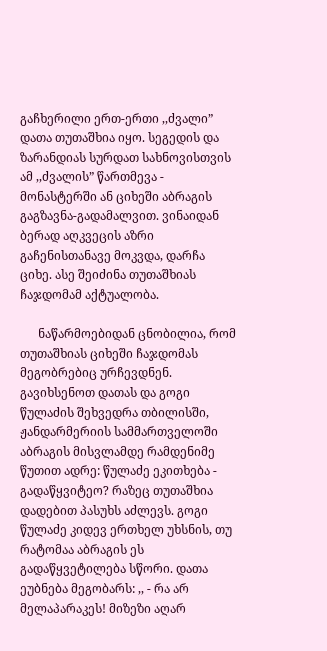გაჩხერილი ერთ-ერთი ,,ძვალი” დათა თუთაშხია იყო. სეგედის და ზარანდიას სურდათ სახნოვისთვის ამ ,,ძვალის” წართმევა - მონასტერში ან ციხეში აბრაგის გაგზავნა-გადამალვით. ვინაიდან ბერად აღკვეცის აზრი გაჩენისთანავე მოკვდა, დარჩა ციხე. ასე შეიძინა თუთაშხიას ჩაჯდომამ აქტუალობა.

      ნაწარმოებიდან ცნობილია, რომ თუთაშხიას ციხეში ჩაჯდომას მეგობრებიც ურჩევდნენ. გავიხსენოთ დათას და გოგი წულაძის შეხვედრა თბილისში, ჟანდარმერიის სამმართველოში აბრაგის მისვლამდე რამდენიმე წუთით ადრე: წულაძე ეკითხება - გადაწყვიტეო? რაზეც თუთაშხია დადებით პასუხს აძლევს. გოგი წულაძე კიდევ ერთხელ უხსნის, თუ რატომაა აბრაგის ეს გადაწყვეტილება სწორი. დათა ეუბნება მეგობარს: ,, - რა არ მელაპარაკეს! მიზეზი აღარ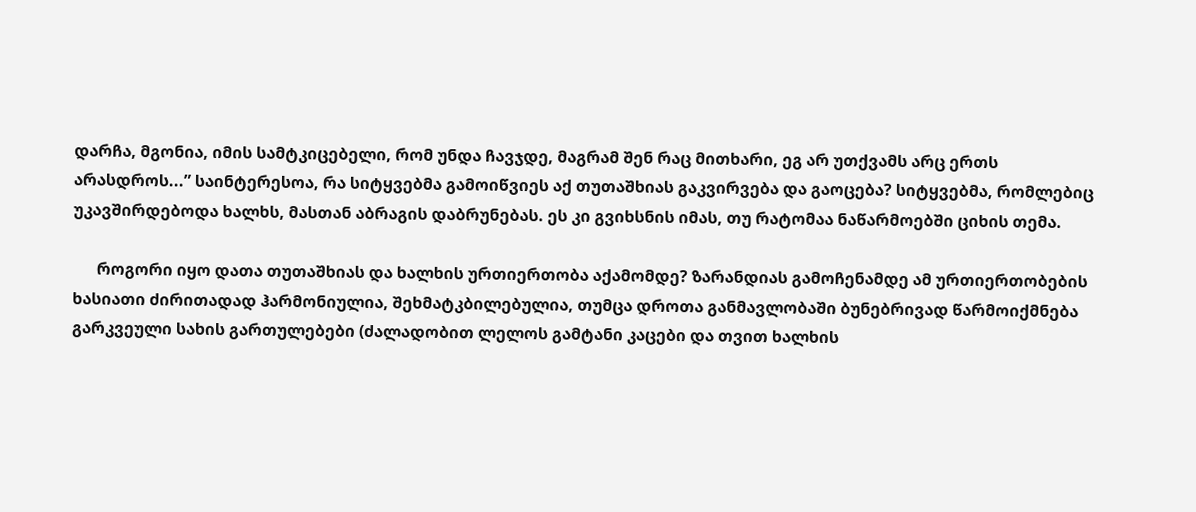დარჩა, მგონია, იმის სამტკიცებელი, რომ უნდა ჩავჯდე, მაგრამ შენ რაც მითხარი, ეგ არ უთქვამს არც ერთს არასდროს...” საინტერესოა, რა სიტყვებმა გამოიწვიეს აქ თუთაშხიას გაკვირვება და გაოცება? სიტყვებმა, რომლებიც უკავშირდებოდა ხალხს, მასთან აბრაგის დაბრუნებას. ეს კი გვიხსნის იმას, თუ რატომაა ნაწარმოებში ციხის თემა.

      როგორი იყო დათა თუთაშხიას და ხალხის ურთიერთობა აქამომდე? ზარანდიას გამოჩენამდე ამ ურთიერთობების ხასიათი ძირითადად ჰარმონიულია, შეხმატკბილებულია, თუმცა დროთა განმავლობაში ბუნებრივად წარმოიქმნება გარკვეული სახის გართულებები (ძალადობით ლელოს გამტანი კაცები და თვით ხალხის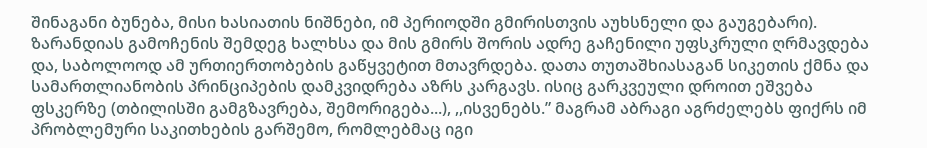შინაგანი ბუნება, მისი ხასიათის ნიშნები, იმ პერიოდში გმირისთვის აუხსნელი და გაუგებარი). ზარანდიას გამოჩენის შემდეგ ხალხსა და მის გმირს შორის ადრე გაჩენილი უფსკრული ღრმავდება და, საბოლოოდ ამ ურთიერთობების გაწყვეტით მთავრდება. დათა თუთაშხიასაგან სიკეთის ქმნა და სამართლიანობის პრინციპების დამკვიდრება აზრს კარგავს. ისიც გარკვეული დროით ეშვება ფსკერზე (თბილისში გამგზავრება, შემორიგება...), ,,ისვენებს.” მაგრამ აბრაგი აგრძელებს ფიქრს იმ პრობლემური საკითხების გარშემო, რომლებმაც იგი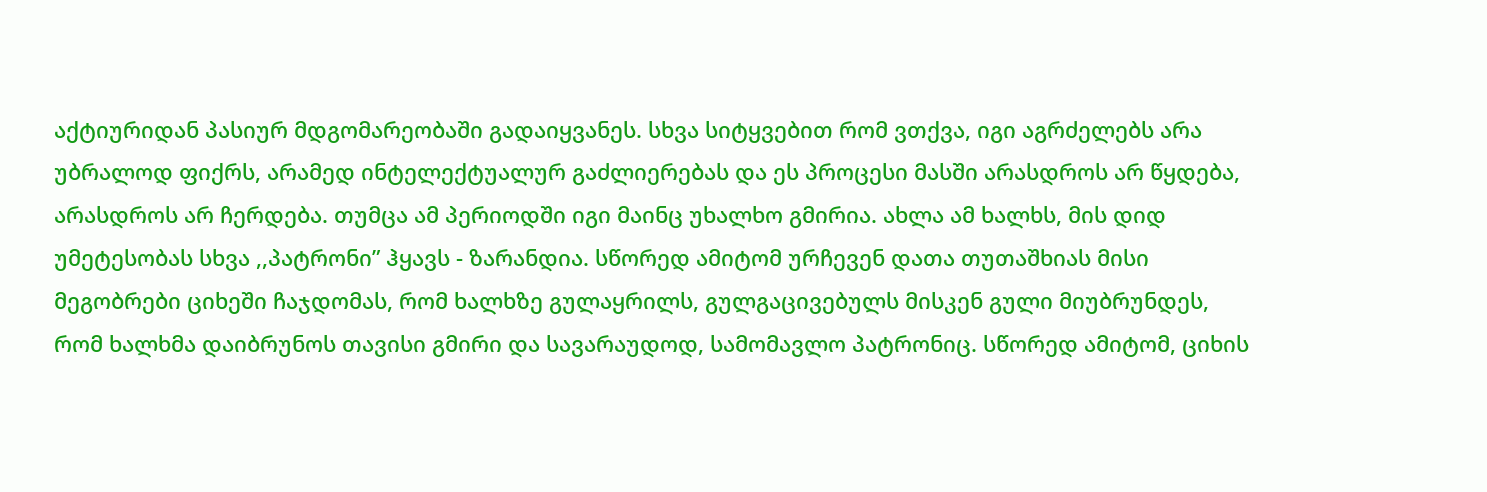აქტიურიდან პასიურ მდგომარეობაში გადაიყვანეს. სხვა სიტყვებით რომ ვთქვა, იგი აგრძელებს არა უბრალოდ ფიქრს, არამედ ინტელექტუალურ გაძლიერებას და ეს პროცესი მასში არასდროს არ წყდება, არასდროს არ ჩერდება. თუმცა ამ პერიოდში იგი მაინც უხალხო გმირია. ახლა ამ ხალხს, მის დიდ უმეტესობას სხვა ,,პატრონი” ჰყავს - ზარანდია. სწორედ ამიტომ ურჩევენ დათა თუთაშხიას მისი მეგობრები ციხეში ჩაჯდომას, რომ ხალხზე გულაყრილს, გულგაცივებულს მისკენ გული მიუბრუნდეს, რომ ხალხმა დაიბრუნოს თავისი გმირი და სავარაუდოდ, სამომავლო პატრონიც. სწორედ ამიტომ, ციხის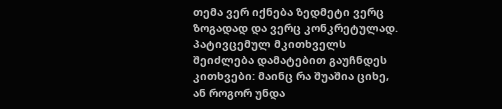თემა ვერ იქნება ზედმეტი ვერც ზოგადად და ვერც კონკრეტულად. პატივცემულ მკითხველს შეიძლება დამატებით გაუჩნდეს კითხვები: მაინც რა შუაშია ციხე, ან როგორ უნდა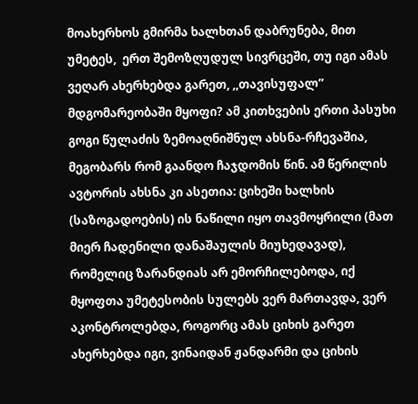მოახერხოს გმირმა ხალხთან დაბრუნება, მით უმეტეს,  ერთ შემოზღუდულ სივრცეში, თუ იგი ამას ვეღარ ახერხებდა გარეთ, ,,თავისუფალ” მდგომარეობაში მყოფი? ამ კითხვების ერთი პასუხი გოგი წულაძის ზემოაღნიშნულ ახსნა-რჩევაშია, მეგობარს რომ გაანდო ჩაჯდომის წინ. ამ წერილის ავტორის ახსნა კი ასეთია: ციხეში ხალხის (საზოგადოების) ის ნაწილი იყო თავმოყრილი (მათ მიერ ჩადენილი დანაშაულის მიუხედავად), რომელიც ზარანდიას არ ემორჩილებოდა, იქ მყოფთა უმეტესობის სულებს ვერ მართავდა, ვერ აკონტროლებდა, როგორც ამას ციხის გარეთ ახერხებდა იგი, ვინაიდან ჟანდარმი და ციხის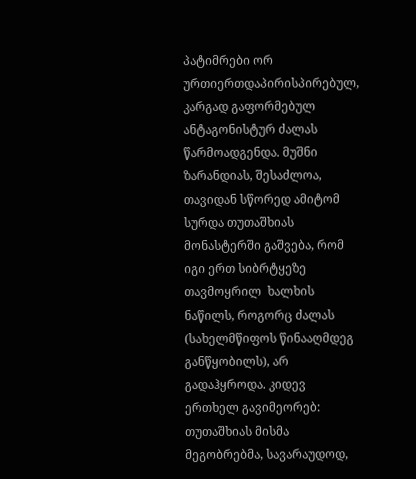პატიმრები ორ ურთიერთდაპირისპირებულ, კარგად გაფორმებულ ანტაგონისტურ ძალას წარმოადგენდა. მუშნი ზარანდიას, შესაძლოა, თავიდან სწორედ ამიტომ სურდა თუთაშხიას მონასტერში გაშვება, რომ იგი ერთ სიბრტყეზე თავმოყრილ  ხალხის ნაწილს, როგორც ძალას (სახელმწიფოს წინააღმდეგ განწყობილს), არ გადაჰყროდა. კიდევ ერთხელ გავიმეორებ: თუთაშხიას მისმა მეგობრებმა, სავარაუდოდ,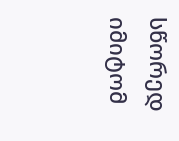სწორედ იმიტომ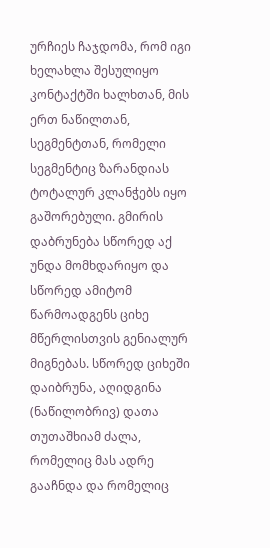ურჩიეს ჩაჯდომა, რომ იგი ხელახლა შესულიყო კონტაქტში ხალხთან, მის ერთ ნაწილთან, სეგმენტთან, რომელი სეგმენტიც ზარანდიას ტოტალურ კლანჭებს იყო გაშორებული. გმირის დაბრუნება სწორედ აქ უნდა მომხდარიყო და სწორედ ამიტომ წარმოადგენს ციხე მწერლისთვის გენიალურ მიგნებას. სწორედ ციხეში დაიბრუნა, აღიდგინა (ნაწილობრივ) დათა თუთაშხიამ ძალა, რომელიც მას ადრე გააჩნდა და რომელიც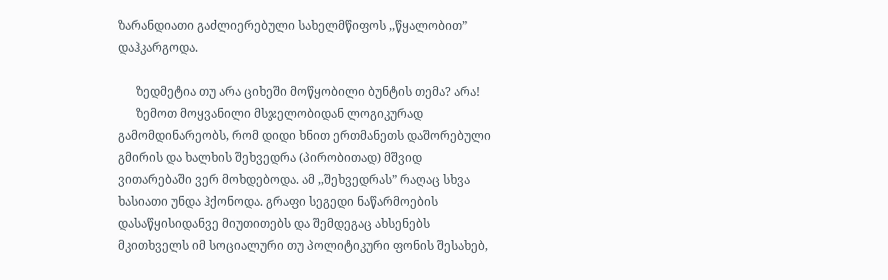ზარანდიათი გაძლიერებული სახელმწიფოს ,,წყალობით” დაჰკარგოდა.

      ზედმეტია თუ არა ციხეში მოწყობილი ბუნტის თემა? არა!
      ზემოთ მოყვანილი მსჯელობიდან ლოგიკურად გამომდინარეობს, რომ დიდი ხნით ერთმანეთს დაშორებული გმირის და ხალხის შეხვედრა (პირობითად) მშვიდ ვითარებაში ვერ მოხდებოდა. ამ ,,შეხვედრას” რაღაც სხვა ხასიათი უნდა ჰქონოდა. გრაფი სეგედი ნაწარმოების დასაწყისიდანვე მიუთითებს და შემდეგაც ახსენებს მკითხველს იმ სოციალური თუ პოლიტიკური ფონის შესახებ,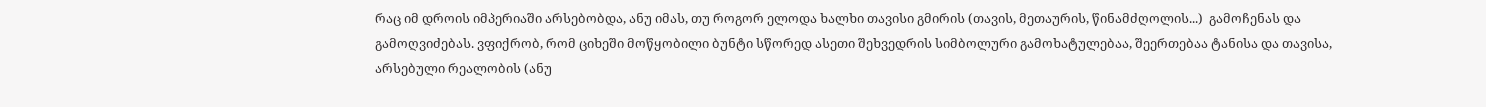რაც იმ დროის იმპერიაში არსებობდა, ანუ იმას, თუ როგორ ელოდა ხალხი თავისი გმირის (თავის, მეთაურის, წინამძღოლის...)  გამოჩენას და გამოღვიძებას. ვფიქრობ, რომ ციხეში მოწყობილი ბუნტი სწორედ ასეთი შეხვედრის სიმბოლური გამოხატულებაა, შეერთებაა ტანისა და თავისა, არსებული რეალობის (ანუ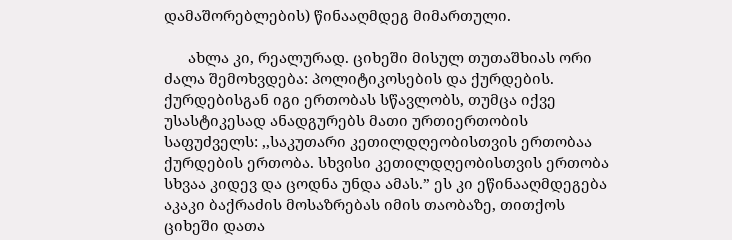დამაშორებლების) წინააღმდეგ მიმართული.

      ახლა კი, რეალურად. ციხეში მისულ თუთაშხიას ორი ძალა შემოხვდება: პოლიტიკოსების და ქურდების. ქურდებისგან იგი ერთობას სწავლობს, თუმცა იქვე უსასტიკესად ანადგურებს მათი ურთიერთობის საფუძველს: ,,საკუთარი კეთილდღეობისთვის ერთობაა ქურდების ერთობა. სხვისი კეთილდღეობისთვის ერთობა სხვაა კიდევ და ცოდნა უნდა ამას.” ეს კი ეწინააღმდეგება აკაკი ბაქრაძის მოსაზრებას იმის თაობაზე, თითქოს ციხეში დათა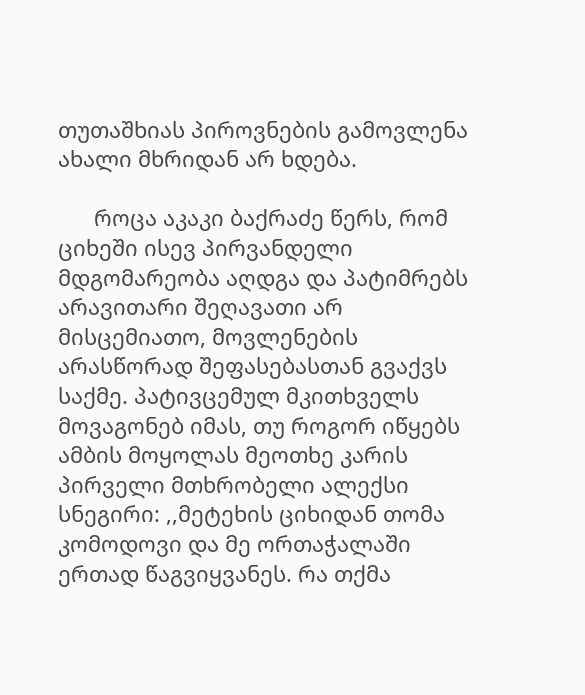თუთაშხიას პიროვნების გამოვლენა ახალი მხრიდან არ ხდება.

      როცა აკაკი ბაქრაძე წერს, რომ ციხეში ისევ პირვანდელი მდგომარეობა აღდგა და პატიმრებს არავითარი შეღავათი არ მისცემიათო, მოვლენების არასწორად შეფასებასთან გვაქვს საქმე. პატივცემულ მკითხველს მოვაგონებ იმას, თუ როგორ იწყებს ამბის მოყოლას მეოთხე კარის პირველი მთხრობელი ალექსი სნეგირი: ,,მეტეხის ციხიდან თომა კომოდოვი და მე ორთაჭალაში ერთად წაგვიყვანეს. რა თქმა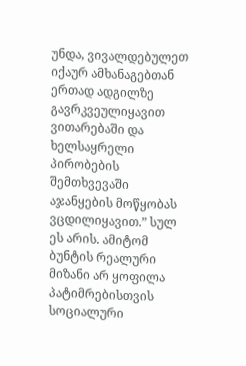უნდა, ვივალდებულეთ იქაურ ამხანაგებთან ერთად ადგილზე გავრკვეულიყავით ვითარებაში და ხელსაყრელი პირობების შემთხვევაში აჯანყების მოწყობას ვცდილიყავით.” სულ ეს არის. ამიტომ ბუნტის რეალური მიზანი არ ყოფილა პატიმრებისთვის სოციალური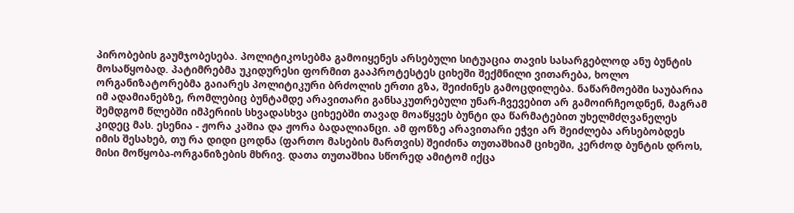პირობების გაუმჯობესება. პოლიტიკოსებმა გამოიყენეს არსებული სიტუაცია თავის სასარგებლოდ ანუ ბუნტის მოსაწყობად. პატიმრებმა უკიდურესი ფორმით გააპროტესტეს ციხეში შექმნილი ვითარება, ხოლო ორგანიზატორებმა გაიარეს პოლიტიკური ბრძოლის ერთი გზა, შეიძინეს გამოცდილება. ნაწარმოებში საუბარია იმ ადამიანებზე, რომლებიც ბუნტამდე არავითარი განსაკუთრებული უნარ-ჩვევებით არ გამოირჩეოდნენ, მაგრამ შემდგომ წლებში იმპერიის სხვადასხვა ციხეებში თავად მოაწყვეს ბუნტი და წარმატებით უხელმძღვანელეს კიდეც მას. ესენია - ჟორა კაშია და ჟორა ბადალიანცი. ამ ფონზე არავითარი ეჭვი არ შეიძლება არსებობდეს იმის შესახებ, თუ რა დიდი ცოდნა (ფართო მასების მართვის) შეიძინა თუთაშხიამ ციხეში, კერძოდ ბუნტის დროს, მისი მოწყობა-ორგანიზების მხრივ. დათა თუთაშხია სწორედ ამიტომ იქცა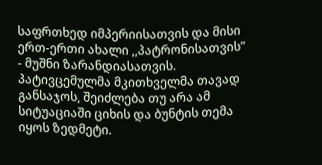საფრთხედ იმპერიისათვის და მისი ერთ-ერთი ახალი ,,პატრონისათვის” - მუშნი ზარანდიასათვის. პატივცემულმა მკითხველმა თავად განსაჯოს, შეიძლება თუ არა ამ სიტუაციაში ციხის და ბუნტის თემა იყოს ზედმეტი.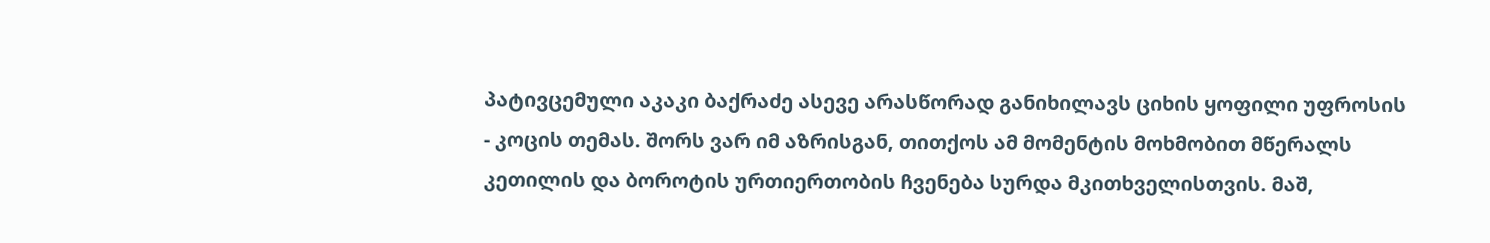პატივცემული აკაკი ბაქრაძე ასევე არასწორად განიხილავს ციხის ყოფილი უფროსის - კოცის თემას. შორს ვარ იმ აზრისგან, თითქოს ამ მომენტის მოხმობით მწერალს კეთილის და ბოროტის ურთიერთობის ჩვენება სურდა მკითხველისთვის. მაშ,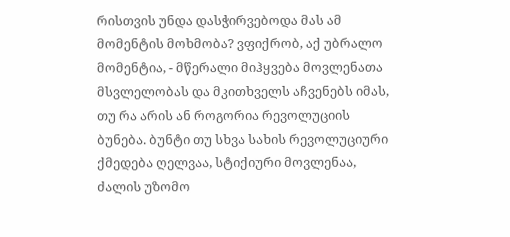რისთვის უნდა დასჭირვებოდა მას ამ მომენტის მოხმობა? ვფიქრობ, აქ უბრალო მომენტია, - მწერალი მიჰყვება მოვლენათა მსვლელობას და მკითხველს აჩვენებს იმას, თუ რა არის ან როგორია რევოლუციის ბუნება. ბუნტი თუ სხვა სახის რევოლუციური ქმედება ღელვაა, სტიქიური მოვლენაა, ძალის უზომო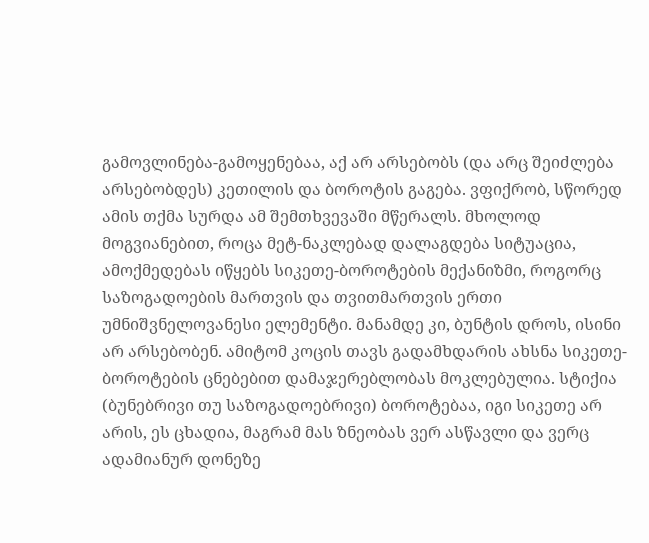გამოვლინება-გამოყენებაა, აქ არ არსებობს (და არც შეიძლება არსებობდეს) კეთილის და ბოროტის გაგება. ვფიქრობ, სწორედ ამის თქმა სურდა ამ შემთხვევაში მწერალს. მხოლოდ მოგვიანებით, როცა მეტ-ნაკლებად დალაგდება სიტუაცია, ამოქმედებას იწყებს სიკეთე-ბოროტების მექანიზმი, როგორც საზოგადოების მართვის და თვითმართვის ერთი უმნიშვნელოვანესი ელემენტი. მანამდე კი, ბუნტის დროს, ისინი არ არსებობენ. ამიტომ კოცის თავს გადამხდარის ახსნა სიკეთე-ბოროტების ცნებებით დამაჯერებლობას მოკლებულია. სტიქია (ბუნებრივი თუ საზოგადოებრივი) ბოროტებაა, იგი სიკეთე არ არის, ეს ცხადია, მაგრამ მას ზნეობას ვერ ასწავლი და ვერც ადამიანურ დონეზე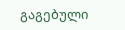გაგებული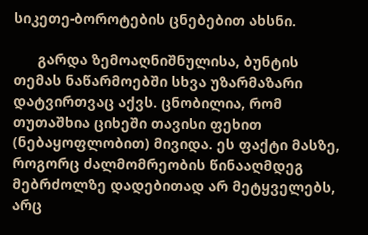სიკეთე-ბოროტების ცნებებით ახსნი.

      გარდა ზემოაღნიშნულისა, ბუნტის თემას ნაწარმოებში სხვა უზარმაზარი დატვირთვაც აქვს. ცნობილია, რომ თუთაშხია ციხეში თავისი ფეხით (ნებაყოფლობით) მივიდა. ეს ფაქტი მასზე, როგორც ძალმომრეობის წინააღმდეგ მებრძოლზე დადებითად არ მეტყველებს, არც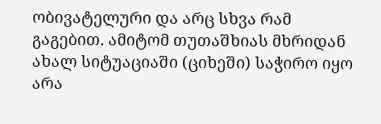ობივატელური და არც სხვა რამ გაგებით. ამიტომ თუთაშხიას მხრიდან ახალ სიტუაციაში (ციხეში) საჭირო იყო არა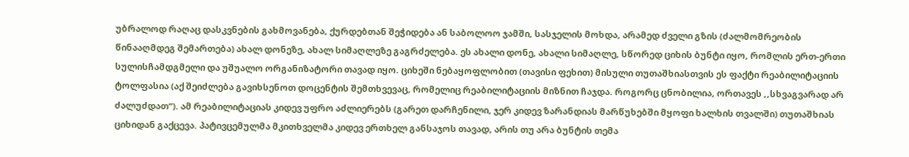უბრალოდ რაღაც დასკვნების გახმოვანება, ქურდებთან შეჭიდება ან საბოლოო ჯამში, სასჯელის მოხდა, არამედ ძველი გზის (ძალმომრეობის წინააღმდეგ შემართება) ახალ დონეზე, ახალ სიმაღლეზე გაგრძელება. ეს ახალი დონე, ახალი სიმაღლე, სწორედ ციხის ბუნტი იყო, რომლის ერთ-ერთი სულისჩამდგმელი და უშუალო ორგანიზატორი თავად იყო. ციხეში ნებაყოფლობით (თავისი ფეხით) მისული თუთაშხიასთვის ეს ფაქტი რეაბილიტაციის ტოლფასია (აქ შეიძლება გავიხსენოთ დოცენტის შემთხვევაც, რომელიც რეაბილიტაციის მიზნით ჩაჯდა. როგორც ცნობილია, ორთავეს ,,სხვაგვარად არ ძალუძდათ”). ამ რეაბილიტაციას კიდევ უფრო აძლიერებს (გარეთ დარჩენილი, ჯერ კიდევ ზარანდიას მარწუხებში მყოფი ხალხის თვალში) თუთაშხიას ციხიდან გაქცევა. პატივცემულმა მკითხველმა კიდევ ერთხელ განსაჯოს თავად, არის თუ არა ბუნტის თემა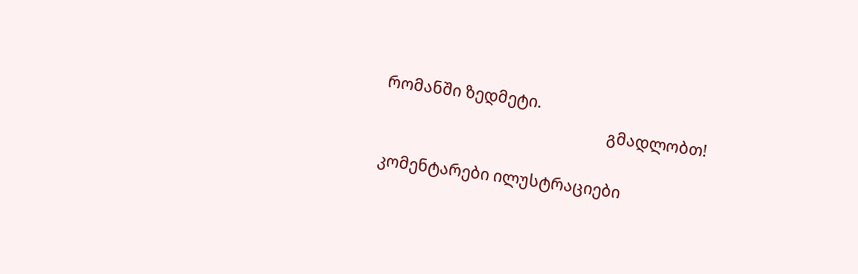რომანში ზედმეტი.
                                                        გმადლობთ!

კომენტარები ილუსტრაციები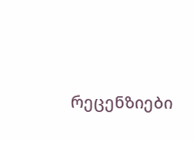რეცენზიები